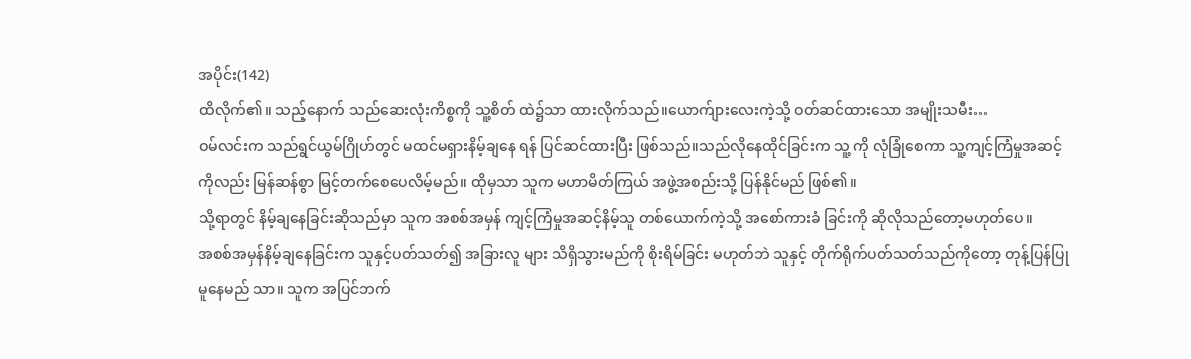အပိုင်း(142)
ထိလိုက်၏။ သည့်နောက် သည်ဆေးလုံးကိစ္စကို သူ့စိတ် ထဲ၌သာ ထားလိုက်သည်။ယောက်ျားလေးကဲ့သို့ ဝတ်ဆင်ထားသော အမျိုးသမီး…
ဝမ်လင်းက သည်ရွင်ယွမ်ဂြိုဟ်တွင် မထင်မရှားနိမ့်ချနေ ရန် ပြင်ဆင်ထားပြီး ဖြစ်သည်။သည်လိုနေထိုင်ခြင်းက သူ့ ကို လုံခြုံစေကာ သူ့ကျင့်ကြံမှုအဆင့်ကိုလည်း မြန်ဆန်စွာ မြင့်တက်စေပေလိမ့်မည်။ ထိုမှသာ သူက မဟာမိတ်ကြယ် အဖွဲ့အစည်းသို့ ပြန်နိုင်မည် ဖြစ်၏။
သို့ရာတွင် နိမ့်ချနေခြင်းဆိုသည်မှာ သူက အစစ်အမှန် ကျင့်ကြံမှုအဆင့်နိမ့်သူ တစ်ယောက်ကဲ့သို့ အစော်ကားခံ ခြင်းကို ဆိုလိုသည်တော့မဟုတ်ပေ။
အစစ်အမှန်နိမ့်ချနေခြင်းက သူနှင့်ပတ်သတ်၍ အခြားလူ များ သိရှိသွားမည်ကို စိုးရိမ်ခြင်း မဟုတ်ဘဲ သူနှင့် တိုက်ရိုက်ပတ်သတ်သည်ကိုတော့ တုန့်ပြန်ပြုမူနေမည် သာ။ သူက အပြင်ဘက်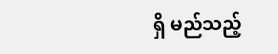ရှိ မည်သည့်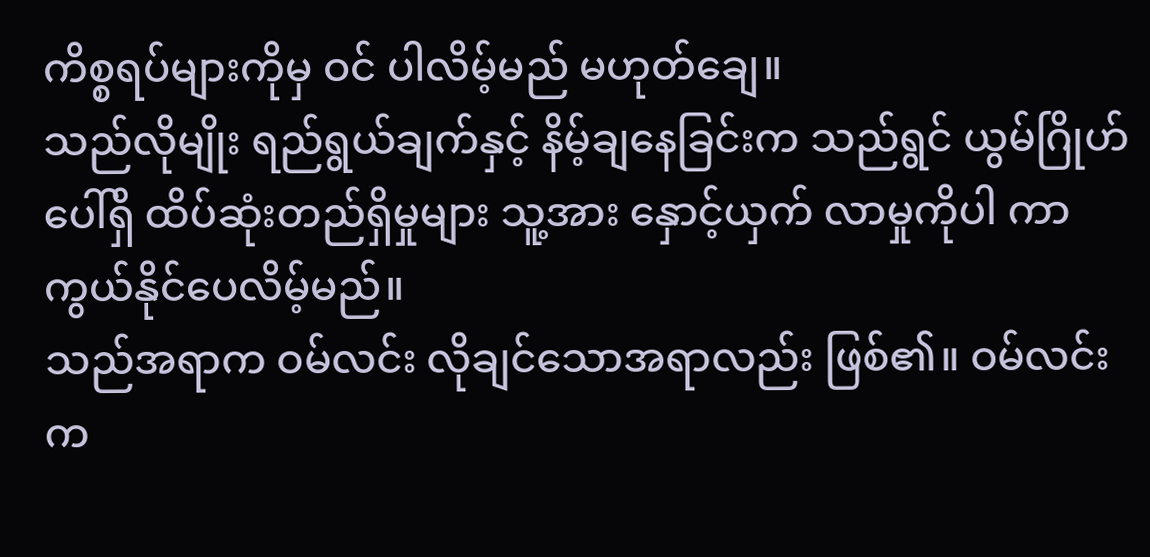ကိစ္စရပ်များကိုမှ ဝင် ပါလိမ့်မည် မဟုတ်ချေ။
သည်လိုမျိုး ရည်ရွယ်ချက်နှင့် နိမ့်ချနေခြင်းက သည်ရွင် ယွမ်ဂြိုဟ်ပေါ်ရှိ ထိပ်ဆုံးတည်ရှိမှုများ သူ့အား နှောင့်ယှက် လာမှုကိုပါ ကာကွယ်နိုင်ပေလိမ့်မည်။
သည်အရာက ဝမ်လင်း လိုချင်သောအရာလည်း ဖြစ်၏။ ဝမ်လင်းက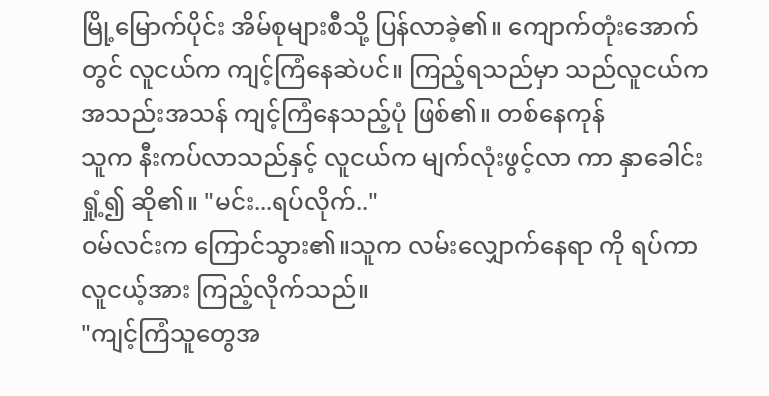မြို့မြောက်ပိုင်း အိမ်စုများစီသို့ ပြန်လာခဲ့၏။ ကျောက်တုံးအောက်တွင် လူငယ်က ကျင့်ကြံနေဆဲပင်။ ကြည့်ရသည်မှာ သည်လူငယ်က အသည်းအသန် ကျင့်ကြံနေသည့်ပုံ ဖြစ်၏။ တစ်နေကုန်
သူက နီးကပ်လာသည်နှင့် လူငယ်က မျက်လုံးဖွင့်လာ ကာ နှာခေါင်းရှုံ့၍ ဆို၏။ "မင်း...ရပ်လိုက်.."
ဝမ်လင်းက ကြောင်သွား၏။သူက လမ်းလျှောက်နေရာ ကို ရပ်ကာ လူငယ့်အား ကြည့်လိုက်သည်။
"ကျင့်ကြံသူတွေအ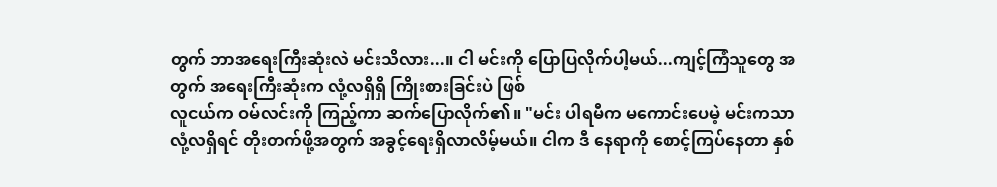တွက် ဘာအရေးကြီးဆုံးလဲ မင်းသိလား...။ ငါ မင်းကို ပြောပြလိုက်ပါ့မယ်...ကျင့်ကြံသူတွေ အတွက် အရေးကြီးဆုံးက လုံ့လရှိရှိ ကြိုးစားခြင်းပဲ ဖြစ်
လူငယ်က ဝမ်လင်းကို ကြည့်ကာ ဆက်ပြောလိုက်၏။ "မင်း ပါရမီက မကောင်းပေမဲ့ မင်းကသာ လုံ့လရှိရင် တိုးတက်ဖို့အတွက် အခွင့်ရေးရှိလာလိမ့်မယ်။ ငါက ဒီ နေရာကို စောင့်ကြပ်နေတာ နှစ်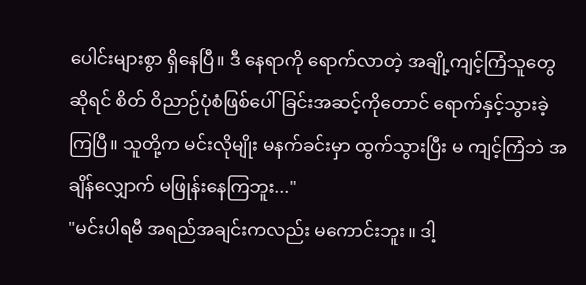ပေါင်းများစွာ ရှိနေပြီ။ ဒီ နေရာကို ရောက်လာတဲ့ အချို့ကျင့်ကြံသူတွေဆိုရင် စိတ် ဝိညာဉ်ပုံစံဖြစ်ပေါ်ခြင်းအဆင့်ကိုတောင် ရောက်နှင့်သွားခဲ့ ကြပြီ။ သူတို့က မင်းလိုမျိုး မနက်ခင်းမှာ ထွက်သွားပြီး မ ကျင့်ကြံဘဲ အချိန်လျှောက် မဖြုန်းနေကြဘူး..."
"မင်းပါရမီ အရည်အချင်းကလည်း မကောင်းဘူး။ ဒါ့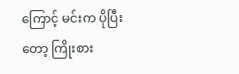ကြောင့် မင်းက ပိုပြီးတော့ ကြိုးစား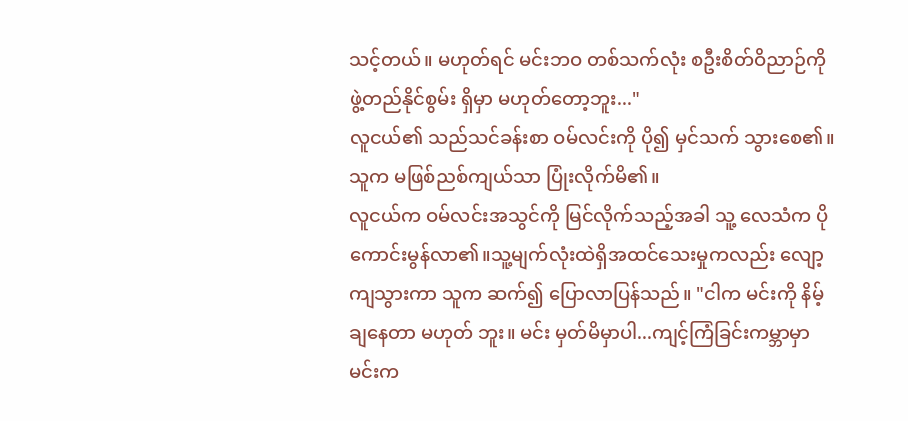သင့်တယ်။ မဟုတ်ရင် မင်းဘဝ တစ်သက်လုံး စဦးစိတ်ဝိညာဉ်ကို ဖွဲ့တည်နိုင်စွမ်း ရှိမှာ မဟုတ်တော့ဘူး..."
လူငယ်၏ သည်သင်ခန်းစာ ဝမ်လင်းကို ပို၍ မှင်သက် သွားစေ၏။ သူက မဖြစ်ညစ်ကျယ်သာ ပြုံးလိုက်မိ၏။
လူငယ်က ဝမ်လင်းအသွင်ကို မြင်လိုက်သည့်အခါ သူ့ လေသံက ပိုကောင်းမွန်လာ၏။သူ့မျက်လုံးထဲရှိအထင်သေးမှုကလည်း လျော့ကျသွားကာ သူက ဆက်၍ ပြောလာပြန်သည်။ "ငါက မင်းကို နိမ့်ချနေတာ မဟုတ် ဘူး။ မင်း မှတ်မိမှာပါ...ကျင့်ကြံခြင်းကမ္ဘာမှာ မင်းက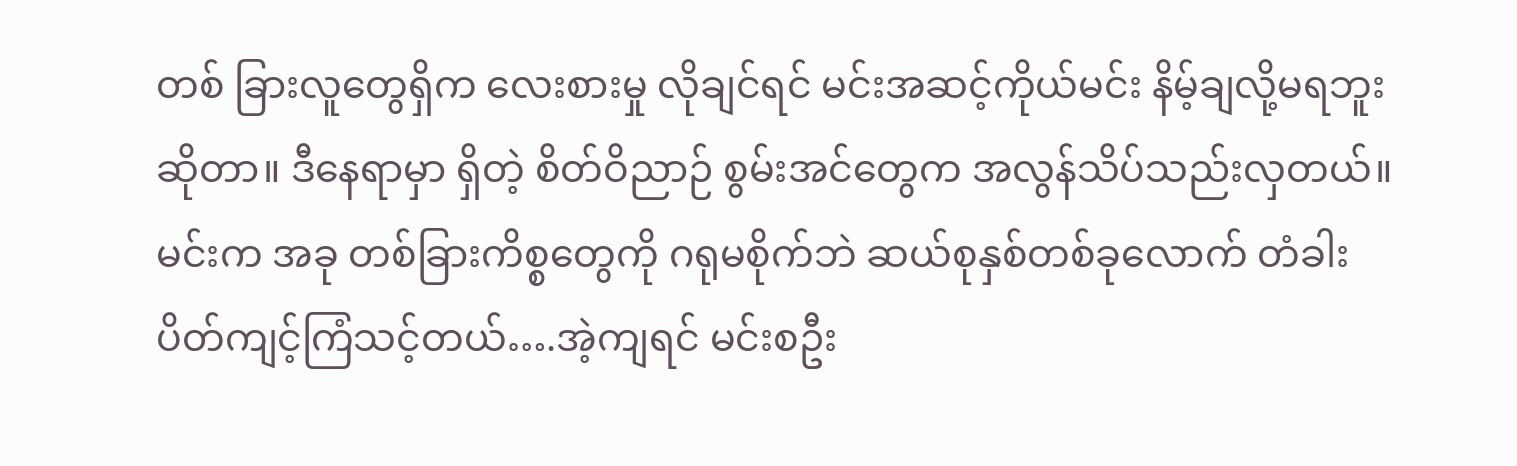တစ် ခြားလူတွေရှိက လေးစားမှု လိုချင်ရင် မင်းအဆင့်ကိုယ်မင်း နိမ့်ချလို့မရဘူးဆိုတာ။ ဒီနေရာမှာ ရှိတဲ့ စိတ်ဝိညာဉ် စွမ်းအင်တွေက အလွန်သိပ်သည်းလှတယ်။ မင်းက အခု တစ်ခြားကိစ္စတွေကို ဂရုမစိုက်ဘဲ ဆယ်စုနှစ်တစ်ခုလောက် တံခါးပိတ်ကျင့်ကြံသင့်တယ်….အဲ့ကျရင် မင်းစဦး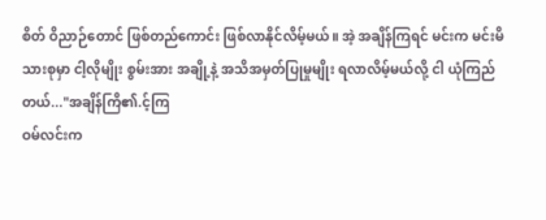စိတ် ဝိညာဉ်တောင် ဖြစ်တည်ကောင်း ဖြစ်လာနိုင်လိမ့်မယ်။ အဲ့ အချိန်ကြရင် မင်းက မင်းမိသားစုမှာ ငါ့လိုမျိုး စွမ်းအား အချို့နဲ့ အသိအမှတ်ပြုမှုမျိုး ရလာလိမ့်မယ်လို့ ငါ ယုံကြည် တယ်..."အချိန်ကြိ၏.င့်ကြ
ဝမ်လင်းက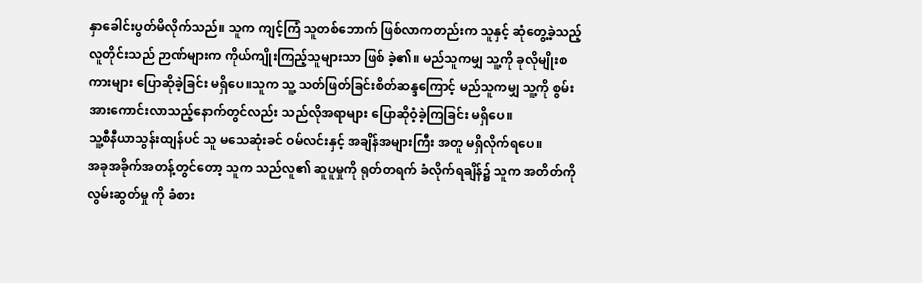နှာခေါင်းပွတ်မိလိုက်သည်။ သူက ကျင့်ကြံ သူတစ်ဘောက် ဖြစ်လာကတည်းက သူနှင့် ဆုံတွေ့ခဲ့သည့် လူတိုင်းသည် ဉာဏ်များက ကိုယ်ကျိုးကြည့်သူများသာ ဖြစ် ခဲ့၏။ မည်သူကမျှ သူ့ကို ခုလိုမျိုးစကားများ ပြောဆိုခဲ့ခြင်း မရှိပေ။သူက သူ့ သတ်ဖြတ်ခြင်းစိတ်ဆန္ဒကြောင့် မည်သူကမျှ သူ့ကို စွမ်းအားကောင်းလာသည့်နောက်တွင်လည်း သည်လိုအရာများ ပြောဆိုဝံ့ခဲ့ကြခြင်း မရှိပေ။
သူ့စီနီယာသွန်းထျန်ပင် သူ မသေဆုံးခင် ဝမ်လင်းနှင့် အချိန်အများကြီး အတူ မရှိလိုက်ရပေ။
အခုအခိုက်အတန့်တွင်တော့ သူက သည်လူ၏ ဆူပူမှုကို ရုတ်တရက် ခံလိုက်ရချိန်၌ သူက အတိတ်ကို လွမ်းဆွတ်မှု ကို ခံစား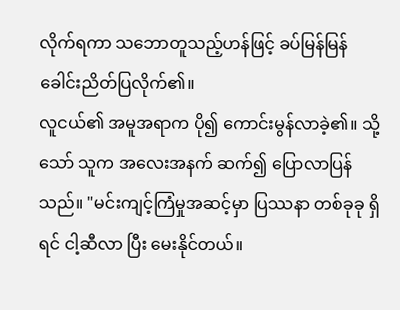လိုက်ရကာ သဘောတူသည့်ဟန်ဖြင့် ခပ်မြန်မြန် ခေါင်းညိတ်ပြလိုက်၏။
လူငယ်၏ အမူအရာက ပို၍ ကောင်းမွန်လာခဲ့၏။ သို့သော် သူက အလေးအနက် ဆက်၍ ပြောလာပြန်သည်။ "မင်းကျင့်ကြံမှုအဆင့်မှာ ပြဿနာ တစ်ခုခု ရှိရင် ငါ့ဆီလာ ပြီး မေးနိုင်တယ်။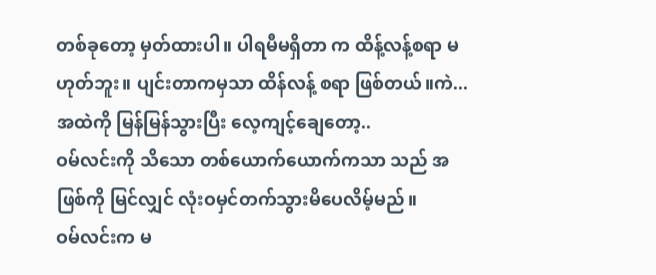တစ်ခုတော့ မှတ်ထားပါ။ ပါရမီမရှိတာ က ထိန့်လန့်စရာ မဟုတ်ဘူး။ ပျင်းတာကမှသာ ထိန်လန့် စရာ ဖြစ်တယ်။ကဲ...အထဲကို မြန်မြန်သွားပြီး လေ့ကျင့်ချေတော့..
ဝမ်လင်းကို သိသော တစ်ယောက်ယောက်ကသာ သည် အဖြစ်ကို မြင်လျှင် လုံးဝမှင်တက်သွားမိပေလိမ့်မည်။
ဝမ်လင်းက မ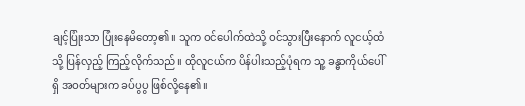ချင့်ပြုံးသာ ပြုံးနေမိတော့၏။ သူက ဝင်ပေါက်ထဲသို့ ဝင်သွားပြီးနောက် လူငယ့်ထံသို့ ပြန်လှည့် ကြည့်လိုက်သည်။ ထိုလူငယ်က ပိန်ပါးသည့်ပုံရက သူ့ ခန္ဓာကိုယ်ပေါ်ရှိ အဝတ်များက ခပ်ပွပွ ဖြစ်လို့နေ၏။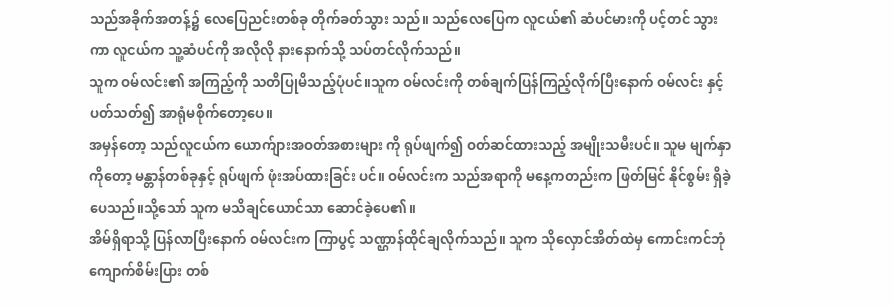သည်အခိုက်အတန့်၌ လေပြေညင်းတစ်ခု တိုက်ခတ်သွား သည်။ သည်လေပြေက လူငယ်၏ ဆံပင်မားကို ပင့်တင် သွားကာ လူငယ်က သူ့ဆံပင်ကို အလိုလို နားနောက်သို့ သပ်တင်လိုက်သည်။
သူက ဝမ်လင်း၏ အကြည့်ကို သတိပြုမိသည့်ပုံပင်။သူက ဝမ်လင်းကို တစ်ချက်ပြန်ကြည့်လိုက်ပြီးနောက် ဝမ်လင်း နှင့် ပတ်သတ်၍ အာရုံမစိုက်တော့ပေ။
အမှန်တော့ သည်လူငယ်က ယောက်ျားအဝတ်အစားများ ကို ရုပ်ဖျက်၍ ဝတ်ဆင်ထားသည့် အမျိုးသမီးပင်။ သူမ မျက်နှာကိုတော့ မန္တာန်တစ်ခုနှင့် ရုပ်ဖျက် ဖုံးအပ်ထားခြင်း ပင်။ ဝမ်လင်းက သည်အရာကို မနေ့ကတည်းက ဖြတ်မြင် နိုင်စွမ်း ရှိခဲ့ပေသည်။သို့သော် သူက မသိချင်ယောင်သာ ဆောင်ခဲ့ပေ၏။
အိမ်ရှိရာသို့ ပြန်လာပြီးနောက် ဝမ်လင်းက ကြာပွင့် သဏ္ဌာန်ထိုင်ချလိုက်သည်။ သူက သိုလှောင်အိတ်ထဲမှ ကောင်းကင်ဘုံကျောက်စိမ်းပြား တစ်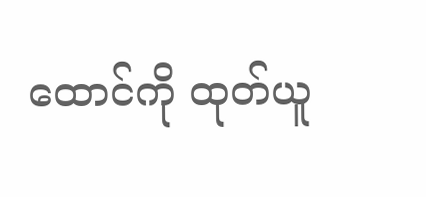ထောင်ကို ထုတ်ယူ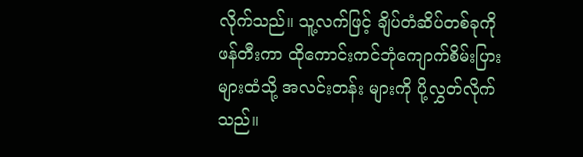လိုက်သည်။ သူ့လက်ဖြင့် ချိပ်တံဆိပ်တစ်ခုကို ဖန်တီးကာ ထိုကောင်းကင်ဘုံကျောက်စိမ်းပြားများထံသို့ အလင်းတန်း များကို ပို့လွှတ်လိုက်သည်။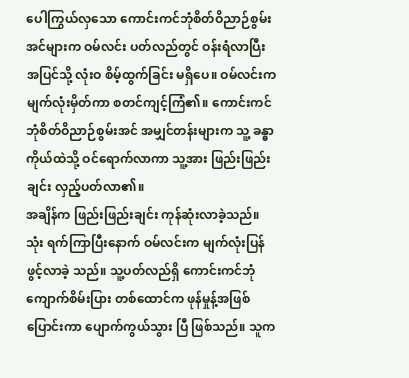ပေါကြွယ်လှသော ကောင်းကင်ဘုံစိတ်ဝိညာဉ်စွမ်းအင်များက ဝမ်လင်း ပတ်လည်တွင် ဝန်းရံလာပြီး အပြင်သို့ လုံးဝ စိမ့်ထွက်ခြင်း မရှိပေ။ ဝမ်လင်းက မျက်လုံးမှိတ်ကာ စတင်ကျင့်ကြံ၏။ ကောင်းကင်ဘုံစိတ်ဝိညာဉ်စွမ်းအင် အမျှင်တန်းများက သူ့ ခန္ဓာကိုယ်ထဲသို့ ဝင်ရောက်လာကာ သူ့အား ဖြည်းဖြည်း ချင်း လှည့်ပတ်လာ၏။
အချိန်က ဖြည်းဖြည်းချင်း ကုန်ဆုံးလာခဲ့သည်။ သုံး ရက်ကြာပြီးနောက် ဝမ်လင်းက မျက်လုံးပြန်ဖွင့်လာခဲ့ သည်။ သူ့ပတ်လည်ရှိ ကောင်းကင်ဘုံကျောက်စိမ်းပြား တစ်ထောင်က ဖုန်မှုန့်အဖြစ်ပြောင်းကာ ပျောက်ကွယ်သွား ပြီ ဖြစ်သည်။ သူက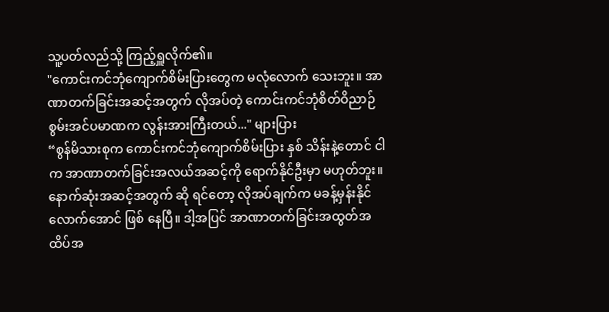သူ့ပတ်လည်သို့ ကြည့်ရှူလိုက်၏။
"ကောင်းကင်ဘုံကျောက်စိမ်းပြားတွေက မလုံလောက် သေးဘူး။ အာဏာတက်ခြင်းအဆင့်အတွက် လိုအပ်တဲ့ ကောင်းကင်ဘုံစိတ်ဝိညာဉ်စွမ်းအင်ပမာဏက လွန်းအားကြီးတယ်..." များပြား
“စွန်မိသားစုက ကောင်းကင်ဘုံကျောက်စိမ်းပြား နှစ် သိန်းနဲ့တောင် ငါက အာဏာတက်ခြင်းအလယ်အဆင့်ကို ရောက်နိုင်ဦးမှာ မဟုတ်ဘူး။ နောက်ဆုံးအဆင့်အတွက် ဆို ရင်တော့ လိုအပ်ချက်က မခန့်မှန်းနိုင်လောက်အောင် ဖြစ် နေပြီ။ ဒါ့အပြင် အာဏာတက်ခြင်းအထွတ်အထိပ်အ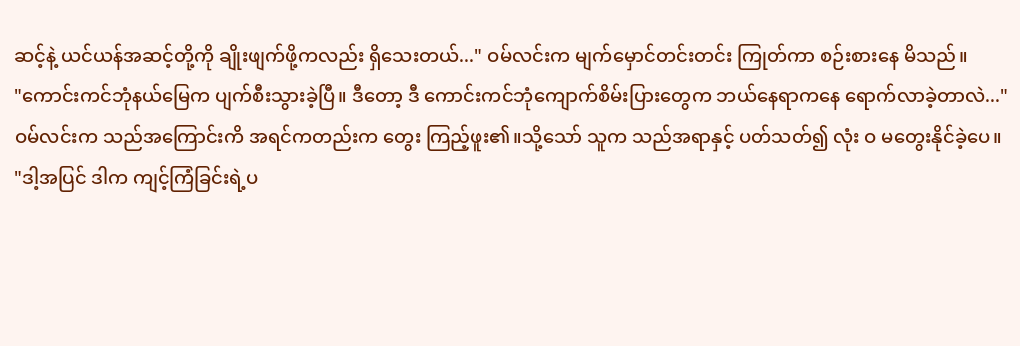ဆင့်နဲ့ ယင်ယန်အဆင့်တို့ကို ချိုးဖျက်ဖို့ကလည်း ရှိသေးတယ်..." ဝမ်လင်းက မျက်မှောင်တင်းတင်း ကြုတ်ကာ စဉ်းစားနေ မိသည်။
"ကောင်းကင်ဘုံနယ်မြေက ပျက်စီးသွားခဲ့ပြီ။ ဒီတော့ ဒီ ကောင်းကင်ဘုံကျောက်စိမ်းပြားတွေက ဘယ်နေရာကနေ ရောက်လာခဲ့တာလဲ..."
ဝမ်လင်းက သည်အကြောင်းကိ အရင်ကတည်းက တွေး ကြည့်ဖူး၏။သို့သော် သူက သည်အရာနှင့် ပတ်သတ်၍ လုံး ဝ မတွေးနိုင်ခဲ့ပေ။
"ဒါ့အပြင် ဒါက ကျင့်ကြံခြင်းရဲ့ပ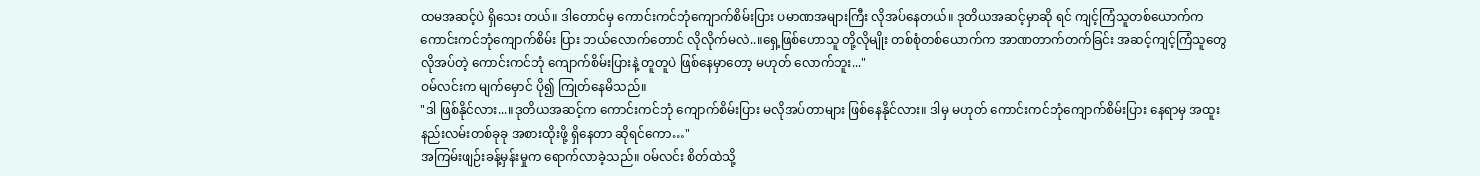ထမအဆင့်ပဲ ရှိသေး တယ်။ ဒါတောင်မှ ကောင်းကင်ဘုံကျောက်စိမ်းပြား ပမာဏအများကြီး လိုအပ်နေတယ်။ ဒုတိယအဆင့်မှာဆို ရင် ကျင့်ကြံသူတစ်ယောက်က ကောင်းကင်ဘုံကျောက်စိမ်း ပြား ဘယ်လောက်တောင် လိုလိုက်မလဲ..။ရှေ့ဖြစ်ဟောသူ တို့လိုမျိုး တစ်စုံတစ်ယောက်က အာဏတာက်တက်ခြင်း အဆင့်ကျင့်ကြံသူတွေ လိုအပ်တဲ့ ကောင်းကင်ဘုံ ကျောက်စိမ်းပြားနဲ့ တူတူပဲ ဖြစ်နေမှာတော့ မဟုတ် လောက်ဘူး..."
ဝမ်လင်းက မျက်မှောင် ပို၍ ကြုတ်နေမိသည်။
"ဒါ ဖြစ်နိုင်လား...။ဒုတိယအဆင့်က ကောင်းကင်ဘုံ ကျောက်စိမ်းပြား မလိုအပ်တာများ ဖြစ်နေနိုင်လား။ ဒါမှ မဟုတ် ကောင်းကင်ဘုံကျောက်စိမ်းပြား နေရာမှ အထူး နည်းလမ်းတစ်ခုခု အစားထိုးဖို့ ရှိနေတာ ဆိုရင်ကော…"
အကြမ်းဖျဉ်းခန့်မှန်းမှုက ရောက်လာခဲ့သည်။ ဝမ်လင်း စိတ်ထဲသို့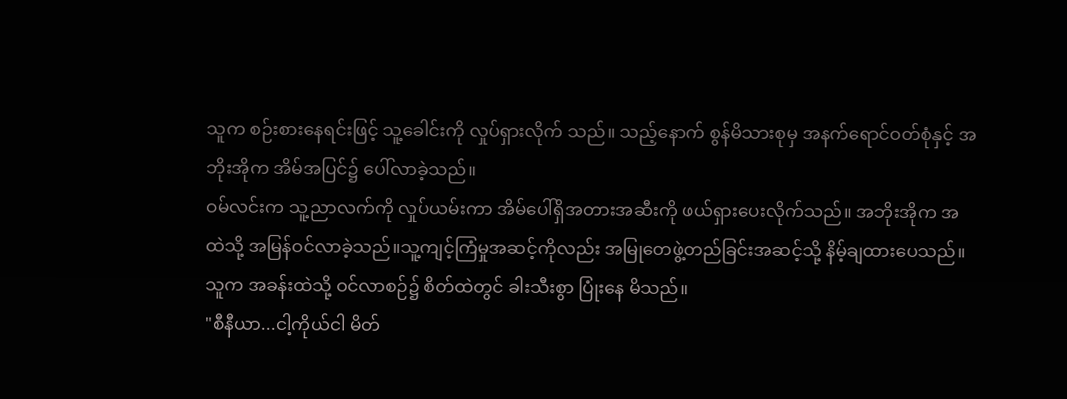သူက စဉ်းစားနေရင်းဖြင့် သူ့ခေါင်းကို လှုပ်ရှားလိုက် သည်။ သည့်နောက် စွန်မိသားစုမှ အနက်ရောင်ဝတ်စုံနှင့် အဘိုးအိုက အိမ်အပြင်၌ ပေါ်လာခဲ့သည်။
ဝမ်လင်းက သူ့ညာလက်ကို လှုပ်ယမ်းကာ အိမ်ပေါ်ရှိအတားအဆီးကို ဖယ်ရှားပေးလိုက်သည်။ အဘိုးအိုက အထဲသို့ အမြန်ဝင်လာခဲ့သည်။သူ့ကျင့်ကြံမှုအဆင့်ကိုလည်း အမြုတေဖွဲ့တည်ခြင်းအဆင့်သို့ နိမ့်ချထားပေသည်။ သူက အခန်းထဲသို့ ဝင်လာစဉ်၌ စိတ်ထဲတွင် ခါးသီးစွာ ပြုံးနေ မိသည်။
"စီနီယာ...ငါ့ကိုယ်ငါ မိတ်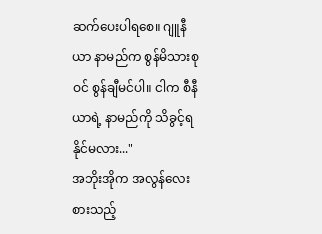ဆက်ပေးပါရစေ။ ဂျူနီယာ နာမည်က စွန်မိသားစုဝင် စွန်ချီမင်ပါ။ ငါက စီနီယာရဲ့ နာမည်ကို သိခွင့်ရနိုင်မလား..."
အဘိုးအိုက အလွန်လေးစားသည့်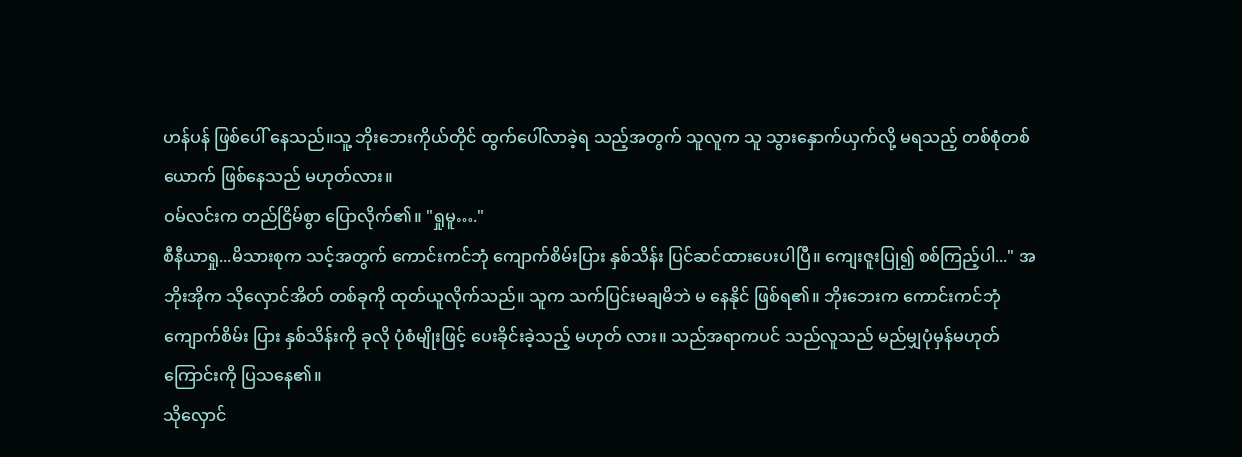ဟန်ပန် ဖြစ်ပေါ် နေသည်။သူ့ ဘိုးဘေးကိုယ်တိုင် ထွက်ပေါ်လာခဲ့ရ သည့်အတွက် သူလူက သူ သွားနှောက်ယှက်လို့ မရသည့် တစ်စုံတစ်ယောက် ဖြစ်နေသည် မဟုတ်လား။
ဝမ်လင်းက တည်ငြိမ်စွာ ပြောလိုက်၏။ "ရှုမူ…."
စီနီယာရှု...မိသားစုက သင့်အတွက် ကောင်းကင်ဘုံ ကျောက်စိမ်းပြား နှစ်သိန်း ပြင်ဆင်ထားပေးပါပြီ။ ကျေးဇူးပြု၍ စစ်ကြည့်ပါ..." အဘိုးအိုက သိုလှောင်အိတ် တစ်ခုကို ထုတ်ယူလိုက်သည်။ သူက သက်ပြင်းမချမိဘဲ မ နေနိုင် ဖြစ်ရ၏။ ဘိုးဘေးက ကောင်းကင်ဘုံကျောက်စိမ်း ပြား နှစ်သိန်းကို ခုလို ပုံစံမျိုးဖြင့် ပေးခိုင်းခဲ့သည့် မဟုတ် လား။ သည်အရာကပင် သည်လူသည် မည်မျှပုံမှန်မဟုတ် ကြောင်းကို ပြသနေ၏။
သိုလှောင်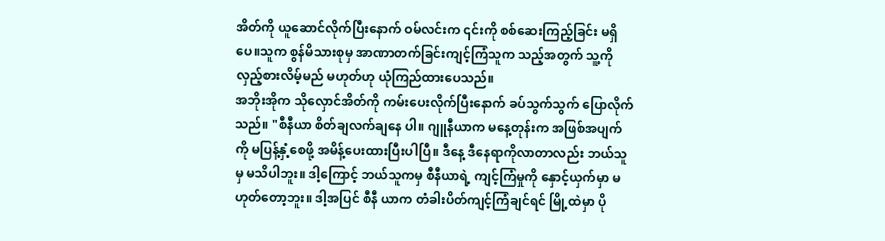အိတ်ကို ယူဆောင်လိုက်ပြီးနောက် ဝမ်လင်းက ၎င်းကို စစ်ဆေးကြည့်ခြင်း မရှိပေ။သူက စွန်မိသားစုမှ အာဏာတက်ခြင်းကျင့်ကြံသူက သည့်အတွက် သူ့ကို လှည့်စားလိမ့်မည် မဟုတ်ဟု ယုံကြည်ထားပေသည်။
အဘိုးအိုက သိုလှောင်အိတ်ကို ကမ်းပေးလိုက်ပြီးနောက် ခပ်သွက်သွက် ပြောလိုက်သည်။ "စီနီယာ စိတ်ချလက်ချနေ ပါ။ ဂျူနီယာက မနေ့တုန်းက အဖြစ်အပျက်ကို မပြန့်နှံ့စေဖို့ အမိန့်ပေးထားပြီးပါပြီ။ ဒီနေ့ ဒီနေရာကိုလာတာလည်း ဘယ်သူမှ မသိပါဘူး။ ဒါ့ကြောင့် ဘယ်သူကမှ စီနီယာရဲ့ ကျင့်ကြံမှုကို နှောင့်ယှက်မှာ မဟုတ်တော့ဘူး။ ဒါ့အပြင် စီနီ ယာက တံခါးပိတ်ကျင့်ကြံချင်ရင် မြို့ထဲမှာ ပို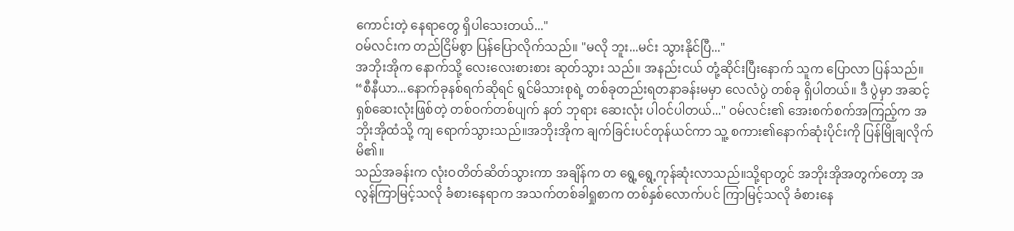ကောင်းတဲ့ နေရာတွေ ရှိပါသေးတယ်..."
ဝမ်လင်းက တည်ငြိမ်စွာ ပြန်ပြောလိုက်သည်။ "မလို ဘူး...မင်း သွားနိုင်ပြီ..."
အဘိုးအိုက နောက်သို့ လေးလေးစားစား ဆုတ်သွား သည်။ အနည်းငယ် တုံ့ဆိုင်းပြီးနောက် သူက ပြောလာ ပြန်သည်။ “စီနီယာ...နောက်ခုနစ်ရက်ဆိုရင် ရွင်မိသားစုရဲ့ တစ်ခုတည်းရတနာခန်းမမှာ လေလံပွဲ တစ်ခု ရှိပါတယ်။ ဒီ ပွဲမှာ အဆင့်ရှစ်ဆေးလုံးဖြစ်တဲ့ တစ်ဝက်တစ်ပျက် နတ် ဘုရား ဆေးလုံး ပါဝင်ပါတယ်..." ဝမ်လင်း၏ အေးစက်စက်အကြည့်က အဘိုးအိုထံသို့ ကျ ရောက်သွားသည်။အဘိုးအိုက ချက်ခြင်းပင်တုန်ယင်ကာ သူ့ စကား၏နောက်ဆုံးပိုင်းကို ပြန်မြိုချလိုက်မိ၏။
သည်အခန်းက လုံးဝတိတ်ဆိတ်သွားကာ အချိန်က တ ရွေ့ရွေ့ကုန်ဆုံးလာသည်။သို့ရာတွင် အဘိုးအိုအတွက်တော့ အလွန်ကြာမြင့်သလို ခံစားနေရာက အသက်တစ်ခါရှုစာက တစ်နှစ်လောက်ပင် ကြာမြင့်သလို ခံစားနေ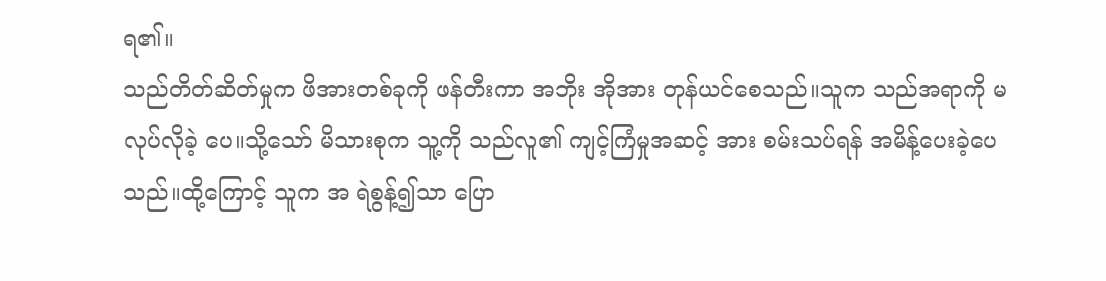ရ၏။
သည်တိတ်ဆိတ်မှုက ဖိအားတစ်ခုကို ဖန်တီးကာ အဘိုး အိုအား တုန်ယင်စေသည်။သူက သည်အရာကို မလုပ်လိုခဲ့ ပေ။သို့သော် မိသားစုက သူ့ကို သည်လူ၏ ကျင့်ကြံမှုအဆင့် အား စမ်းသပ်ရန် အမိန့်ပေးခဲ့ပေသည်။ထို့ကြောင့် သူက အ ရဲစွန့်၍သာ ပြော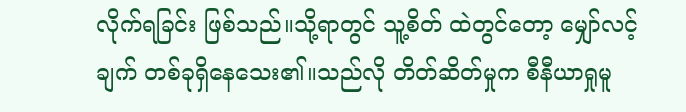လိုက်ရခြင်း ဖြစ်သည်။သို့ရာတွင် သူ့စိတ် ထဲတွင်တော့ မျှော်လင့်ချက် တစ်ခုရှိနေသေး၏။သည်လို တိတ်ဆိတ်မှုက စီနီယာရှုမူ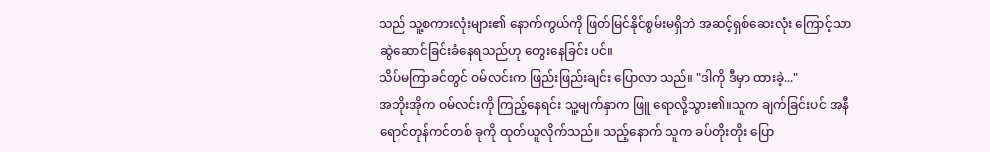သည် သူ့စကားလုံးများ၏ နောက်ကွယ်ကို ဖြတ်မြင်နိုင်စွမ်းမရှိဘဲ အဆင့်ရှစ်ဆေးလုံး ကြောင့်သာ ဆွဲဆောင်ခြင်းခံနေရသည်ဟု တွေးနေခြင်း ပင်။
သိပ်မကြာခင်တွင် ဝမ်လင်းက ဖြည်းဖြည်းချင်း ပြောလာ သည်။ "ဒါကို ဒီမှာ ထားခဲ့..."
အဘိုးအိုက ဝမ်လင်းကို ကြည့်နေရင်း သူ့မျက်နှာက ဖြူ ရောလို့သွား၏။သူက ချက်ခြင်းပင် အနီရောင်တုန်ကင်တစ် ခုကို ထုတ်ယူလိုက်သည်။ သည့်နောက် သူက ခပ်တိုးတိုး ပြော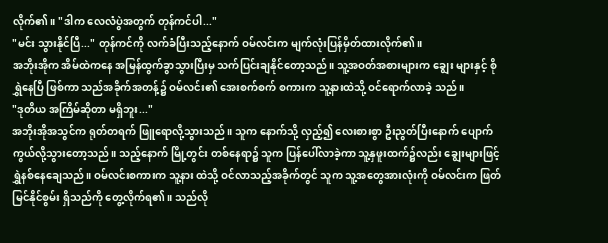လိုက်၏။ "ဒါက လေလံပွဲအတွက် တုန်ကင်ပါ..."
"မင်း သွားနိုင်ပြီ..." တုန်ကင်ကို လက်ခံပြီးသည့်နောက် ဝမ်လင်းက မျက်လုံးပြန်မှိတ်ထားလိုက်၏။
အဘိုးအိုက အိမ်ထဲကနေ အမြန်ထွက်ခွာသွားပြီးမှ သက်ပြင်းချနိုင်တော့သည်။ သူ့အဝတ်အစားများက ချွေး များနှင့် စိုရွှဲနေပြီ ဖြစ်ကာ သည်အခိုက်အတန့်၌ ဝမ်လင်း၏ အေးစက်စက် စကားက သူ့နားထဲသို့ ဝင်ရောက်လာခဲ့ သည်။
"ဒုတိယ အကြိမ်ဆိုတာ မရှိဘူး..."
အဘိုးအိုအသွင်က ရုတ်တရက် ဖြူရောလို့သွားသည်။ သူက နောက်သို့ လှည့်၍ လေးစားစွာ ဦးညွတ်ပြီးနောက် ပျောက်ကွယ်လို့သွားတော့သည်။ သည့်နောက် မြို့တွင်း တစ်နေရာ၌ သူက ပြန်ပေါ်လာခဲ့ကာ သူ့နှဖူးထက်၌လည်း ချွေးများဖြင့် ရွှဲနစ်နေချေသည်။ ဝမ်လင်းစကားက သူ့နား ထဲသို့ ဝင်လာသည့်အခိုက်တွင် သူက သူ့အတွေအားလုံးကို ဝမ်လင်းက ဖြတ်မြင်နိုင်စွမ်း ရှိသည်ကို တွေ့လိုက်ရ၏။ သည်လို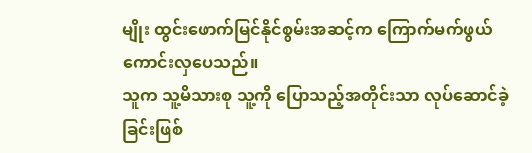မျိုး ထွင်းဖောက်မြင်နိုင်စွမ်းအဆင့်က ကြောက်မက်ဖွယ် ကောင်းလှပေသည်။
သူက သူ့မိသားစု သူ့ကို ပြောသည့်အတိုင်းသာ လုပ်ဆောင်ခဲ့ခြင်းဖြစ်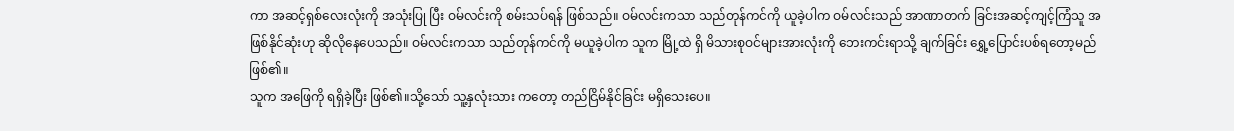ကာ အဆင့်ရှစ်လေးလုံးကို အသုံးပြု ပြီး ဝမ်လင်းကို စမ်းသပ်ရန် ဖြစ်သည်။ ဝမ်လင်းကသာ သည်တုန်ကင်ကို ယူခဲ့ပါက ဝမ်လင်းသည် အာဏာတက် ခြင်းအဆင့်ကျင့်ကြံသူ အဖြစ်နိုင်ဆုံးဟု ဆိုလိုနေပေသည်။ ဝမ်လင်းကသာ သည်တုန်ကင်ကို မယူခဲ့ပါက သူက မြို့ထဲ ရှိ မိသားစုဝင်များအားလုံးကို ဘေးကင်းရာသို့ ချက်ခြင်း ရွှေ့ပြောင်းပစ်ရတော့မည် ဖြစ်၏။
သူက အဖြေကို ရရှိခဲ့ပြီး ဖြစ်၏။သို့သော် သူ့နှလုံးသား ကတော့ တည်ငြိမ်နိုင်ခြင်း မရှိသေးပေ။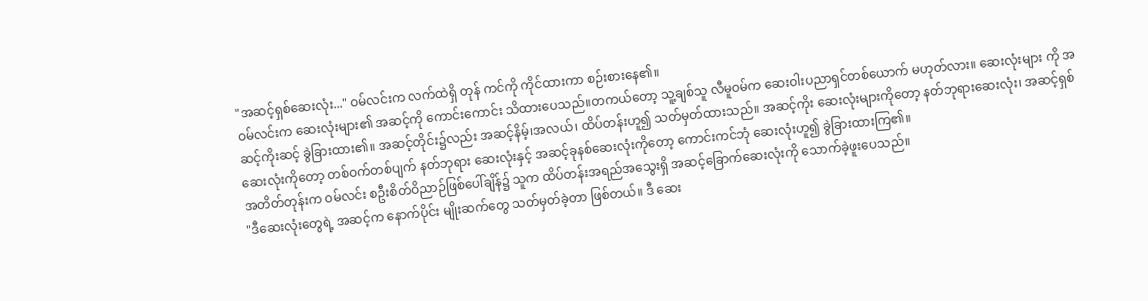"အဆင့်ရှစ်ဆေးလုံး..." ဝမ်လင်းက လက်ထဲရှိ တုန် ကင်ကို ကိုင်ထားကာ စဉ်းစားနေ၏။
ဝမ်လင်းက ဆေးလုံးများ၏ အဆင့်ကို ကောင်းကောင်း သိထားပေသည်။တကယ်တော့ သူ့ချစ်သူ လီမူဝမ်က ဆေးဝါးပညာရှင်တစ်ယောက် မဟုတ်လား။ ဆေးလုံးများ ကို အဆင့်ကိုးဆင့် ခွဲခြားထား၏။ အဆင့်တိုင်း၌လည်း အဆင့်နိမ့်၊အလယ်၊ ထိပ်တန်းဟူ၍ သတ်မှတ်ထားသည်။ အဆင့်ကိုး ဆေးလုံးများကိုတော့ နတ်ဘုရားဆေးလုံး၊ အဆင့်ရှစ်ဆေးလုံးကိုတော့ တစ်ဝက်တစ်ပျက် နတ်ဘုရား ဆေးလုံးနှင့် အဆင့်ခုနစ်ဆေးလုံးကိုတော့ ကောင်းကင်ဘုံ ဆေးလုံးဟူ၍ ခွဲခြားထားကြ၏။
အတိတ်တုန်းက ဝမ်လင်း စဦးစိတ်ဝိညာဉ်ဖြစ်ပေါ်ချိန်၌ သူက ထိပ်တန်းအရည်အသွေးရှိ အဆင့်ခြောက်ဆေးလုံးကို သောက်ခဲ့ဖူးပေသည်။
"ဒီဆေးလုံးတွေရဲ့ အဆင့်က နောက်ပိုင်း မျိုးဆက်တွေ သတ်မှတ်ခဲ့တာ ဖြစ်တယ်။ ဒီ ဆေး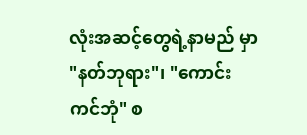လုံးအဆင့်တွေရဲ့နာမည် မှာ "နတ်ဘုရား"၊ "ကောင်းကင်ဘုံ" စ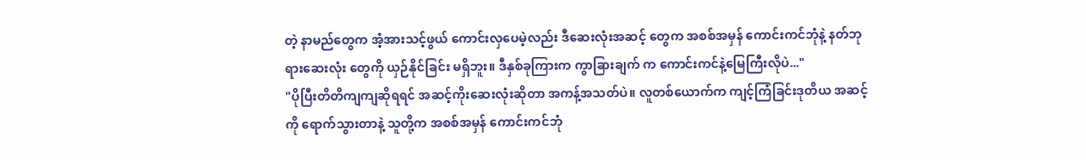တဲ့ နာမည်တွေက အံ့အားသင့်ဖွယ် ကောင်းလှပေမဲ့လည်း ဒီဆေးလုံးအဆင့် တွေက အစစ်အမှန် ကောင်းကင်ဘုံနဲ့ နတ်ဘုရားဆေးလုံး တွေကို ယှဉ်နိုင်ခြင်း မရှိဘူး။ ဒီနှစ်ခုကြားက ကွာခြားချက် က ကောင်းကင်နဲ့မြေကြီးလိုပဲ..."
"ပိုပြီးတိတိကျကျဆိုရရင် အဆင့်ကိုးဆေးလုံးဆိုတာ အကန့်အသတ်ပဲ။ လူတစ်ယောက်က ကျင့်ကြံခြင်းဒုတိယ အဆင့်ကို ရောက်သွားတာနဲ့ သူတို့က အစစ်အမှန် ကောင်းကင်ဘုံ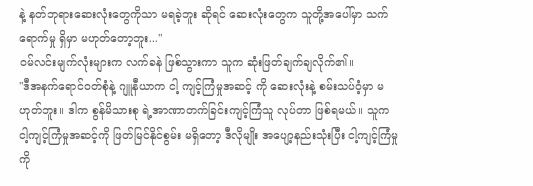နဲ့ နတ်ဘုရားဆေးလုံးတွေကိုသာ မရခဲ့ဘူး ဆိုရင် ဆေးလုံးတွေက သူတို့အပေါ်မှာ သက်ရောက်မှု ရှိမှာ မဟုတ်တော့ဘူး..."
ဝမ်လင်းမျက်လုံးများက လက်ခနဲ ဖြစ်သွားကာ သူက ဆုံးဖြတ်ချက်ချလိုက်၏။
"ဒီအနက်ရောင်ဝတ်စုံနဲ့ ဂျူနီယာက ငါ့ ကျင့်ကြံမှုအဆင့် ကို ဆေးလုံးနဲ့ စမ်းသပ်ဝံ့မှာ မဟုတ်ဘူး။ ဒါက စွန်မိသားစု ရဲ့အာဏာတက်ခြင်းကျင့်ကြံသူ လုပ်တာ ဖြစ်ရမယ်။ သူက ငါ့ကျင့်ကြံမှုအဆင့်ကို ဖြတ်မြင်နိုင်စွမ်း မရှိတော့ ဒီလိုမျိုး အပျော့နည်းသုံးပြီး ငါ့ကျင့်ကြံမှုကို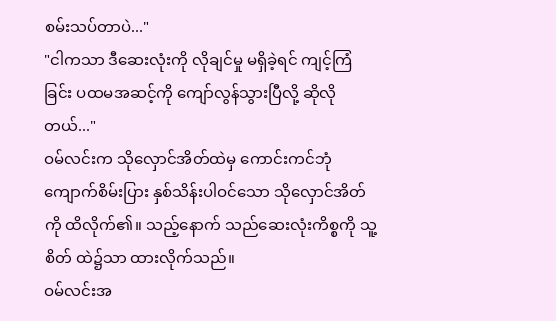စမ်းသပ်တာပဲ..."
"ငါကသာ ဒီဆေးလုံးကို လိုချင်မှု မရှိခဲ့ရင် ကျင့်ကြံခြင်း ပထမအဆင့်ကို ကျော်လွန်သွားပြီလို့ ဆိုလိုတယ်..."
ဝမ်လင်းက သိုလှောင်အိတ်ထဲမှ ကောင်းကင်ဘုံ ကျောက်စိမ်းပြား နှစ်သိန်းပါဝင်သော သိုလှောင်အိတ်ကို ထိလိုက်၏။ သည့်နောက် သည်ဆေးလုံးကိစ္စကို သူ့စိတ် ထဲ၌သာ ထားလိုက်သည်။
ဝမ်လင်းအ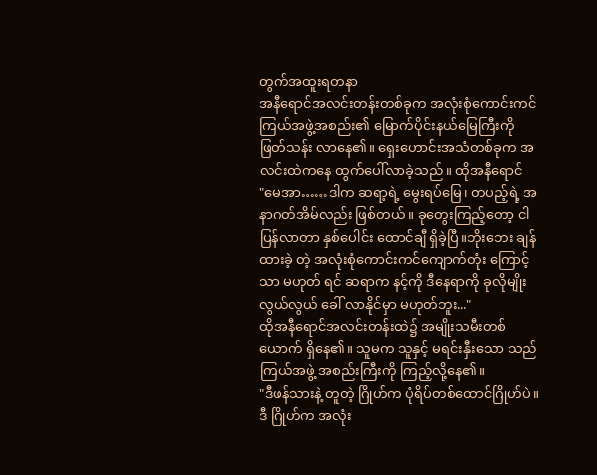တွက်အထူးရတနာ
အနီရောင်အလင်းတန်းတစ်ခုက အလုံးစုံကောင်းကင် ကြယ်အဖွဲ့အစည်း၏ မြောက်ပိုင်းနယ်မြေကြီးကို ဖြတ်သန်း လာနေ၏။ ရှေးဟောင်းအသံတစ်ခုက အလင်းထဲကနေ ထွက်ပေါ်လာခဲ့သည်။ ထိုအနီရောင်
"မေအာ……ဒါက ဆရာ့ရဲ့ မွေးရပ်မြေ၊ တပည့်ရဲ့ အနာဂတ်အိမ်လည်း ဖြစ်တယ်။ ခုတွေးကြည့်တော့ ငါ ပြန်လာတာ နှစ်ပေါင်း ထောင်ချီ ရှိခဲ့ပြီ။ဘိုးဘေး ချန်ထားခဲ့ တဲ့ အလုံးစုံကောင်းကင်ကျောက်တုံး ကြောင့်သာ မဟုတ် ရင် ဆရာက နင့်ကို ဒီနေရာကို ခုလိုမျိုး လွယ်လွယ် ခေါ် လာနိုင်မှာ မဟုတ်ဘူး..."
ထိုအနီရောင်အလင်းတန်းထဲ၌ အမျိုးသမီးတစ်ယောက် ရှိနေ၏။ သူမက သူနှင့် မရင်းနှီးသော သည်ကြယ်အဖွဲ့ အစည်းကြီးကို ကြည့်လို့နေ၏။
"ဒီဖန်သားနဲ့ တူတဲ့ ဂြိုဟ်က ပုံရိပ်တစ်ထောင်ဂြိုဟ်ပဲ။ ဒီ ဂြိုဟ်က အလုံး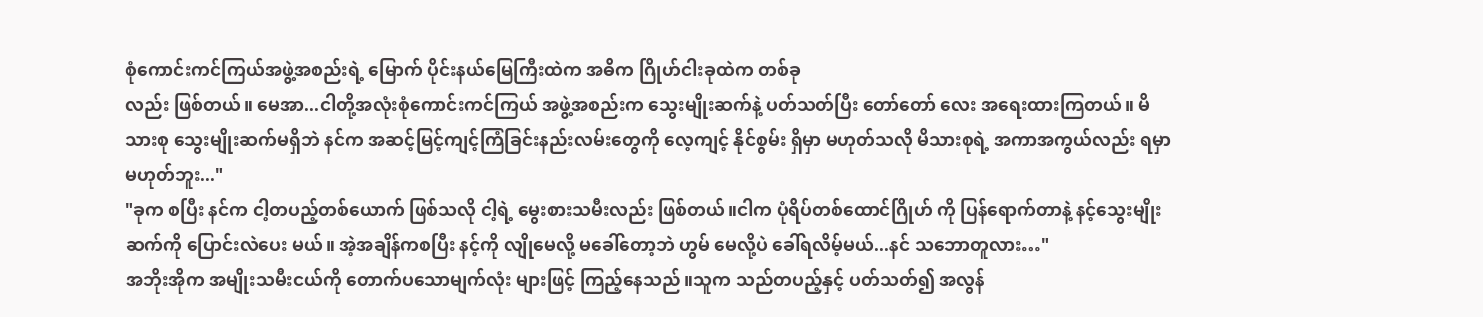စုံကောင်းကင်ကြယ်အဖွဲ့အစည်းရဲ့ မြောက် ပိုင်းနယ်မြေကြီးထဲက အဓိက ဂြိုဟ်ငါးခုထဲက တစ်ခု
လည်း ဖြစ်တယ်။ မေအာ...ငါတို့အလုံးစုံကောင်းကင်ကြယ် အဖွဲ့အစည်းက သွေးမျိုးဆက်နဲ့ ပတ်သတ်ပြီး တော်တော် လေး အရေးထားကြတယ်။ မိသားစု သွေးမျိုးဆက်မရှိဘဲ နင်က အဆင့်မြင့်ကျင့်ကြံခြင်းနည်းလမ်းတွေကို လေ့ကျင့် နိုင်စွမ်း ရှိမှာ မဟုတ်သလို မိသားစုရဲ့ အကာအကွယ်လည်း ရမှာ မဟုတ်ဘူး..."
"ခုက စပြီး နင်က ငါ့တပည့်တစ်ယောက် ဖြစ်သလို ငါ့ရဲ့ မွေးစားသမီးလည်း ဖြစ်တယ်။ငါက ပုံရိပ်တစ်ထောင်ဂြိုဟ် ကို ပြန်ရောက်တာနဲ့ နင့်သွေးမျိုးဆက်ကို ပြောင်းလဲပေး မယ်။ အဲ့အချိန်ကစပြီး နင့်ကို လျိုမေလို့ မခေါ်တော့ဘဲ ဟွမ် မေလို့ပဲ ခေါ်ရလိမ့်မယ်...နင် သဘောတူလား…"
အဘိုးအိုက အမျိုးသမီးငယ်ကို တောက်ပသောမျက်လုံး များဖြင့် ကြည့်နေသည်။သူက သည်တပည့်နှင့် ပတ်သတ်၍ အလွန်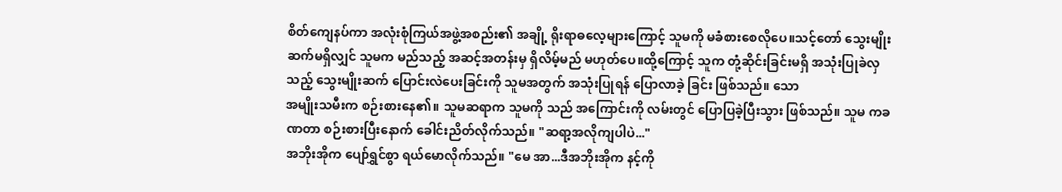စိတ်ကျေနပ်ကာ အလုံးစုံကြယ်အဖွဲ့အစည်း၏ အချို့ ရိုးရာဓလေ့များကြောင့် သူမကို မခံစားစေလိုပေ။သင့်တော် သွေးမျိုးဆက်မရှိလျှင် သူမက မည်သည့် အဆင့်အတန်းမှ ရှိလိမ့်မည် မဟုတ်ပေ။ထို့ကြောင့် သူက တုံ့ဆိုင်းခြင်းမရှိ အသုံးပြုခဲလှသည့် သွေးမျိုးဆက် ပြောင်းလဲပေးခြင်းကို သူမအတွက် အသုံးပြုရန် ပြောလာခဲ့ ခြင်း ဖြစ်သည်။ သော
အမျိုးသမီးက စဉ်းစားနေ၏။ သူမဆရာက သူမကို သည် အကြောင်းကို လမ်းတွင် ပြောပြခဲ့ပြီးသွား ဖြစ်သည်။ သူမ ကခဏတာ စဉ်းစားပြီးနောက် ခေါင်းညိတ်လိုက်သည်။ "ဆရာ့အလိုကျပါပဲ..."
အဘိုးအိုက ပျော်ရွှင်စွာ ရယ်မောလိုက်သည်။ "မေ အာ...ဒီအဘိုးအိုက နင့်ကို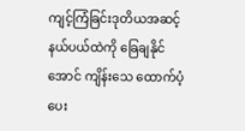ကျင့်ကြံခြင်းဒုတိယအဆင့် နယ်ပယ်ထဲကို ခြေချနိုင်အောင် ကျိန်းသေ ထောက်ပံ့ပေး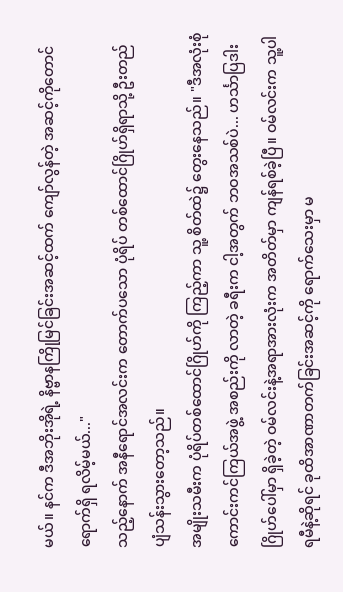မယ်။ နင်က ဒီအဘိုးအိုရဲ့ နိဗ္ဗာနကြိုမြင်ခြင်းအဆင့်ထက် ကျော်လွန်တဲ့ အဆင့်ကိုတောင် ရောက်ရှိ ရလိမ့်မယ်..."
သည့်နောက် အနီရောင်အလင်းက တောက်ပသော ပုံရိပ် တစ်ထောင်ဂြိုဟ်ရှိရာသို့ ဦးတည်ပျံသန်းသွားတော့သည်။
အမျိုးသမီးက ပုံရိပ်တစ်ထောင်ဂြိုဟ်ကို ကြည့်ကာ သူ့ စိတ်ထဲ၌ တွေးနေသည်။ "ဒီအလုံးစုံကောင်းကင်ကြယ်အဖွဲ့ အစည်းကို လာတဲ့ ခရီးက ငါ့အတွက် ဘဝအသစ်ပဲ... ဟင်္သာပြဒါးဂြိုဟ်ပေါ်မှာ ရှိခဲ့တဲ့ ဝမ်လင်းနဲ့အရာအားလုံးက အတိတ်မှာ ကျန်ရစ်ခဲ့ပြီ။ ဝမ်လင်းက သူ့ပါရမီနဲ့ဆိုရင် ခုထိအာဏာတက်ခြင်းအဆင့်ကို ရောက်သေးမှာ မ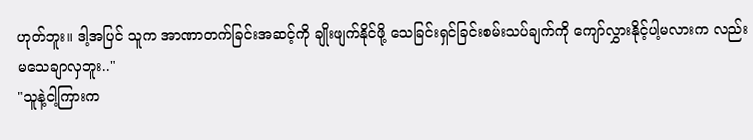ဟုတ်ဘူး။ ဒါ့အပြင် သူက အာဏာတက်ခြင်းအဆင့်ကို ချိုးဖျက်နိုင်ဖို့ သေခြင်းရှင်ခြင်းစမ်းသပ်ချက်ကို ကျော်လွှားနိုင့်ပါ့မလားက လည်း မသေချာလှဘူး.."
"သူနဲ့ငါ့ကြားက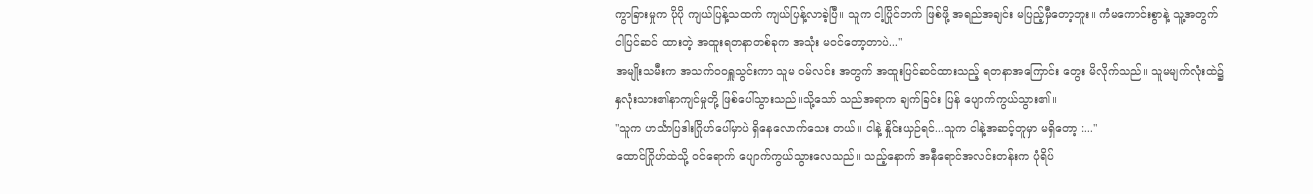ကွာခြားမှုက ပိုပို ကျယ်ပြန့်သထက် ကျယ်ပြန့်လာခဲ့ပြီ။ သူက ငါ့ပြိုင်ဘက် ဖြစ်ဖို့ အရည်အချင်း မပြည့်မှီတော့ဘူး။ ကံမကောင်းစွာနဲ့ သူ့အတွက် ငါပြင်ဆင် ထားတဲ့ အထူးရတနာတစ်ခုက အသုံး မဝင်တော့တာပဲ..."
အမျိုးသမီးက အသက်ဝဝရှူသွင်းကာ သူမ ဝမ်လင်း အတွက် အထူးပြင်ဆင်ထားသည့် ရတနာအကြောင်း တွေး မိလိုက်သည်။ သူမမျက်လုံးထဲ၌ နှလုံးသား၏နာကျင်မှုတို့ ဖြစ်ပေါ်သွားသည်။သို့သော် သည်အရာက ချက်ခြင်း ပြန် ပျောက်ကွယ်သွား၏။
"သူက ဟင်္သာပြဒါးဂြိုဟ်ပေါ်မှာပဲ ရှိနေလောက်သေး တယ်။ ငါနဲ့ နှိုင်းယှဉ်ရင်...သူက ငါနဲ့အဆင့်တူမှာ မရှိတော့ :..."
ထောင်ဂြိုဟ်ထဲသို့ ဝင်ရောက် ပျောက်ကွယ်သွားလေသည်။ သည့်နောက် အနီရောင်အလင်းတန်းက ပုံရိပ်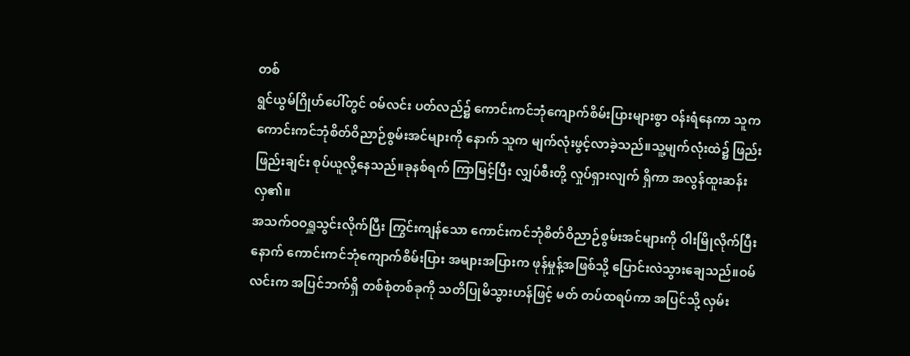တစ်
ရွင်ယွမ်ဂြိုဟ်ပေါ်တွင် ဝမ်လင်း ပတ်လည်၌ ကောင်းကင်ဘုံကျောက်စိမ်းပြားများစွာ ဝန်းရံနေကာ သူက ကောင်းကင်ဘုံစိတ်ဝိညာဉ်စွမ်းအင်များကို နောက် သူက မျက်လုံးဖွင့်လာခဲ့သည်။သူ့မျက်လုံးထဲ၌ ဖြည်းဖြည်းချင်း စုပ်ယူလို့နေသည်။ခုနစ်ရက် ကြာမြင့်ပြီး လျှပ်စီးတို့ လှုပ်ရှားလျက် ရှိကာ အလွန်ထူးဆန်းလှ၏။
အသက်ဝဝရှူသွင်းလိုက်ပြီး ကြွင်းကျန်သော ကောင်းကင်ဘုံစိတ်ဝိညာဉ်စွမ်းအင်များကို ဝါးမြိုလိုက်ပြီး နောက် ကောင်းကင်ဘုံကျောက်စိမ်းပြား အများအပြားက ဖုန်မှုန့်အဖြစ်သို့ ပြောင်းလဲသွားချေသည်။ဝမ်လင်းက အပြင်ဘက်ရှိ တစ်စုံတစ်ခုကို သတိပြုမိသွားဟန်ဖြင့် မတ် တပ်ထရပ်ကာ အပြင်သို့ လှမ်း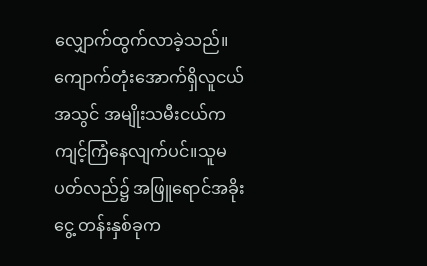လျှောက်ထွက်လာခဲ့သည်။ ကျောက်တုံးအောက်ရှိလူငယ်အသွင် အမျိုးသမီးငယ်က ကျင့်ကြံနေလျက်ပင်။သူမ ပတ်လည်၌ အဖြူရောင်အခိုးငွေ့ တန်းနှစ်ခုက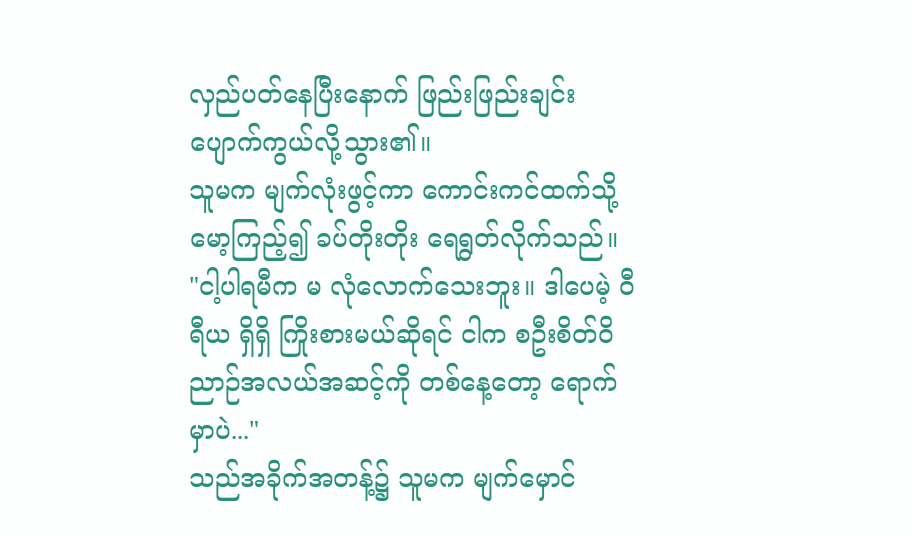လှည်ပတ်နေပြီးနောက် ဖြည်းဖြည်းချင်း ပျောက်ကွယ်လို့သွား၏။
သူမက မျက်လုံးဖွင့်ကာ ကောင်းကင်ထက်သို့ မော့ကြည့်၍ ခပ်တိုးတိုး ရေရွတ်လိုက်သည်။ "ငါ့ပါရမီက မ လုံလောက်သေးဘူး။ ဒါပေမဲ့ ဝီရီယ ရှိရှိ ကြိုးစားမယ်ဆိုရင် ငါက စဦးစိတ်ဝိညာဉ်အလယ်အဆင့်ကို တစ်နေ့တော့ ရောက်မှာပဲ..."
သည်အခိုက်အတန့်၌ သူမက မျက်မှောင်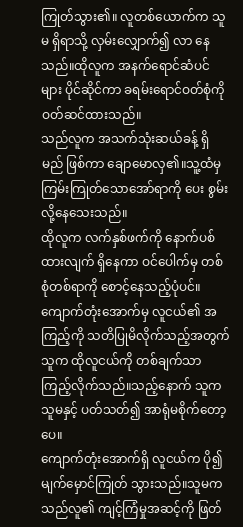ကြုတ်သွား၏။ လူတစ်ယောက်က သူမ ရှိရာသို့ လှမ်းလျှောက်၍ လာ နေသည်။ထိုလူက အနက်ရောင်ဆံပင်များ ပိုင်ဆိုင်ကာ ခရမ်းရောင်ဝတ်စုံကို ဝတ်ဆင်ထားသည်။
သည်လူက အသက်သုံးဆယ်ခန့် ရှိမည် ဖြစ်ကာ ချောမောလှ၏။သူ့ထံမှ ကြမ်းကြုတ်သောအော်ရာကို ပေး စွမ်းလို့နေသေးသည်။
ထိုလူက လက်နှစ်ဖက်ကို နောက်ပစ်ထားလျက် ရှိနေကာ ဝင်ပေါက်မှ တစ်စုံတစ်ရာကို စောင့်နေသည့်ပုံပင်။
ကျောက်တုံးအောက်မှ လူငယ်၏ အကြည့်ကို သတိပြုမိလိုက်သည့်အတွက် သူက ထိုလူငယ်ကို တစ်ချက်သာ ကြည့်လိုက်သည်။သည့်နောက် သူက သူမနှင့် ပတ်သတ်၍ အာရုံမစိုက်တော့ပေ။
ကျောက်တုံးအောက်ရှိ လူငယ်က ပို၍ မျက်မှောင်ကြုတ် သွားသည်။သူမက သည်လူ၏ ကျင့်ကြံမှုအဆင့်ကို ဖြတ်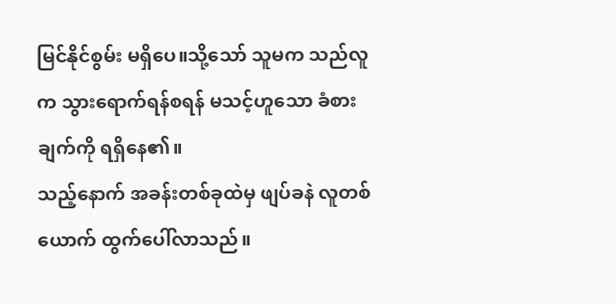မြင်နိုင်စွမ်း မရှိပေ။သို့သော် သူမက သည်လူက သွားရောက်ရန်စရန် မသင့်ဟူသော ခံစားချက်ကို ရရှိနေ၏။
သည့်နောက် အခန်းတစ်ခုထဲမှ ဖျပ်ခနဲ လူတစ်ယောက် ထွက်ပေါ်လာသည်။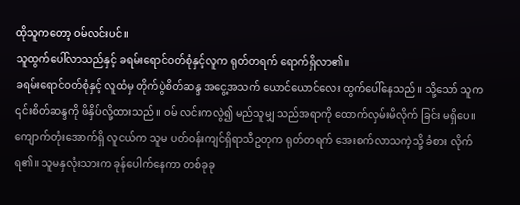ထိုသူကတော့ ဝမ်လင်းပင်။
သူထွက်ပေါ်လာသည်နှင့် ခရမ်းရောင်ဝတ်စုံနှင့်လူက ရုတ်တရက် ရောက်ရှိလာ၏။
ခရမ်းရောင်ဝတ်စုံနှင့် လူထံမှ တိုက်ပွဲစိတ်ဆန္ဒ အငွေ့အသက် ယောင်ယောင်လေး ထွက်ပေါ်နေသည်။ သို့သော် သူက ၎င်းစိတ်ဆန္ဒကို ဖိနှိပ်လို့ထားသည်။ ဝမ် လင်းကလွဲ၍ မည်သူမျှ သည်အရာကို ထောက်လှမ်းမိလိုက် ခြင်း မရှိပေ။
ကျောက်တုံးအောက်ရှိ လူငယ်က သူမ ပတ်ဝန်းကျင်ရှိရာသီဥတုက ရုတ်တရက် အေးစက်လာသကဲ့သို့ ခံစား လိုက်ရ၏။ သူမနှလုံးသားက ခုန်ပေါက်နေကာ တစ်ခုခု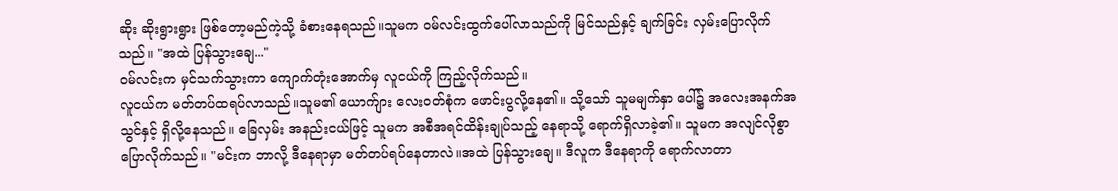ဆိုး ဆိုးရွားရွား ဖြစ်တော့မည်ကဲ့သို့ ခံစားနေရသည်။သူမက ဝမ်လင်းထွက်ပေါ်လာသည်ကို မြင်သည်နှင့် ချက်ခြင်း လှမ်းပြောလိုက်သည်။ "အထဲ ပြန်သွားချေ..."
ဝမ်လင်းက မှင်သက်သွားကာ ကျောက်တုံးအောက်မှ လူငယ်ကို ကြည့်လိုက်သည်။
လူငယ်က မတ်တပ်ထရပ်လာသည်။သူမ၏ ယောက်ျား လေးဝတ်စုံက ဖောင်းပွလို့နေ၏။ သို့သော် သူမမျက်နှာ ပေါ်၌ အလေးအနက်အသွင်နှင့် ရှိလို့နေသည်။ ခြေလှမ်း အနည်းငယ်ဖြင့် သူမက အစီအရင်ထိန်းချုပ်သည့် နေရာသို့ ရောက်ရှိလာခဲ့၏။ သူမက အလျင်လိုစွာ ပြောလိုက်သည်။ "မင်းက ဘာလို့ ဒီနေရာမှာ မတ်တပ်ရပ်နေတာလဲ။အထဲ ပြန်သွားချေ။ ဒီလူက ဒီနေရာကို ရောက်လာတာ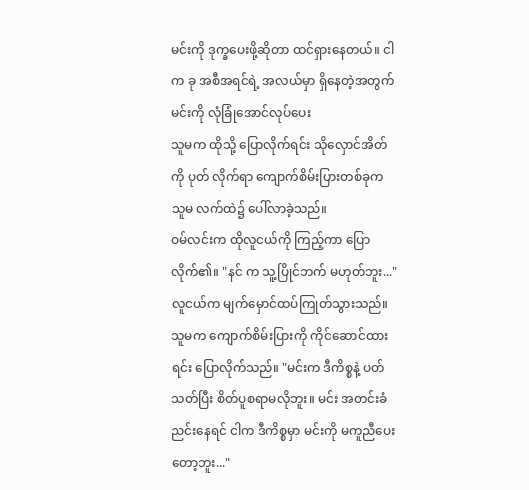မင်းကို ဒုက္ခပေးဖို့ဆိုတာ ထင်ရှားနေတယ်။ ငါက ခု အစီအရင်ရဲ့ အလယ်မှာ ရှိနေတဲ့အတွက် မင်းကို လုံခြုံအောင်လုပ်ပေး
သူမက ထိုသို့ ပြောလိုက်ရင်း သိုလှောင်အိတ်ကို ပုတ် လိုက်ရာ ကျောက်စိမ်းပြားတစ်ခုက သူမ လက်ထဲ၌ ပေါ်လာခဲ့သည်။
ဝမ်လင်းက ထိုလူငယ်ကို ကြည့်ကာ ပြောလိုက်၏။ "နင် က သူ့ပြိုင်ဘက် မဟုတ်ဘူး..."
လူငယ်က မျက်မှောင်ထပ်ကြုတ်သွားသည်။ သူမက ကျောက်စိမ်းပြားကို ကိုင်ဆောင်ထားရင်း ပြောလိုက်သည်။ "မင်းက ဒီကိစ္စနဲ့ ပတ်သတ်ပြီး စိတ်ပူစရာမလိုဘူး။ မင်း အတင်းခံညင်းနေရင် ငါက ဒီကိစ္စမှာ မင်းကို မကူညီပေး တော့ဘူး..."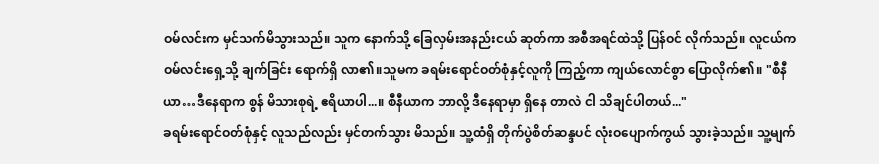ဝမ်လင်းက မှင်သက်မိသွားသည်။ သူက နောက်သို့ ခြေလှမ်းအနည်းငယ် ဆုတ်ကာ အစီအရင်ထဲသို့ ပြန်ဝင် လိုက်သည်။ လူငယ်က ဝမ်လင်းရှေ့သို့ ချက်ခြင်း ရောက်ရှိ လာ၏။သူမက ခရမ်းရောင်ဝတ်စုံနှင့်လူကို ကြည့်ကာ ကျယ်လောင်စွာ ပြောလိုက်၏။ "စီနီယာ…ဒီနေရာက စွန် မိသားစုရဲ့ ဧရိယာပါ...။ စီနီယာက ဘာလို့ ဒီနေရာမှာ ရှိနေ တာလဲ ငါ သိချင်ပါတယ်..."
ခရမ်းရောင်ဝတ်စုံနှင့် လူသည်လည်း မှင်တက်သွား မိသည်။ သူ့ထံရှိ တိုက်ပွဲစိတ်ဆန္ဒပင် လုံးဝပျောက်ကွယ် သွားခဲ့သည်။ သူ့မျက်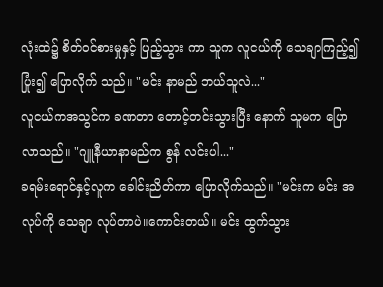လုံးထဲ၌ စိတ်ဝင်စားမှုနှင့် ပြည့်သွား ကာ သူက လူငယ်ကို သေချာကြည့်၍ ပြုံး၍ ပြောလိုက် သည်။ "မင်း နာမည် ဘယ်သူလဲ..."
လူငယ်ကအသွင်က ခဏတာ တောင့်တင်းသွားပြီး နောက် သူမက ပြောလာသည်။ "ဂျူနီယာနာမည်က စွန် လင်းပါ..."
ခရမ်းရောင်နှင့်လူက ခေါင်းညိတ်ကာ ပြောလိုက်သည်။ "မင်းက မင်း အလုပ်ကို သေချာ လုပ်တာပဲ။ကောင်းတယ်။ မင်း ထွက်သွား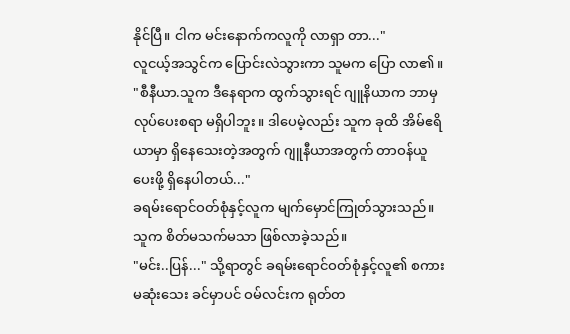နိုင်ပြီ။ ငါက မင်းနောက်ကလူကို လာရှာ တာ..."
လူငယ့်အသွင်က ပြောင်းလဲသွားကာ သူမက ပြော လာ၏။ "စီနီယာ.သူက ဒီနေရာက ထွက်သွားရင် ဂျူနိယာက ဘာမှ လုပ်ပေးစရာ မရှိပါဘူး။ ဒါပေမဲ့လည်း သူက ခုထိ အိမ်ဧရိယာမှာ ရှိနေသေးတဲ့အတွက် ဂျူနီယာအတွက် တာဝန်ယူပေးဖို့ ရှိနေပါတယ်..."
ခရမ်းရောင်ဝတ်စုံနှင့်လူက မျက်မှောင်ကြုတ်သွားသည်။ သူက စိတ်မသက်မသာ ဖြစ်လာခဲ့သည်။
"မင်း..ပြန်..." သို့ရာတွင် ခရမ်းရောင်ဝတ်စုံနှင့်လူ၏ စကားမဆုံးသေး ခင်မှာပင် ဝမ်လင်းက ရုတ်တ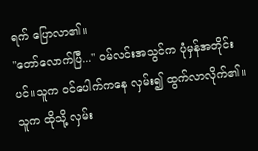ရက် ပြောလာ၏။
"တော်လောက်ပြီ..." ဝမ်လင်းအသွင်က ပုံမှန်အတိုင်း ပင်။သူက ဝင်ပေါက်ကနေ လှမ်း၍ ထွက်လာလိုက်၏။
သူက ထိုသို့ လှမ်း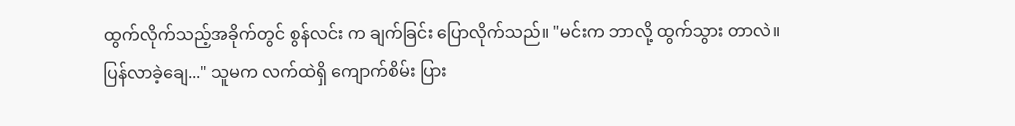ထွက်လိုက်သည့်အခိုက်တွင် စွန်လင်း က ချက်ခြင်း ပြောလိုက်သည်။ "မင်းက ဘာလို့ ထွက်သွား တာလဲ။ ပြန်လာခဲ့ချေ..." သူမက လက်ထဲရှိ ကျောက်စိမ်း ပြား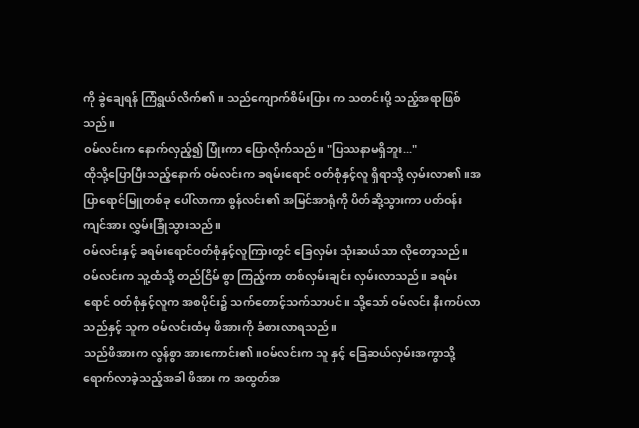ကို ခွဲချေရန် ကြံရွယ်လိက်၏။ သည်ကျောက်စိမ်းပြား က သတင်းပို့ သည့်အရာဖြစ်သည်။
ဝမ်လင်းက နောက်လှည့်၍ ပြုံးကာ ပြောလိုက်သည်။ "ပြဿနာမရှိဘူး..."
ထိုသို့ပြောပြီးသည့်နောက် ဝမ်လင်းက ခရမ်းရောင် ဝတ်စုံနှင့်လူ ရှိရာသို့ လှမ်းလာ၏။အပြာရောင်မြူတစ်ခု ပေါ်လာကာ စွန်လင်း၏ အမြင်အာရုံကို ပိတ်ဆို့သွားကာ ပတ်ဝန်းကျင်အား လွှမ်းခြုံသွားသည်။
ဝမ်လင်းနှင့် ခရမ်းရောင်ဝတ်စုံနှင့်လူကြားတွင် ခြေလှမ်း သုံးဆယ်သာ လိုတော့သည်။ဝမ်လင်းက သူ့ထံသို့ တည်ငြိမ် စွာ ကြည့်ကာ တစ်လှမ်းချင်း လှမ်းလာသည်။ ခရမ်းရောင် ဝတ်စုံနှင့်လူက အစပိုင်း၌ သက်တောင့်သက်သာပင်။ သို့သော် ဝမ်လင်း နီးကပ်လာသည်နှင့် သူက ဝမ်လင်းထံမှ ဖိအားကို ခံစားလာရသည်။
သည်ဖိအားက လွန်စွာ အားကောင်း၏။ဝမ်လင်းက သူ နှင့် ခြေဆယ်လှမ်းအကွာသို့ ရောက်လာခဲ့သည့်အခါ ဖိအား က အထွတ်အ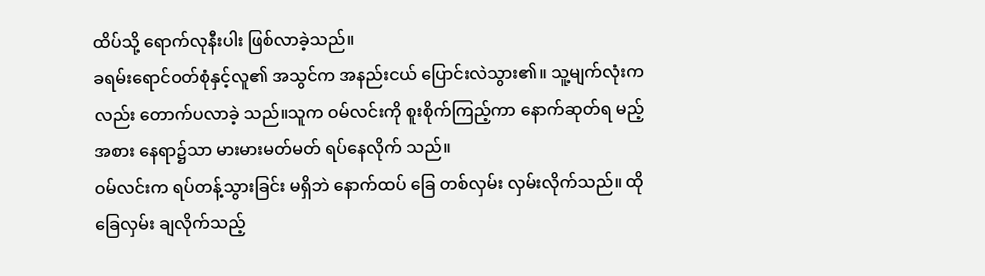ထိပ်သို့ ရောက်လုနီးပါး ဖြစ်လာခဲ့သည်။
ခရမ်းရောင်ဝတ်စုံနှင့်လူ၏ အသွင်က အနည်းငယ် ပြောင်းလဲသွား၏။ သူ့မျက်လုံးကလည်း တောက်ပလာခဲ့ သည်။သူက ဝမ်လင်းကို စူးစိုက်ကြည့်ကာ နောက်ဆုတ်ရ မည့်အစား နေရာ၌သာ မားမားမတ်မတ် ရပ်နေလိုက် သည်။
ဝမ်လင်းက ရပ်တန့်သွားခြင်း မရှိဘဲ နောက်ထပ် ခြေ တစ်လှမ်း လှမ်းလိုက်သည်။ ထိုခြေလှမ်း ချလိုက်သည့်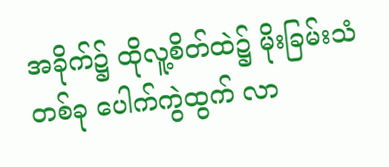အခိုက်၌ ထိုလူ့စိတ်ထဲ၌ မိုးခြမ်းသံတစ်ခု ပေါက်ကွဲထွက် လာ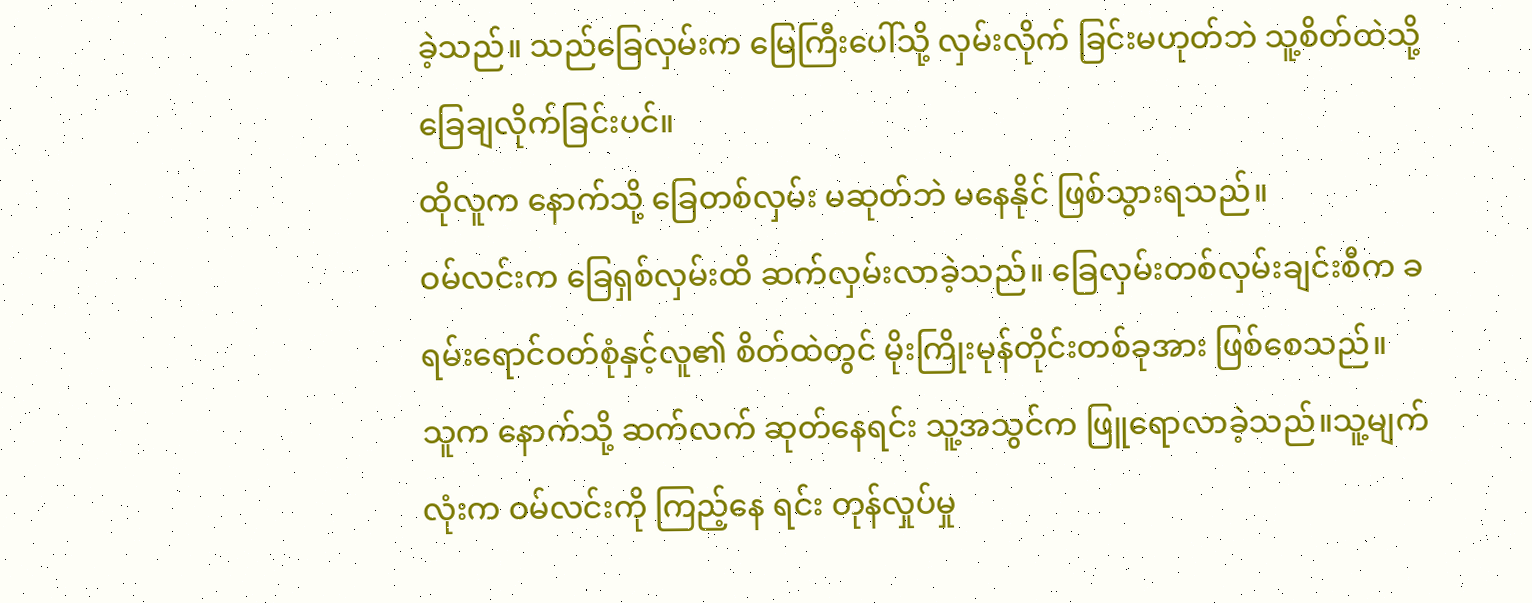ခဲ့သည်။ သည်ခြေလှမ်းက မြေကြီးပေါ်သို့ လှမ်းလိုက် ခြင်းမဟုတ်ဘဲ သူ့စိတ်ထဲသို့ ခြေချလိုက်ခြင်းပင်။
ထိုလူက နောက်သို့ ခြေတစ်လှမ်း မဆုတ်ဘဲ မနေနိုင် ဖြစ်သွားရသည်။
ဝမ်လင်းက ခြေရှစ်လှမ်းထိ ဆက်လှမ်းလာခဲ့သည်။ ခြေလှမ်းတစ်လှမ်းချင်းစီက ခရမ်းရောင်ဝတ်စုံနှင့်လူ၏ စိတ်ထဲတွင် မိုးကြိုးမုန်တိုင်းတစ်ခုအား ဖြစ်စေသည်။
သူက နောက်သို့ ဆက်လက် ဆုတ်နေရင်း သူ့အသွင်က ဖြူရောလာခဲ့သည်။သူ့မျက်လုံးက ဝမ်လင်းကို ကြည့်နေ ရင်း တုန်လှုပ်မှု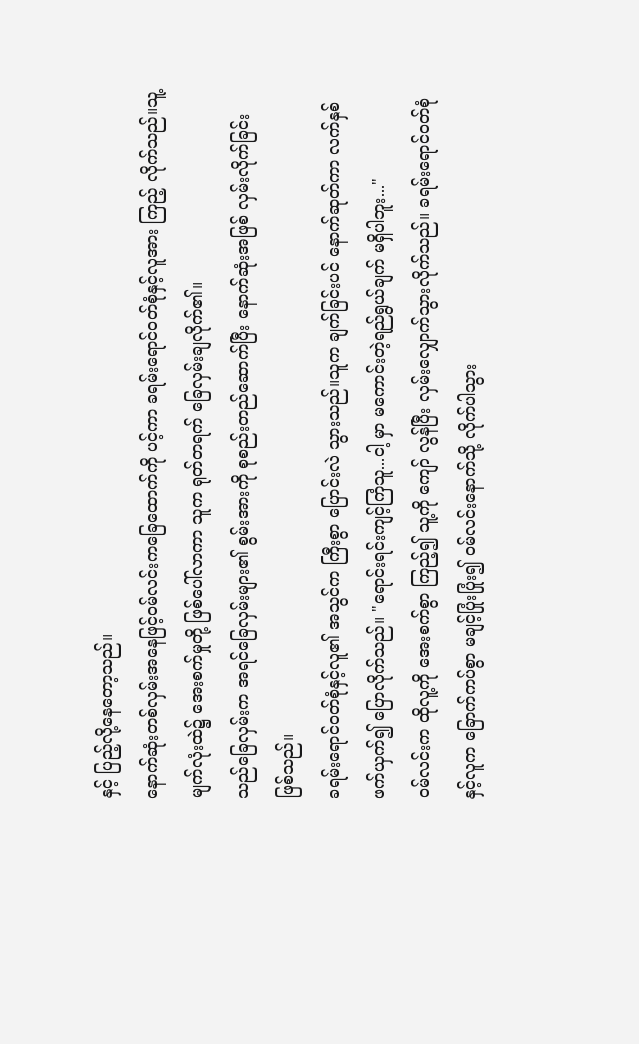နှင့် ပြည့်လို့နေတော့သည်။
နောက်ဆုံးတစ်လှမ်းအနေဖြင့်ဝမ်လင်းကခြေထောက်ကို ပင့်ကာ ခရမ်းရောင်ဝတ်စုံနှင့်လူအား ကြည့် လိုက်သည်။သူ့မျက်လုံးထဲ၌ အေးစက်မှုတို့ ဖြစ်ပေါ်လာကာ သူက ရုတ်တရက် ခြေလှမ်းချလိုက်၏။
သည်ခြေလှမ်းက အရင်ခြေလှမ်းများ၏ စွမ်းအားကို စုစည်းတည်ဆောက်ပြီး နောက်ဆုံးအဖြစ် လှမ်းလိုက်ခြင်း ဖြစ်သည်။
ခရမ်းရောင်ဝတ်စုံနှင့်လူ၏ အသွင်က ကြီးစွာ ပြောင်းလဲ သွားသည်။သူက ချက်ခြင်းပင် နောက်ဆုတ်ကာ လက်နှစ် ဖက်ယှက်၍ ပြောလိုက်သည်။ "ရောင်းရင်းကျင့်ကြံသူ...ငါ့ မှာ မကောင်းတဲ့ရည်ရွယ်ချက် မရှိပါဘူး..."
ဝမ်လင်းက ထိုလူ့ကို အေးစက်စွာ ကြည့်၍ သူ့ကို ကျော် လွန်ပြီး လှမ်းလျှောက်သွားလိုက်သည်။ ခရမ်းရောင်ဝတ်စုံ နှင့်လူက ခြောက်ကပ်စွာ မချင့်ပြုံးပြုံး၍ ဝမ်လင်းနောက်သို့ လိုက်ပါသွား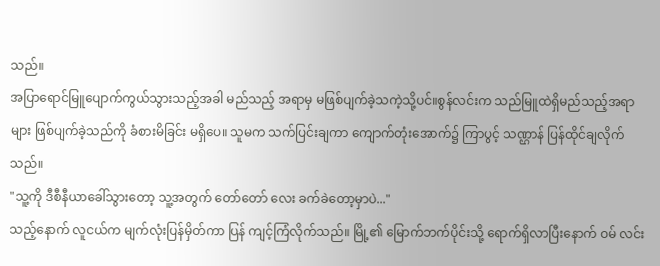သည်။
အပြာရောင်မြူပျောက်ကွယ်သွားသည့်အခါ မည်သည့် အရာမှ မဖြစ်ပျက်ခဲ့သကဲ့သို့ပင်။စွန်လင်းက သည်မြူထဲရှိမည်သည့်အရာများ ဖြစ်ပျက်ခဲ့သည်ကို ခံစားမိခြင်း မရှိပေ။ သူမက သက်ပြင်းချကာ ကျောက်တုံးအောက်၌ ကြာပွင့် သဏ္ဌာန် ပြန်ထိုင်ချလိုက်သည်။
"သူ့ကို ဒီစီနီယာခေါ်သွားတော့ သူ့အတွက် တော်တော် လေး ခက်ခဲတော့မှာပဲ..."
သည့်နောက် လူငယ်က မျက်လုံးပြန်မှိတ်ကာ ပြန် ကျင့်ကြံလိုက်သည်။ မြို့၏ မြောက်ဘက်ပိုင်းသို့ ရောက်ရှိလာပြီးနောက် ဝမ် လင်း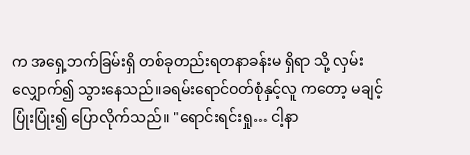က အရှေ့ဘက်ခြမ်းရှိ တစ်ခုတည်းရတနာခန်းမ ရှိရာ သို့ လှမ်းလျှောက်၍ သွားနေသည်။ခရမ်းရောင်ဝတ်စုံနှင့်လူ ကတော့ မချင့်ပြုံးပြုံး၍ ပြောလိုက်သည်။ "ရောင်းရင်းရှု… ငါ့နာ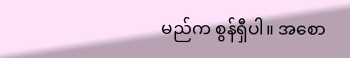မည်က စွန်ရှီပါ။ အစော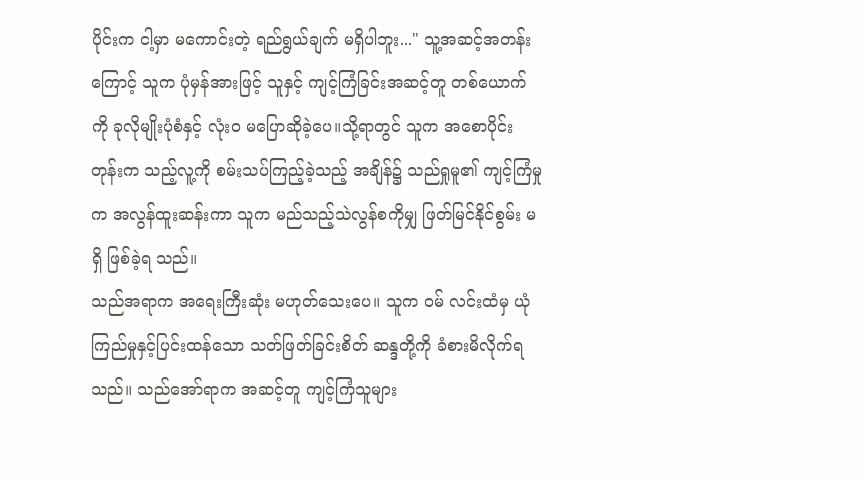ပိုင်းက ငါ့မှာ မကောင်းတဲ့ ရည်ရွယ်ချက် မရှိပါဘူး..." သူ့အဆင့်အတန်းကြောင့် သူက ပုံမှန်အားဖြင့် သူနှင့် ကျင့်ကြံခြင်းအဆင့်တူ တစ်ယောက် ကို ခုလိုမျိုးပုံစံနှင့် လုံးဝ မပြောဆိုခဲ့ပေ။သို့ရာတွင် သူက အစောပိုင်းတုန်းက သည့်လူ့ကို စမ်းသပ်ကြည့်ခဲ့သည့် အချိန်၌ သည်ရှုမူ၏ ကျင့်ကြံမှုက အလွန်ထူးဆန်းကာ သူက မည်သည့်သဲလွန်စကိုမျှ ဖြတ်မြင်နိုင်စွမ်း မရှိ ဖြစ်ခဲ့ရ သည်။
သည်အရာက အရေးကြီးဆုံး မဟုတ်သေးပေ။ သူက ဝမ် လင်းထံမှ ယုံကြည်မှုနှင့်ပြင်းထန်သော သတ်ဖြတ်ခြင်းစိတ် ဆန္ဒတို့ကို ခံစားမိလိုက်ရသည်။ သည်အော်ရာက အဆင့်တူ ကျင့်ကြံသူများ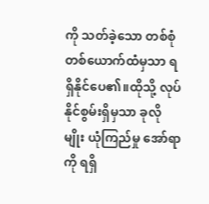ကို သတ်ခဲ့သော တစ်စုံတစ်ယောက်ထံမှသာ ရရှိနိုင်ပေ၏။ထိုသို့ လုပ်နိုင်စွမ်းရှိမှသာ ခုလိုမျိုး ယုံကြည်မှု အော်ရာကို ရရှိ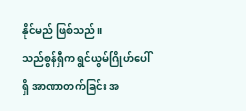နိုင်မည် ဖြစ်သည်။
သည်စွန်ရှီက ရွင်ယွမ်ဂြိုဟ်ပေါ်ရှိ အာဏာတက်ခြင်း အ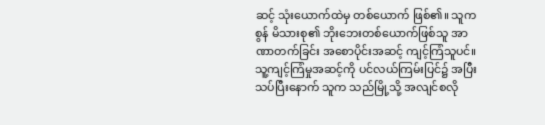ဆင့် သုံးယောက်ထဲမှ တစ်ယောက် ဖြစ်၏။ သူက စွန် မိသားစု၏ ဘိုးဘေးတစ်ယောက်ဖြစ်သူ အာဏာတက်ခြင်း အစောပိုင်းအဆင့် ကျင့်ကြံသူပင်။သူ့ကျင့်ကြံမှုအဆင့်ကို ပင်လယ်ကြမ်းပြင်၌ အပြီးသပ်ပြီးနောက် သူက သည်မြို့သို့ အလျင်စလို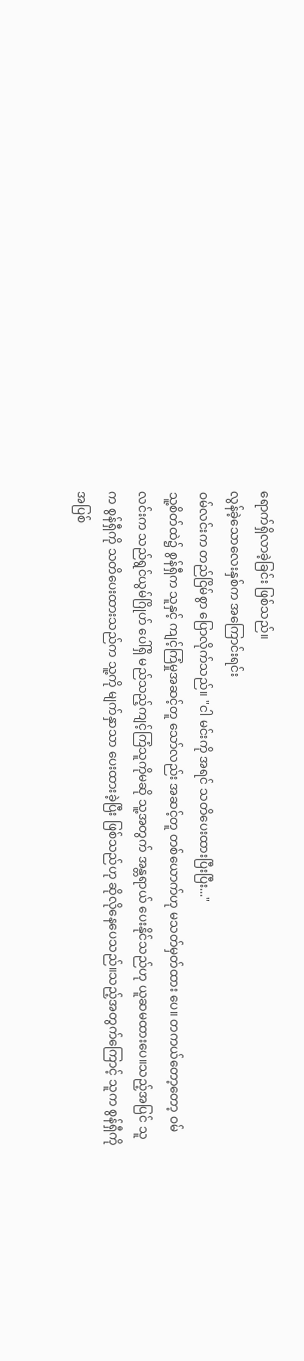ရောက်ရှိလာခဲ့ခြင်း ဖြစ်သည်။
လွန်ခဲ့သောလေးနှစ်က အကြောင်းရင်း
ဝမ်လင်းက တည်ငြိမ်စွာ ပြောလိုက်သည်။ "ငါ မင်းကို အရင် သတိပေးထားပြီးပြီး..."
သူ့စိတ်ထဲ၌ စွန်ရှီက သူနှင့် ကျင့်ကြံမှုအဆင့်တူ သော်လည်း အဆင့်တူ တစ်ယောက်ဟု မသတ်မှတ်ထား ပေ။ တကယ်တော့တော့ ဝမ်လင်းက သည်ရွင်ယွမ်ဂြိုဟ် ပေါ်ရှိ မည်သည့်ကျင့်ကြံသူကိုမဆို သူ့အတွက် အန္တရာယ် ပေးနိုင်သည်ဟု ယူဆမထားပေ။သည့်အပြင် သူက စွန်ရှီကို သတိပေးထားသည်က သူ့ကို မျက်နှာသာ ပေးထားခဲ့ပြီး ဖြစ်သည်ဟု ဆိုလိုနေပေသည်။သည့်အတွက်ကြောင့် သူက စွန်ရှီကို အပြစ်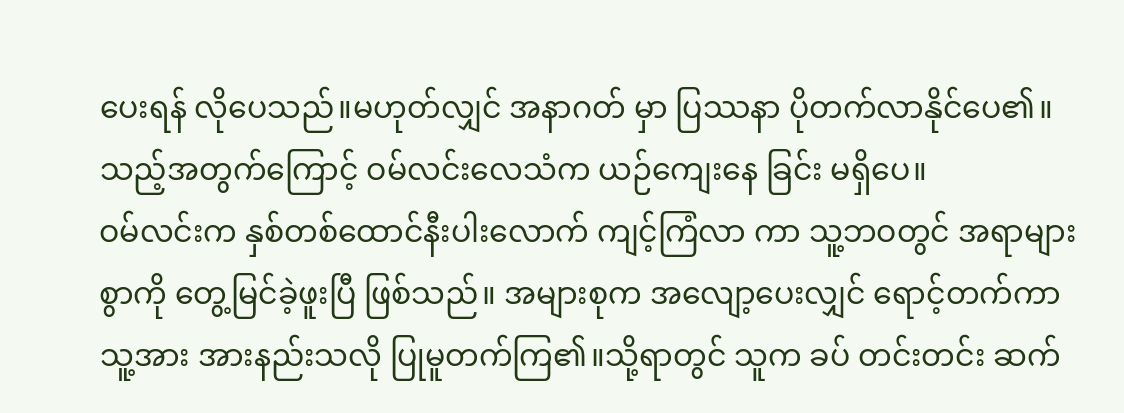ပေးရန် လိုပေသည်။မဟုတ်လျှင် အနာဂတ် မှာ ပြဿနာ ပိုတက်လာနိုင်ပေ၏။
သည့်အတွက်ကြောင့် ဝမ်လင်းလေသံက ယဉ်ကျေးနေ ခြင်း မရှိပေ။
ဝမ်လင်းက နှစ်တစ်ထောင်နီးပါးလောက် ကျင့်ကြံလာ ကာ သူ့ဘဝတွင် အရာများစွာကို တွေ့မြင်ခဲ့ဖူးပြီ ဖြစ်သည်။ အများစုက အလျော့ပေးလျှင် ရောင့်တက်ကာ သူ့အား အားနည်းသလို ပြုမူတက်ကြ၏။သို့ရာတွင် သူက ခပ် တင်းတင်း ဆက်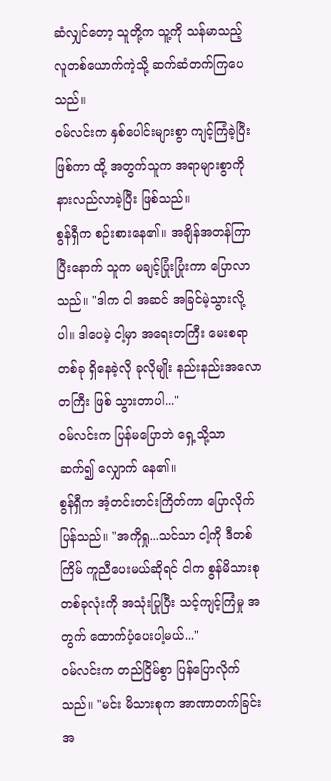ဆံလျှင်တော့ သူတို့က သူ့ကို သန်မာသည့် လူတစ်ယောက်ကဲ့သို့ ဆက်ဆံတက်ကြပေသည်။
ဝမ်လင်းက နှစ်ပေါင်းများစွာ ကျင့်ကြံခဲ့ပြီးဖြစ်ကာ ထို့ အတွက်သူက အရာများစွာကို နားလည်လာခဲ့ပြီး ဖြစ်သည်။
စွန်ရှီက စဉ်းစားနေ၏။ အချိန်အတန်ကြာပြီးနောက် သူက မချင့်ပြုံးပြုံးကာ ပြောလာသည်။ "ဒါက ငါ အဆင် အခြင်မဲ့သွားလို့ပါ။ ဒါပေမဲ့ ငါ့မှာ အရေးတကြီး မေးစရာ တစ်ခု ရှိနေခဲ့လို ခုလိုမျိုး နည်းနည်းအလောတကြီး ဖြစ် သွားတာပါ..."
ဝမ်လင်းက ပြန်မပြောဘဲ ရှေ့သို့သာ ဆက်၍ လျှောက် နေ၏။
စွန်ရှီက အံ့တင်းတင်းကြိတ်ကာ ပြောလိုက်ပြန်သည်။ "အကိုရှု...သင်သာ ငါ့ကို ဒီတစ်ကြိမ် ကူညီပေးမယ်ဆိုရင် ငါက စွန်မိသားစုတစ်ခုလုံးကို အသုံးပြုပြီး သင့်ကျင့်ကြံမှု အတွက် ထောက်ပံ့ပေးပါ့မယ်..."
ဝမ်လင်းက တည်ငြိမ်စွာ ပြန်ပြောလိုက်သည်။ "မင်း မိသားစုက အာဏာတက်ခြင်းအ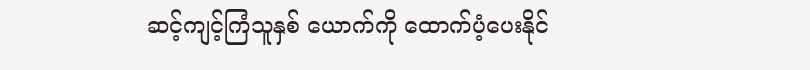ဆင့်ကျင့်ကြံသူနှစ် ယောက်ကို ထောက်ပံ့ပေးနိုင်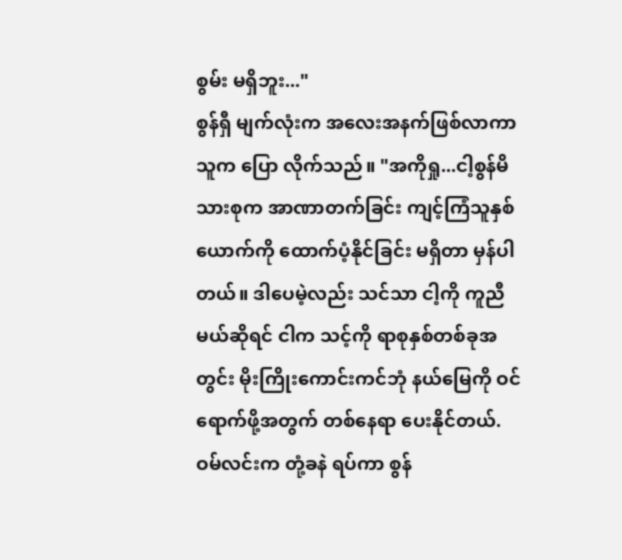စွမ်း မရှိဘူး..."
စွန်ရှီ မျက်လုံးက အလေးအနက်ဖြစ်လာကာ သူက ပြော လိုက်သည်။ "အကိုရှု...ငါ့စွန်မိသားစုက အာဏာတက်ခြင်း ကျင့်ကြံသူနှစ်ယောက်ကို ထောက်ပံ့နိုင်ခြင်း မရှိတာ မှန်ပါ တယ်။ ဒါပေမဲ့လည်း သင်သာ ငါ့ကို ကူညီမယ်ဆိုရင် ငါက သင့်ကို ရာစုနှစ်တစ်ခုအတွင်း မိုးကြိုးကောင်းကင်ဘုံ နယ်မြေကို ဝင်ရောက်ဖို့အတွက် တစ်နေရာ ပေးနိုင်တယ်.
ဝမ်လင်းက တုံ့ခနဲ ရပ်ကာ စွန်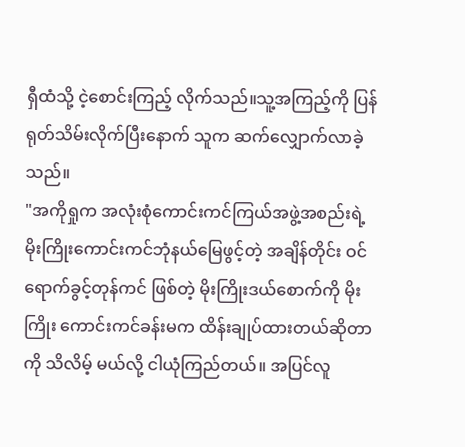ရှီထံသို့ ငဲ့စောင်းကြည့် လိုက်သည်။သူ့အကြည့်ကို ပြန်ရုတ်သိမ်းလိုက်ပြီးနောက် သူက ဆက်လျှောက်လာခဲ့သည်။
"အကိုရှုက အလုံးစုံကောင်းကင်ကြယ်အဖွဲ့အစည်းရဲ့ မိုးကြိုးကောင်းကင်ဘုံနယ်မြေဖွင့်တဲ့ အချိန်တိုင်း ဝင် ရောက်ခွင့်တုန်ကင် ဖြစ်တဲ့ မိုးကြိုးဒယ်စောက်ကို မိုးကြိုး ကောင်းကင်ခန်းမက ထိန်းချုပ်ထားတယ်ဆိုတာကို သိလိမ့် မယ်လို့ ငါယုံကြည်တယ်။ အပြင်လူ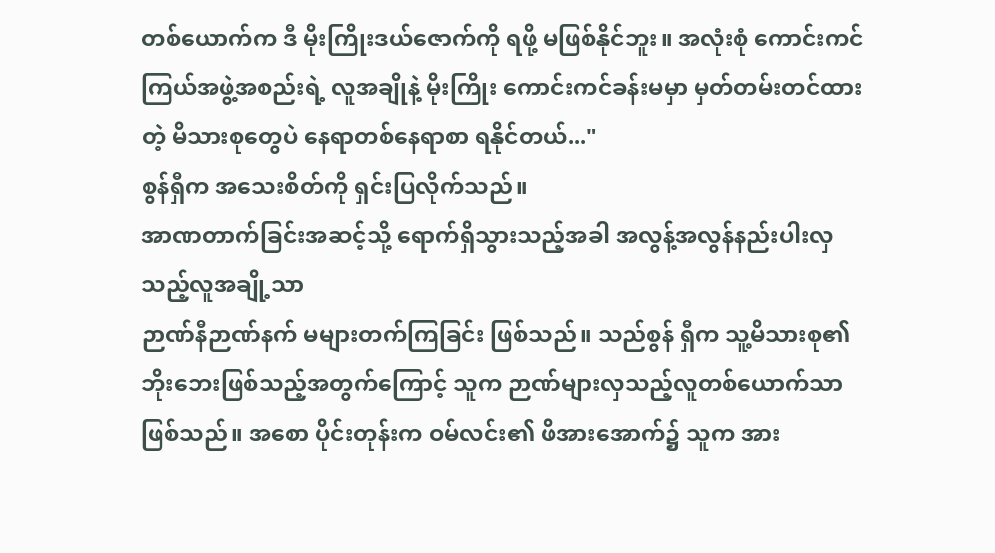တစ်ယောက်က ဒီ မိုးကြိုးဒယ်ဇောက်ကို ရဖို့ မဖြစ်နိုင်ဘူး။ အလုံးစုံ ကောင်းကင်ကြယ်အဖွဲ့အစည်းရဲ့ လူအချိုနဲ့ မိုးကြိုး ကောင်းကင်ခန်းမမှာ မှတ်တမ်းတင်ထားတဲ့ မိသားစုတွေပဲ နေရာတစ်နေရာစာ ရနိုင်တယ်..."
စွန်ရှီက အသေးစိတ်ကို ရှင်းပြလိုက်သည်။
အာဏတာက်ခြင်းအဆင့်သို့ ရောက်ရှိသွားသည့်အခါ အလွန့်အလွန်နည်းပါးလှသည့်လူအချို့သာ
ဉာဏ်နီဉာဏ်နက် မများတက်ကြခြင်း ဖြစ်သည်။ သည်စွန် ရှီက သူ့မိသားစု၏ ဘိုးဘေးဖြစ်သည့်အတွက်ကြောင့် သူက ဉာဏ်များလှသည့်လူတစ်ယောက်သာ ဖြစ်သည်။ အစော ပိုင်းတုန်းက ဝမ်လင်း၏ ဖိအားအောက်၌ သူက အား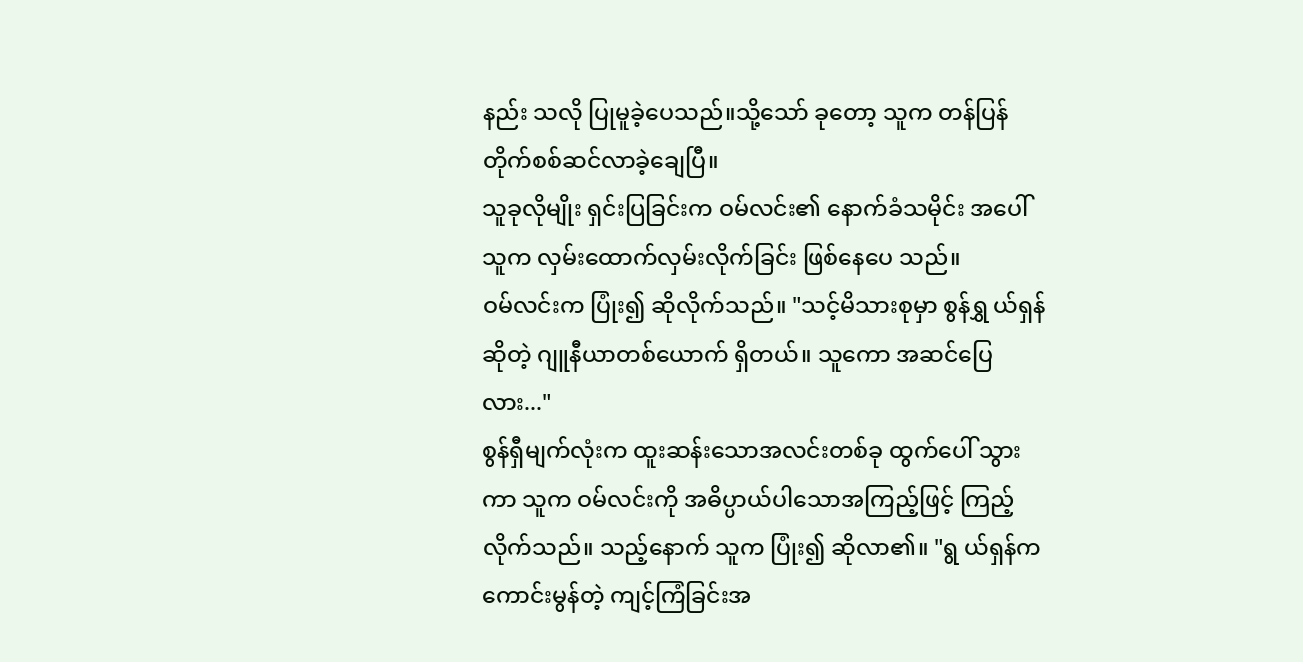နည်း သလို ပြုမူခဲ့ပေသည်။သို့သော် ခုတော့ သူက တန်ပြန် တိုက်စစ်ဆင်လာခဲ့ချေပြီ။
သူခုလိုမျိုး ရှင်းပြခြင်းက ဝမ်လင်း၏ နောက်ခံသမိုင်း အပေါ် သူက လှမ်းထောက်လှမ်းလိုက်ခြင်း ဖြစ်နေပေ သည်။
ဝမ်လင်းက ပြုံး၍ ဆိုလိုက်သည်။ "သင့်မိသားစုမှာ စွန်ရွှ ယ်ရှန်ဆိုတဲ့ ဂျူနီယာတစ်ယောက် ရှိတယ်။ သူကော အဆင်ပြေလား..."
စွန်ရှီမျက်လုံးက ထူးဆန်းသောအလင်းတစ်ခု ထွက်ပေါ် သွားကာ သူက ဝမ်လင်းကို အဓိပ္ပာယ်ပါသောအကြည့်ဖြင့် ကြည့်လိုက်သည်။ သည့်နောက် သူက ပြုံး၍ ဆိုလာ၏။ "ရွ ယ်ရှန်က ကောင်းမွန်တဲ့ ကျင့်ကြံခြင်းအ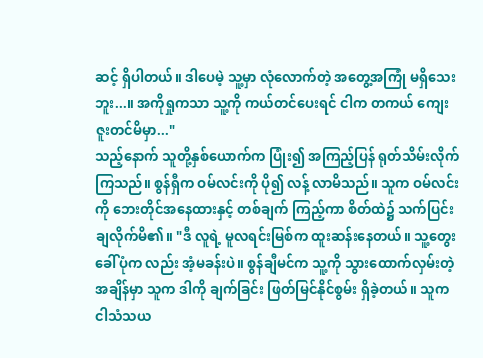ဆင့် ရှိပါတယ်။ ဒါပေမဲ့ သူ့မှာ လုံလောက်တဲ့ အတွေ့အကြုံ မရှိသေးဘူး...။ အကိုရှုကသာ သူ့ကို ကယ်တင်ပေးရင် ငါက တကယ် ကျေးဇူးတင်မိမှာ..."
သည့်နောက် သူတို့နှစ်ယောက်က ပြုံး၍ အကြည့်ပြန် ရုတ်သိမ်းလိုက်ကြသည်။ စွန်ရှီက ဝမ်လင်းကို ပို၍ လန့် လာမိသည်။ သူက ဝမ်လင်းကို ဘေးတိုင်အနေထားနှင့် တစ်ချက် ကြည့်ကာ စိတ်ထဲ၌ သက်ပြင်းချလိုက်မိ၏။ "ဒီ လူရဲ့ မူလရင်းမြစ်က ထူးဆန်းနေတယ်။ သူ့တွေးခေါ်ပုံက လည်း အံ့မခန်းပဲ။ စွန်ချီမင်က သူ့ကို သွားထောက်လှမ်းတဲ့ အချိန်မှာ သူက ဒါကို ချက်ခြင်း ဖြတ်မြင်နိုင်စွမ်း ရှိခဲ့တယ်။ သူက ငါသံသယ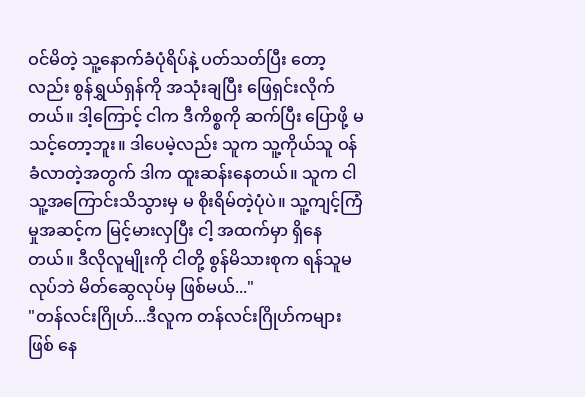ဝင်မိတဲ့ သူ့နောက်ခံပုံရိပ်နဲ့ ပတ်သတ်ပြီး တော့လည်း စွန်ရွှယ်ရှန်ကို အသုံးချပြီး ဖြေရှင်းလိုက်တယ်။ ဒါ့ကြောင့် ငါက ဒီကိစ္စကို ဆက်ပြီး ပြောဖို့ မသင့်တော့ဘူး။ ဒါပေမဲ့လည်း သူက သူ့ကိုယ်သူ ဝန်ခံလာတဲ့အတွက် ဒါက ထူးဆန်းနေတယ်။ သူက ငါ သူ့အကြောင်းသိသွားမှ မ စိုးရိမ်တဲ့ပုံပဲ။ သူ့ကျင့်ကြံမှုအဆင့်က မြင့်မားလှပြီး ငါ့ အထက်မှာ ရှိနေတယ်။ ဒီလိုလူမျိုးကို ငါတို့ စွန်မိသားစုက ရန်သူမလုပ်ဘဲ မိတ်ဆွေလုပ်မှ ဖြစ်မယ်..."
"တန်လင်းဂြိုဟ်...ဒီလူက တန်လင်းဂြိုဟ်ကများ ဖြစ် နေ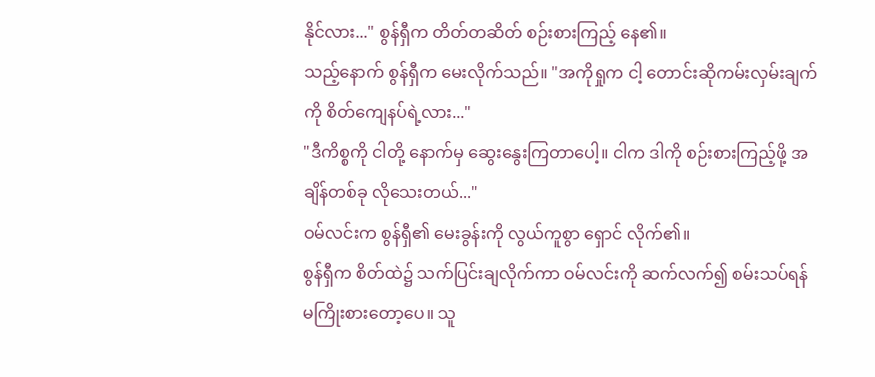နိုင်လား..." စွန်ရှီက တိတ်တဆိတ် စဉ်းစားကြည့် နေ၏။
သည့်နောက် စွန်ရှီက မေးလိုက်သည်။ "အကိုရှုက ငါ့ တောင်းဆိုကမ်းလှမ်းချက်ကို စိတ်ကျေနပ်ရဲ့လား..."
"ဒီကိစ္စကို ငါတို့ နောက်မှ ဆွေးနွေးကြတာပေါ့။ ငါက ဒါကို စဉ်းစားကြည့်ဖို့ အချိန်တစ်ခု လိုသေးတယ်..."
ဝမ်လင်းက စွန်ရှီ၏ မေးခွန်းကို လွယ်ကူစွာ ရှောင် လိုက်၏။
စွန်ရှီက စိတ်ထဲ၌ သက်ပြင်းချလိုက်ကာ ဝမ်လင်းကို ဆက်လက်၍ စမ်းသပ်ရန် မကြိုးစားတော့ပေ။ သူ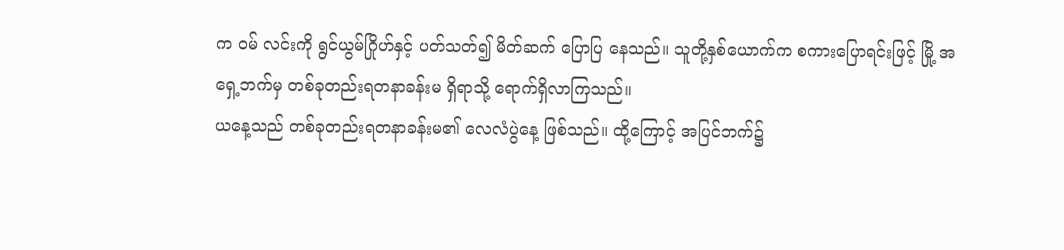က ဝမ် လင်းကို ရွင်ယွမ်ဂြိုဟ်နှင့် ပတ်သတ်၍ မိတ်ဆက် ပြောပြ နေသည်။ သူတို့နှစ်ယောက်က စကားပြောရင်းဖြင့် မြို့ အရှေ့ဘက်မှ တစ်ခုတည်းရတနာခန်းမ ရှိရာသို့ ရောက်ရှိလာကြသည်။
ယနေ့သည် တစ်ခုတည်းရတနာခန်းမ၏ လေလံပွဲနေ့ ဖြစ်သည်။ ထို့ကြောင့် အပြင်ဘက်၌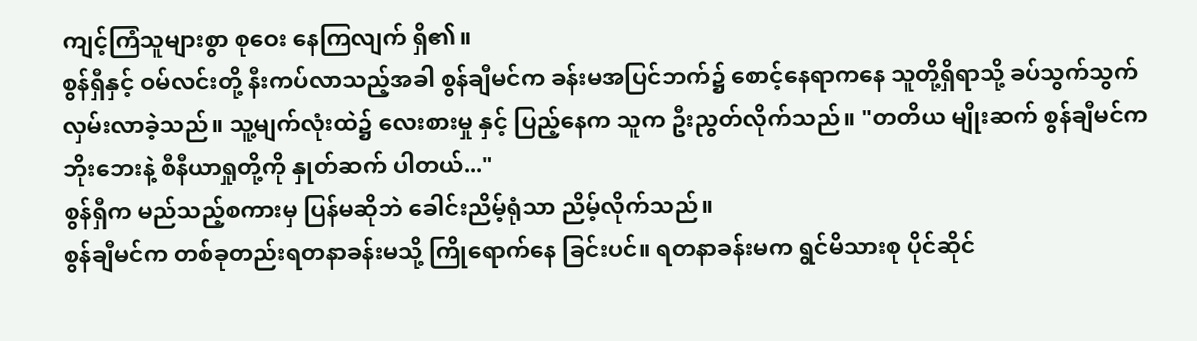ကျင့်ကြံသူများစွာ စုဝေး နေကြလျက် ရှိ၏။
စွန်ရှီနှင့် ဝမ်လင်းတို့ နီးကပ်လာသည့်အခါ စွန်ချီမင်က ခန်းမအပြင်ဘက်၌ စောင့်နေရာကနေ သူတို့ရှိရာသို့ ခပ်သွက်သွက်လှမ်းလာခဲ့သည်။ သူ့မျက်လုံးထဲ၌ လေးစားမှု နှင့် ပြည့်နေက သူက ဦးညွတ်လိုက်သည်။ "တတိယ မျိုးဆက် စွန်ချီမင်က ဘိုးဘေးနဲ့ စီနီယာရှုတို့ကို နှုတ်ဆက် ပါတယ်..."
စွန်ရှီက မည်သည့်စကားမှ ပြန်မဆိုဘဲ ခေါင်းညိမ့်ရုံသာ ညိမ့်လိုက်သည်။
စွန်ချီမင်က တစ်ခုတည်းရတနာခန်းမသို့ ကြိုရောက်နေ ခြင်းပင်။ ရတနာခန်းမက ရွင်မိသားစု ပိုင်ဆိုင်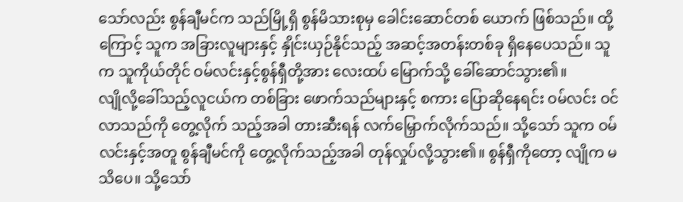သော်လည်း စွန်ချီမင်က သည်မြို့ရှိ စွန်မိသားစုမှ ခေါင်းဆောင်တစ် ယောက် ဖြစ်သည်။ ထို့ကြောင့် သူက အခြားလူများနှင့် နှိုင်းယှဉ်နိုင်သည့် အဆင့်အတန်းတစ်ခု ရှိနေပေသည်။ သူက သူကိုယ်တိုင် ဝမ်လင်းနှင့်စွန်ရှီတို့အား လေးထပ် မြောက်သို့ ခေါ်ဆောင်သွား၏။
လျိုလို့ခေါ်သည့်လူငယ်က တစ်ခြား ဖောက်သည်များနှင့် စကား ပြောဆိုနေရင်း ဝမ်လင်း ဝင်လာသည်ကို တွေ့လိုက် သည့်အခါ တားဆီးရန် လက်မြှောက်လိုက်သည်။ သို့သော် သူက ဝမ်လင်းနှင့်အတူ စွန်ချီမင်ကို တွေ့လိုက်သည့်အခါ တုန်လှုပ်လို့သွား၏။ စွန်ရှီကိုတော့ လျိုက မသိပေ။ သို့သော်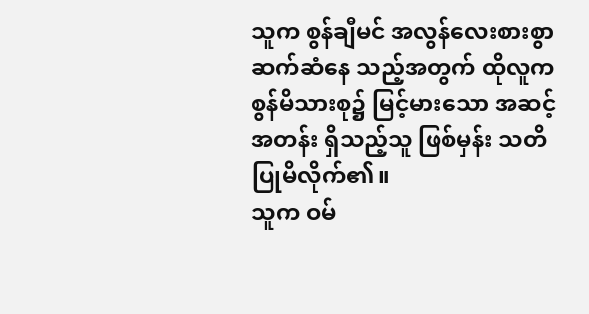သူက စွန်ချီမင် အလွန်လေးစားစွာ ဆက်ဆံနေ သည့်အတွက် ထိုလူက စွန်မိသားစု၌ မြင့်မားသော အဆင့်အတန်း ရှိသည့်သူ ဖြစ်မှန်း သတိပြုမိလိုက်၏။
သူက ဝမ်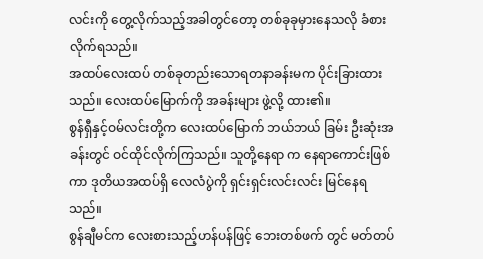လင်းကို တွေ့လိုက်သည့်အခါတွင်တော့ တစ်ခုခုမှားနေသလို ခံစားလိုက်ရသည်။
အထပ်လေးထပ် တစ်ခုတည်းသောရတနာခန်းမက ပိုင်းခြားထားသည်။ လေးထပ်မြောက်ကို အခန်းများ ဖွဲ့လို့ ထား၏။
စွန်ရှီနှင့်ဝမ်လင်းတို့က လေးထပ်မြောက် ဘယ်ဘယ် ခြမ်း ဦးဆုံးအခန်းတွင် ဝင်ထိုင်လိုက်ကြသည်။ သူတို့နေရာ က နေရာကောင်းဖြစ်ကာ ဒုတိယအထပ်ရှိ လေလံပွဲကို ရှင်းရှင်းလင်းလင်း မြင်နေရသည်။
စွန်ချီမင်က လေးစားသည့်ဟန်ပန်ဖြင့် ဘေးတစ်ဖက် တွင် မတ်တပ်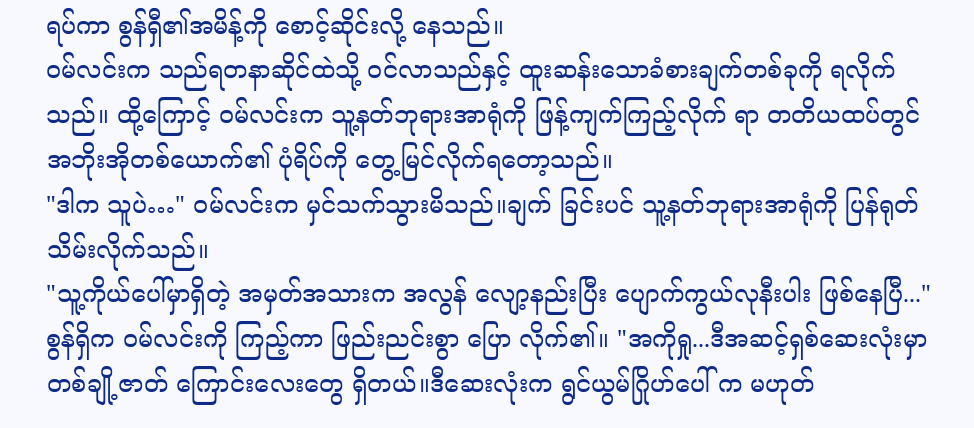ရပ်ကာ စွန်ရှီ၏အမိန့်ကို စောင့်ဆိုင်းလို့ နေသည်။
ဝမ်လင်းက သည်ရတနာဆိုင်ထဲသို့ ဝင်လာသည်နှင့် ထူးဆန်းသောခံစားချက်တစ်ခုကို ရလိုက်သည်။ ထို့ကြောင့် ဝမ်လင်းက သူ့နတ်ဘုရားအာရုံကို ဖြန့်ကျက်ကြည့်လိုက် ရာ တတိယထပ်တွင် အဘိုးအိုတစ်ယောက်၏ ပုံရိပ်ကို တွေ့မြင်လိုက်ရတော့သည်။
"ဒါက သူပဲ…" ဝမ်လင်းက မှင်သက်သွားမိသည်။ချက် ခြင်းပင် သူ့နတ်ဘုရားအာရုံကို ပြန်ရုတ်သိမ်းလိုက်သည်။
"သူ့ကိုယ်ပေါ်မှာရှိတဲ့ အမှတ်အသားက အလွန် လျော့နည်းပြီး ပျောက်ကွယ်လုနီးပါး ဖြစ်နေပြီ..."
စွန်ရှိက ဝမ်လင်းကို ကြည့်ကာ ဖြည်းညင်းစွာ ပြော လိုက်၏။ "အကိုရှု...ဒီအဆင့်ရှစ်ဆေးလုံးမှာ တစ်ချို့ဇာတ် ကြောင်းလေးတွေ ရှိတယ်။ဒီဆေးလုံးက ရွင်ယွမ်ဂြိုဟ်ပေါ် က မဟုတ်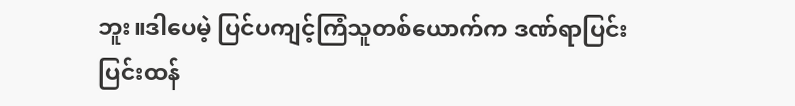ဘူး။ဒါပေမဲ့ ပြင်ပကျင့်ကြံသူတစ်ယောက်က ဒဏ်ရာပြင်းပြင်းထန်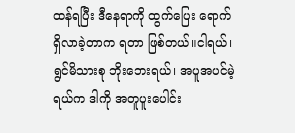ထန်ရပြီး ဒီနေရာကို ထွက်ပြေး ရောက်ရှိလာခဲ့တာက ရတာ ဖြစ်တယ်။ငါရယ်၊ ရွင်မိသားစု ဘိုးဘေးရယ်၊ အပူအပင်မဲ့ ရယ်က ဒါကို အတူပူးပေါင်း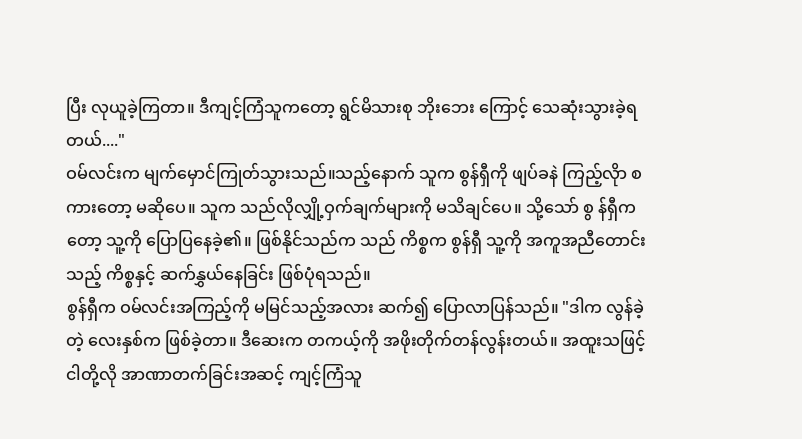ပြီး လုယူခဲ့ကြတာ။ ဒီကျင့်ကြံသူကတော့ ရွင်မိသားစု ဘိုးဘေး ကြောင့် သေဆုံးသွားခဲ့ရတယ်...."
ဝမ်လင်းက မျက်မှောင်ကြုတ်သွားသည်။သည့်နောက် သူက စွန်ရှီကို ဖျပ်ခနဲ ကြည့်လိုာ စကားတော့ မဆိုပေ။ သူက သည်လိုလျှို့ဝှက်ချက်များကို မသိချင်ပေ။ သို့သော် စွ န်ရှီကတော့ သူ့ကို ပြောပြနေခဲ့၏။ ဖြစ်နိုင်သည်က သည် ကိစ္စက စွန်ရှီ သူ့ကို အကူအညီတောင်းသည့် ကိစ္စနှင့် ဆက်နွှယ်နေခြင်း ဖြစ်ပုံရသည်။
စွန်ရှီက ဝမ်လင်းအကြည့်ကို မမြင်သည့်အလား ဆက်၍ ပြောလာပြန်သည်။ "ဒါက လွန်ခဲ့တဲ့ လေးနှစ်က ဖြစ်ခဲ့တာ။ ဒီဆေးက တကယ့်ကို အဖိုးတိုက်တန်လွန်းတယ်။ အထူးသဖြင့် ငါတို့လို အာဏာတက်ခြင်းအဆင့် ကျင့်ကြံသူ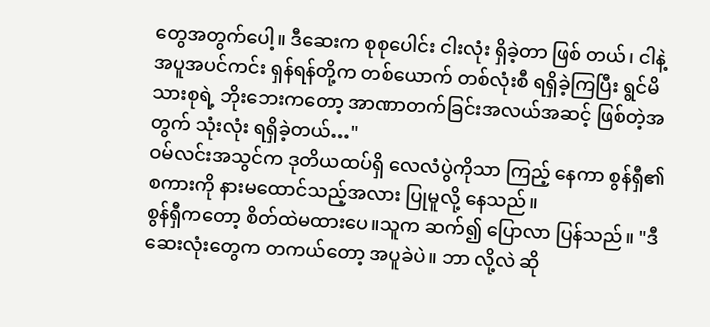တွေအတွက်ပေါ့။ ဒီဆေးက စုစုပေါင်း ငါးလုံး ရှိခဲ့တာ ဖြစ် တယ်၊ ငါနဲ့ အပူအပင်ကင်း ရှန်ရန်တို့က တစ်ယောက် တစ်လုံးစီ ရရှိခဲ့ကြပြီး ရွင်မိသားစုရဲ့ ဘိုးဘေးကတော့ အာဏာတက်ခြင်းအလယ်အဆင့် ဖြစ်တဲ့အတွက် သုံးလုံး ရရှိခဲ့တယ်…"
ဝမ်လင်းအသွင်က ဒုတိယထပ်ရှိ လေလံပွဲကိုသာ ကြည့် နေကာ စွန်ရှီ၏စကားကို နားမထောင်သည့်အလား ပြုမူလို့ နေသည်။
စွန်ရှီကတော့ စိတ်ထဲမထားပေ။သူက ဆက်၍ ပြောလာ ပြန်သည်။ "ဒီဆေးလုံးတွေက တကယ်တော့ အပူခဲပဲ။ ဘာ လို့လဲ ဆို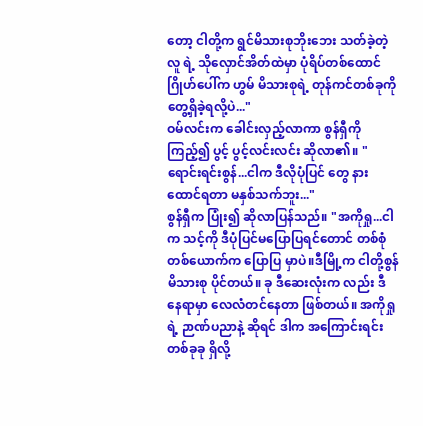တော့ ငါတို့က ရွင်မိသားစုဘိုးဘေး သတ်ခဲ့တဲ့ လူ ရဲ့ သိုလှောင်အိတ်ထဲမှာ ပုံရိပ်တစ်ထောင်ဂြိုဟ်ပေါ်က ဟွမ် မိသားစုရဲ့ တုန်ကင်တစ်ခုကို တွေ့ရှိခဲ့ရလို့ပဲ..."
ဝမ်လင်းက ခေါင်းလှည့်လာကာ စွန်ရှီကို ကြည့်၍ ပွင့် ပွင့်လင်းလင်း ဆိုလာ၏။ "ရောင်းရင်းစွန်...ငါက ဒီလိုပုံပြင် တွေ နားထောင်ရတာ မနှစ်သက်ဘူး..."
စွန်ရှီက ပြုံး၍ ဆိုလာပြန်သည်။ "အကိုရှု...ငါက သင့်ကို ဒီပုံပြင်မပြောပြရင်တောင် တစ်စုံတစ်ယောက်က ပြောပြ မှာပဲ။ဒီမြို့က ငါတို့စွန်မိသားစု ပိုင်တယ်။ ခု ဒီဆေးလုံးက လည်း ဒီနေရာမှာ လေလံတင်နေတာ ဖြစ်တယ်။ အကိုရှုရဲ့ ဉာဏ်ပညာနဲ့ ဆိုရင် ဒါက အကြောင်းရင်းတစ်ခုခု ရှိလို့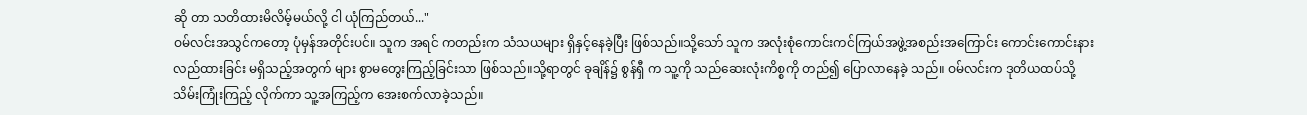ဆို တာ သတိထားမိလိမ့်မယ်လို့ ငါ ယုံကြည်တယ်..."
ဝမ်လင်းအသွင်ကတော့ ပုံမှန်အတိုင်းပင်။ သူက အရင် ကတည်းက သံသယများ ရှိနှင့်နေခဲ့ပြီး ဖြစ်သည်။သို့သော် သူက အလုံးစုံကောင်းကင်ကြယ်အဖွဲ့အစည်းအကြောင်း ကောင်းကောင်းနားလည်ထားခြင်း မရှိသည့်အတွက် များ စွာမတွေးကြည့်ခြင်းသာ ဖြစ်သည်။သို့ရာတွင် ခုချိန်၌ စွန်ရှီ က သူ့ကို သည်ဆေးလုံးကိစ္စကို တည်၍ ပြောလာနေခဲ့ သည်။ ဝမ်လင်းက ဒုတိယထပ်သို့ သိမ်းကြုံးကြည့် လိုက်ကာ သူ့အကြည့်က အေးစက်လာခဲ့သည်။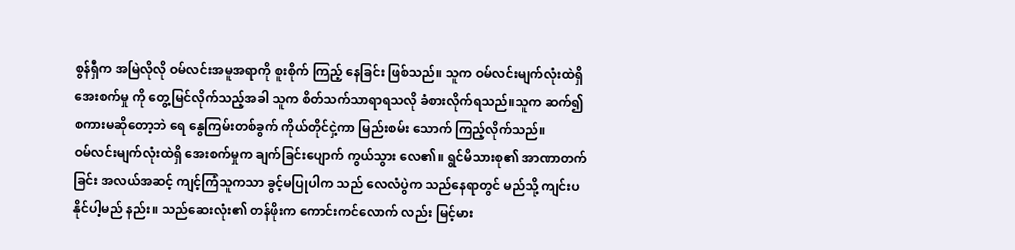စွန်ရှီက အမြဲလိုလို ဝမ်လင်းအမူအရာကို စူးစိုက် ကြည့် နေခြင်း ဖြစ်သည်။ သူက ဝမ်လင်းမျက်လုံးထဲရှိ အေးစက်မှု ကို တွေ့မြင်လိုက်သည့်အခါ သူက စိတ်သက်သာရာရသလို ခံစားလိုက်ရသည်။သူက ဆက်၍ စကားမဆိုတော့ဘဲ ရေ နွေကြမ်းတစ်ခွက် ကိုယ်တိုင်ငှဲ့ကာ မြည်းစမ်း သောက် ကြည့်လိုက်သည်။
ဝမ်လင်းမျက်လုံးထဲရှိ အေးစက်မှုက ချက်ခြင်းပျောက် ကွယ်သွား လေ၏။ ရွင်မိသားစု၏ အာဏာတက်ခြင်း အလယ်အဆင့် ကျင့်ကြံသူကသာ ခွင့်မပြုပါက သည် လေလံပွဲက သည်နေရာတွင် မည်သို့ ကျင်းပနိုင်ပါ့မည် နည်း။ သည်ဆေးလုံး၏ တန်ဖိုးက ကောင်းကင်လောက် လည်း မြင့်မား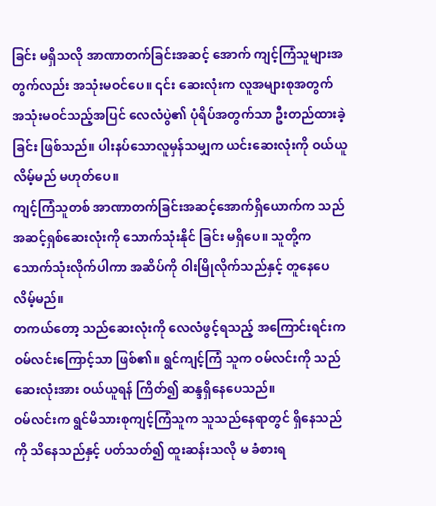ခြင်း မရှိသလို အာဏာတက်ခြင်းအဆင့် အောက် ကျင့်ကြံသူများအတွက်လည်း အသုံးမဝင်ပေ။ ၎င်း ဆေးလုံးက လူအများစုအတွက် အသုံးမဝင်သည့်အပြင် လေလံပွဲ၏ ပုံရိပ်အတွက်သာ ဦးတည်ထားခဲ့ခြင်း ဖြစ်သည်။ ပါးနပ်သောလူမှန်သမျှက ယင်းဆေးလုံးကို ဝယ်ယူလိမ့်မည် မဟုတ်ပေ။
ကျင့်ကြံသူတစ် အာဏာတက်ခြင်းအဆင့်အောက်ရှိယောက်က သည်အဆင့်ရှစ်ဆေးလုံးကို သောက်သုံးနိုင် ခြင်း မရှိပေ။ သူတို့က သောက်သုံးလိုက်ပါကာ အဆိပ်ကို ဝါးမြိုလိုက်သည်နှင့် တူနေပေလိမ့်မည်။
တကယ်တော့ သည်ဆေးလုံးကို လေလံဖွင့်ရသည့် အကြောင်းရင်းက ဝမ်လင်းကြောင့်သာ ဖြစ်၏။ ရွင်ကျင့်ကြံ သူက ဝမ်လင်းကို သည်ဆေးလုံးအား ဝယ်ယူရန် ကြိတ်၍ ဆန္ဒရှိနေပေသည်။
ဝမ်လင်းက ရွင်မိသားစုကျင့်ကြံသူက သူသည်နေရာတွင် ရှိနေသည်ကို သိနေသည်နှင့် ပတ်သတ်၍ ထူးဆန်းသလို မ ခံစားရ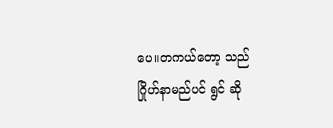ပေ။တကယ်တော့ သည်ဂြိုဟ်နာမည်ပင် ရွင် ဆို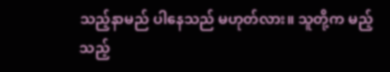သည့်နာမည် ပါနေသည် မဟုတ်လား။ သူတို့က မည့်သည့်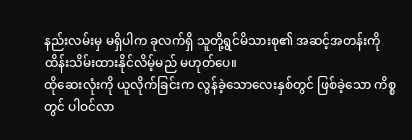နည်းလမ်းမှ မရှိပါက ခုလက်ရှိ သူတို့ရွင်မိသားစု၏ အဆင့်အတန်းကို ထိန်းသိမ်းထားနိုင်လိမ့်မည် မဟုတ်ပေ။
ထိုဆေးလုံးကို ယူလိုက်ခြင်းက လွန်ခဲ့သောလေးနှစ်တွင် ဖြစ်ခဲ့သော ကိစ္စတွင် ပါဝင်လာ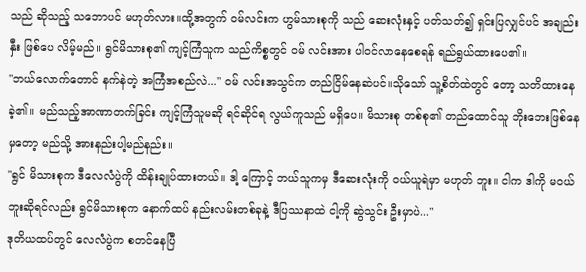သည် ဆိုသည့် သဘောပင် မဟုတ်လား။ထို့အတွက် ဝမ်လင်းက ဟွမ်သားစုကို သည် ဆေးလုံးနှင့် ပတ်သတ်၍ ရှင်းပြလျှင်ပင် အချည်းနှီး ဖြစ်ပေ လိမ့်မည်။ ရွင်မိသားစု၏ ကျင့်ကြံသူက သည်ကိစ္စတွင် ဝမ် လင်းအား ပါဝင်လာနေစေရန် ရည်ရွယ်ထားပေ၏။
"ဘယ်လောက်တောင် နက်နဲတဲ့ အကြံအစည်လဲ..." ဝမ် လင်းအသွင်က တည်ငြိမ်နေဆဲပင်။သိုသော် သူ့စိတ်ထဲတွင် တော့ သတိထားနေခဲ့၏။ မည်သည့်အာဏာတက်ခြင်း ကျင့်ကြံသူမဆို ရင်ဆိုင်ရ လွယ်ကူသည် မရှိပေ။ မိသားစု တစ်စု၏ တည်ထောင်သူ ဘိုးဘေးဖြစ်နေမှတော့ မည်သို့ အားနည်းပါ့မည်နည်း။
"ရွင် မိသားစုက ဒီလေလံပွဲကို ထိန်းချုပ်ထားတယ်။ ဒါ့ ကြောင့် ဘယ်သူကမှ ဒီဆေးလုံးကို ဝယ်ယူရဲမှာ မဟုတ် ဘူး။ ငါက ဒါကို မဝယ်ဘူးဆိုရင်လည်း ရွင်မိသားစုက နောက်ထပ် နည်းလမ်းတစ်ခုနဲ့ ဒီပြဿနာထဲ ငါ့ကို ဆွဲသွင်း ဦးမှာပဲ..."
ဒုတိယထပ်တွင် လေလံပွဲက စတင်နေပြီ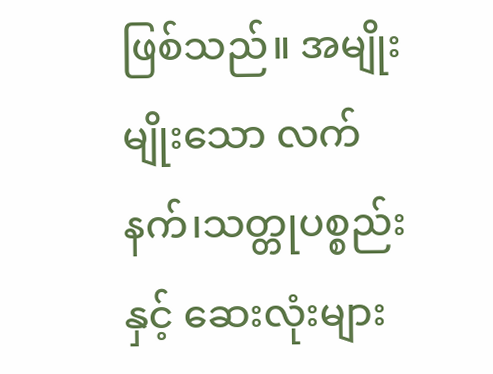ဖြစ်သည်။ အမျိုးမျိုးသော လက်နက်၊သတ္တုပစ္စည်းနှင့် ဆေးလုံးများ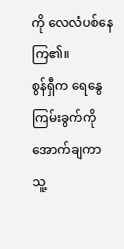ကို လေလံပစ်နေကြ၏။
စွန်ရှီက ရေနွေကြမ်းခွက်ကို အောက်ချကာ သူ့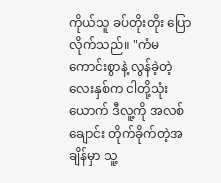ကိုယ်သူ ခပ်တိုးတိုး ပြောလိုက်သည်။ "ကံမကောင်းစွာနဲ့ လွန်ခဲ့တဲ့ လေးနှစ်က ငါတို့သုံးယောက် ဒီလူ့ကို အလစ်ချောင်း တိုက်ခိုက်တဲ့အချိန်မှာ သူ့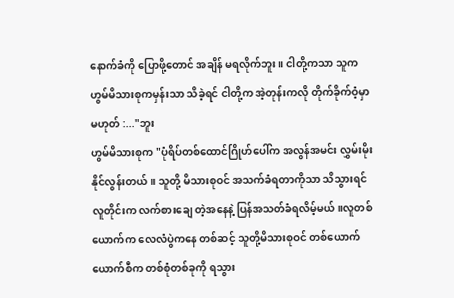နောက်ခံကို ပြောဖို့တောင် အချိန် မရလိုက်ဘူး။ ငါတို့ကသာ သူက ဟွမ်မိသားစုကမှန်းသာ သိခဲ့ရင် ငါတို့က အဲ့တုန်းကလို တိုက်ခိုက်ဝံ့မှာ မဟုတ် :..."ဘူး
ဟွမ်မိသားစုက "ပုံရိပ်တစ်ထောင်ဂြိုဟ်ပေါ်က အလွန်အမင်း လွှမ်းမိုးနိုင်လွန်းတယ်။ သူတို့ မိသားစုဝင် အသက်ခံရတာကိုသာ သိသွားရင် လူတိုင်းက လက်စားချေ တဲ့အနေနဲ့ ပြန်အသတ်ခံရလိမ့်မယ်။လူတစ်ယောက်က လေလံပွဲကနေ တစ်ဆင့် သူတို့မိသားစုဝင် တစ်ယောက်ယောက်စီက တစ်စုံတစ်ခုကို ရသွား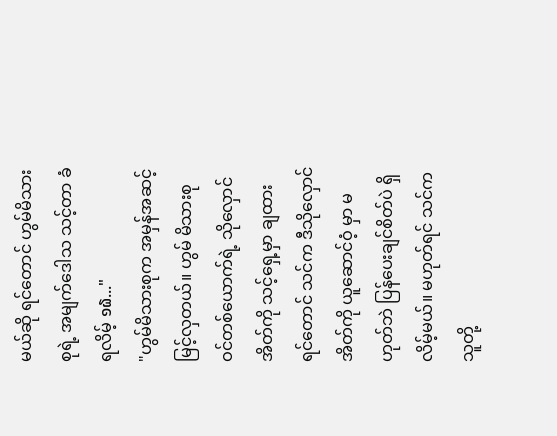မယ်ဆို ရင်တောင် ဟွမ်မိသားစုရဲ့ အမျက်ဒေါသ သင့်တာ ခံရလိမ့် ໑໖..."
"ဟွမ်မိသားစုက အမှန်အဆင့်မြင့်လှတယ်။ ဟွမ် မိသားစုဝင်တစ်ယောက်ရဲ့ သိုလှောင်အိတ်ကို သင့်ရှေ့မှာ ချထားရင်တောင် သင်က ဒီသိုလှောင်အိတ်ကို ယူဆောင်ဝံ့ မှာ မဟုတ်ဘဲ ပြန်ပေးချင်စိတ်ပဲ ရှိလိမ့်မယ်။ မဟုတ်ရင် သင်က သူတို့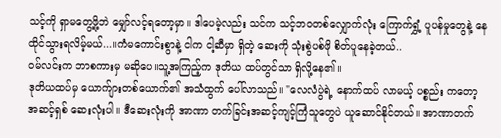သင့်ကို ရှာမတွေ့ဖို့ဘဲ မျှော်လင့်ရတော့မှာ။ ဒါပေမဲ့လည်း သင်က သင့်ဘဝတစ်လျှောက်လုံး ကြောက်ရွှံ့ ပူပန်မှုတွေနဲ့ နေထိုင်သွားရလိမ့်မယ်...။ကံမကောင်းစွာနဲ့ ငါက ငါ့ဆီမှာ ရှိတဲ့ ဆေးကို သုံးစွဲပစ်ဖို စိတ်ပူနေခဲ့တယ်..
ဝမ်လင်းက ဘာစကားမှ မဆိုပေ။သူ့အကြည့်က ဒုတိယ ထပ်တွင်သာ ရှိလို့နေ၏။
ဒုတိယထပ်မှ ယောက်ျားတစ်ယောက်၏ အသံထွက် ပေါ်လာသည်။ "လေလံပွဲရဲ့ နောက်ထပ် လာမယ့် ပစ္စည်း ကတော့ အဆင့်ရှစ် ဆေးလုံးပါ။ ဒီဆေးလုံးကို အာဏာ တက်ခြင်းအဆင့်ကျင့်ကြံသူတွေပဲ ယူဆောင်နိုင်တယ်။ အာဏာတက်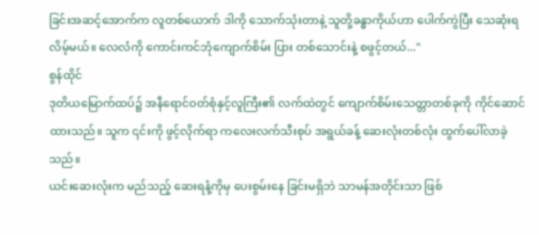ခြင်းအဆင့်အောက်က လူတစ်ယောက် ဒါကို သောက်သုံးတာနဲ့ သူတို့ခန္ဓာကိုယ်ဟာ ပေါက်ကွဲပြီး သေဆုံးရလိမ့်မယ်။ လေလံကို ကောင်းကင်ဘုံကျောက်စိမ်း ပြား တစ်သောင်းနဲ့ စဖွင့်တယ်..."
စွန်ထိုင်
ဒုတိယမြောက်ထပ်၌ အနီရောင်ဝတ်စုံနှင့်လူကြီး၏ လက်ထဲတွင် ကျောက်စိမ်းသေတ္တာတစ်ခုကို ကိုင်ဆောင် ထားသည်။ သူက ၎င်းကို ဖွင့်လိုက်ရာ ကလေးလက်သီးစုပ် အရွယ်ခန့် ဆေးလုံးတစ်လုံး ထွက်ပေါ်လာခဲ့သည်။
ယင်းဆေးလုံးက မည်သည့် ဆေးရနံ့ကိုမှ ပေးစွမ်းနေ ခြင်းမရှိဘဲ သာမန်အတိုင်းသာ ဖြစ်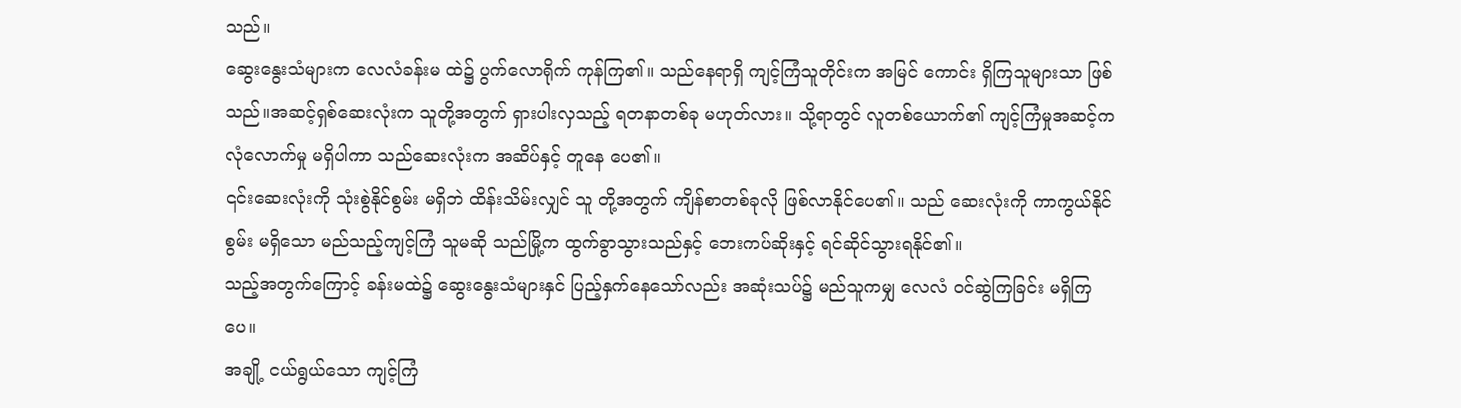သည်။
ဆွေးနွေးသံများက လေလံခန်းမ ထဲ၌ ပွက်လောရိုက် ကုန်ကြ၏။ သည်နေရာရှိ ကျင့်ကြံသူတိုင်းက အမြင် ကောင်း ရှိကြသူများသာ ဖြစ်သည်။အဆင့်ရှစ်ဆေးလုံးက သူတို့အတွက် ရှားပါးလှသည့် ရတနာတစ်ခု မဟုတ်လား။ သို့ရာတွင် လူတစ်ယောက်၏ ကျင့်ကြံမှုအဆင့်က လုံလောက်မှု မရှိပါကာ သည်ဆေးလုံးက အဆိပ်နှင့် တူနေ ပေ၏။
၎င်းဆေးလုံးကို သုံးစွဲနိုင်စွမ်း မရှိဘဲ ထိန်းသိမ်းလျှင် သူ တို့အတွက် ကျိန်စာတစ်ခုလို ဖြစ်လာနိုင်ပေ၏။ သည် ဆေးလုံးကို ကာကွယ်နိုင်စွမ်း မရှိသော မည်သည့်ကျင့်ကြံ သူမဆို သည်မြို့က ထွက်ခွာသွားသည်နှင့် ဘေးကပ်ဆိုးနှင့် ရင်ဆိုင်သွားရနိုင်၏။
သည့်အတွက်ကြောင့် ခန်းမထဲ၌ ဆွေးနွေးသံများနှင် ပြည့်နှက်နေသော်လည်း အဆုံးသပ်၌ မည်သူကမျှ လေလံ ဝင်ဆွဲကြခြင်း မရှိကြပေ။
အချို့ ငယ်ရွယ်သော ကျင့်ကြံ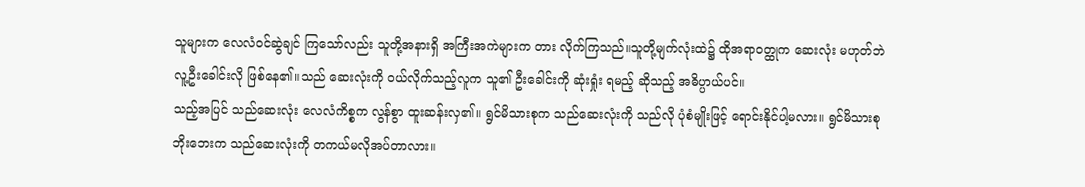သူများက လေလံဝင်ဆွဲချင် ကြသော်လည်း သူတို့အနားရှိ အကြီးအကဲများက တား လိုက်ကြသည်။သူတို့မျက်လုံးထဲ၌ ထိုအရာဝတ္ထုက ဆေးလုံး မဟုတ်ဘဲ လူ့ဦးခေါင်းလို ဖြစ်နေ၏။သည် ဆေးလုံးကို ဝယ်လိုက်သည့်လူက သူ၏ ဦးခေါင်းကို ဆုံးရှုံး ရမည့် ဆိုသည့် အဓိပ္ပာယ်ပင်။
သည့်အပြင် သည်ဆေးလုံး လေလံကိစ္စက လွန်စွာ ထူးဆန်းလှ၏။ ရွင်မိသားစုက သည်ဆေးလုံးကို သည်လို ပုံစံမျိုးဖြင့် ရောင်းနိုင်ပါ့မလား။ ရွင်မိသားစု ဘိုးဘေးက သည်ဆေးလုံးကို တကယ်မလိုအပ်တာလား။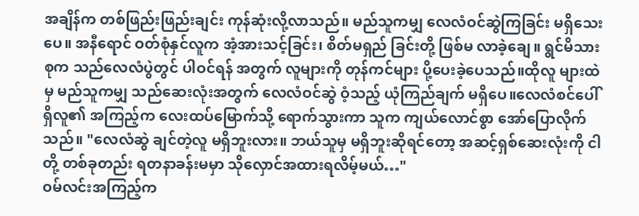အချိန်က တစ်ဖြည်းဖြည်းချင်း ကုန်ဆုံးလို့လာသည်။ မည်သူကမျှ လေလံဝင်ဆွဲကြခြင်း မရှိသေးပေ။ အနီရောင် ဝတ်စုံနှင်လူက အံ့အားသင့်ခြင်း၊ စိတ်မရှည် ခြင်းတို့ ဖြစ်မ လာခဲ့ချေ။ ရွင်မိသားစုက သည်လေလံပွဲတွင် ပါဝင်ရန် အတွက် လူများကို တုန်ကင်များ ပို့ပေးခဲ့ပေသည်။ထိုလူ များထဲမှ မည်သူကမျှ သည်ဆေးလုံးအတွက် လေလံဝင်ဆွဲ ဝံ့သည့် ယုံကြည်ချက် မရှိပေ။လေလံစင်ပေါ်ရှိလူ၏ အကြည့်က လေးထပ်မြောက်သို့ ရောက်သွားကာ သူက ကျယ်လောင်စွာ အော်ပြောလိုက် သည်။ "လေလံဆွဲ ချင်တဲ့လူ မရှိဘူးလား။ ဘယ်သူမှ မရှိဘူးဆိုရင်တော့ အဆင့်ရှစ်ဆေးလုံးကို ငါတို့ တစ်ခုတည်း ရတနာခန်းမမှာ သိုလှောင်အထားရလိမ့်မယ်…"
ဝမ်လင်းအကြည့်က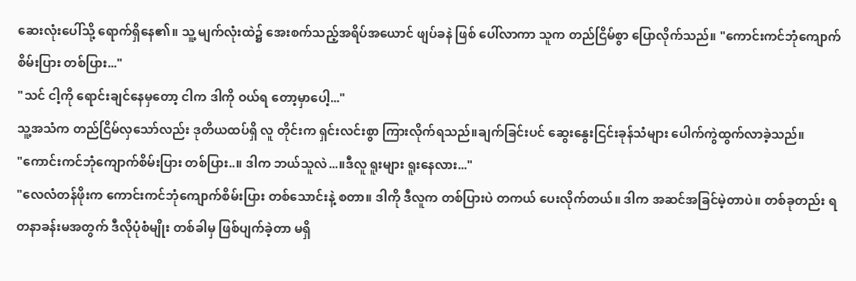ဆေးလုံးပေါ်သို့ ရောက်ရှိနေ၏။ သူ့ မျက်လုံးထဲ၌ အေးစက်သည့်အရိပ်အယောင် ဖျပ်ခနဲ ဖြစ် ပေါ်လာကာ သူက တည်ငြိမ်စွာ ပြောလိုက်သည်။ "ကောင်းကင်ဘုံကျောက်စိမ်းပြား တစ်ပြား..."
"သင် ငါ့ကို ရောင်းချင်နေမှတော့ ငါက ဒါကို ဝယ်ရ တော့မှာပေါ့..."
သူ့အသံက တည်ငြိမ်လှသော်လည်း ဒုတိယထပ်ရှိ လူ တိုင်းက ရှင်းလင်းစွာ ကြားလိုက်ရသည်။ချက်ခြင်းပင် ဆွေးနွေးငြင်းခုန်သံများ ပေါက်ကွဲထွက်လာခဲ့သည်။
"ကောင်းကင်ဘုံကျောက်စိမ်းပြား တစ်ပြား..။ ဒါက ဘယ်သူလဲ...။ဒီလူ ရူးများ ရူးနေလား..."
"လေလံတန်ဖိုးက ကောင်းကင်ဘုံကျောက်စိမ်းပြား တစ်သောင်းနဲ့ စတာ။ ဒါကို ဒီလူက တစ်ပြားပဲ တကယ် ပေးလိုက်တယ်။ ဒါက အဆင်အခြင်မဲ့တာပဲ။ တစ်ခုတည်း ရတနာခန်းမအတွက် ဒီလိုပုံစံမျိုး တစ်ခါမှ ဖြစ်ပျက်ခဲ့တာ မရှိ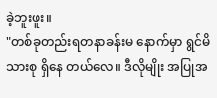ခဲ့ဘူးဖူး။
"တစ်ခုတည်းရတနာခန်းမ နောက်မှာ ရွင်မိသားစု ရှိနေ တယ်လေ။ ဒီလိုမျိုး အပြုအ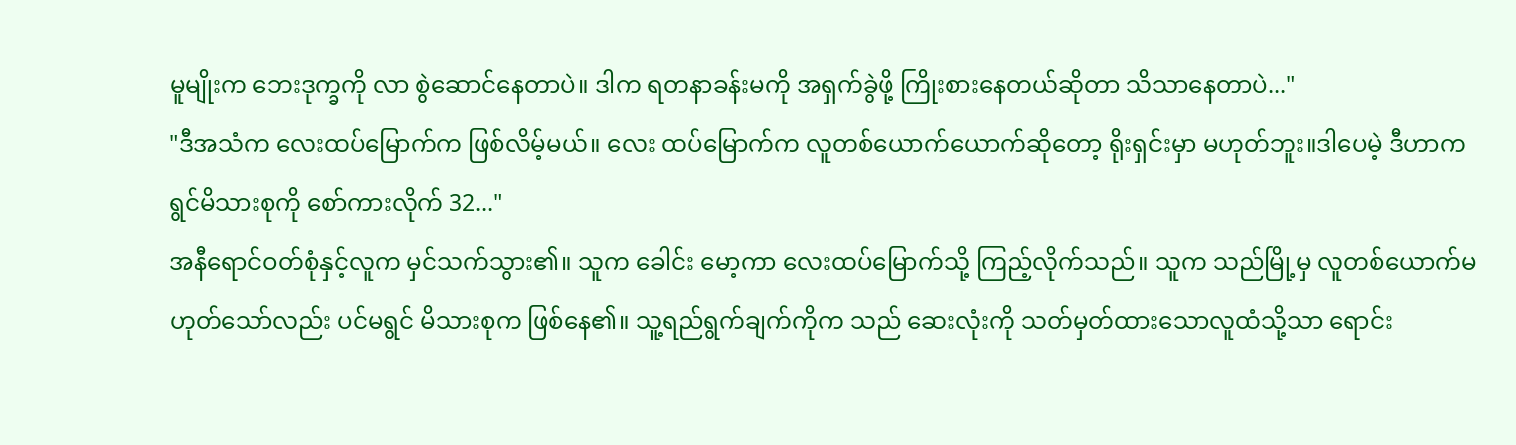မူမျိုးက ဘေးဒုက္ခကို လာ စွဲဆောင်နေတာပဲ။ ဒါက ရတနာခန်းမကို အရှက်ခွဲဖို့ ကြိုးစားနေတယ်ဆိုတာ သိသာနေတာပဲ..."
"ဒီအသံက လေးထပ်မြောက်က ဖြစ်လိမ့်မယ်။ လေး ထပ်မြောက်က လူတစ်ယောက်ယောက်ဆိုတော့ ရိုးရှင်းမှာ မဟုတ်ဘူး။ဒါပေမဲ့ ဒီဟာက ရွင်မိသားစုကို စော်ကားလိုက် 32..."
အနီရောင်ဝတ်စုံနှင့်လူက မှင်သက်သွား၏။ သူက ခေါင်း မော့ကာ လေးထပ်မြောက်သို့ ကြည့်လိုက်သည်။ သူက သည်မြို့မှ လူတစ်ယောက်မဟုတ်သော်လည်း ပင်မရွင် မိသားစုက ဖြစ်နေ၏။ သူ့ရည်ရွက်ချက်ကိုက သည် ဆေးလုံးကို သတ်မှတ်ထားသောလူထံသို့သာ ရောင်း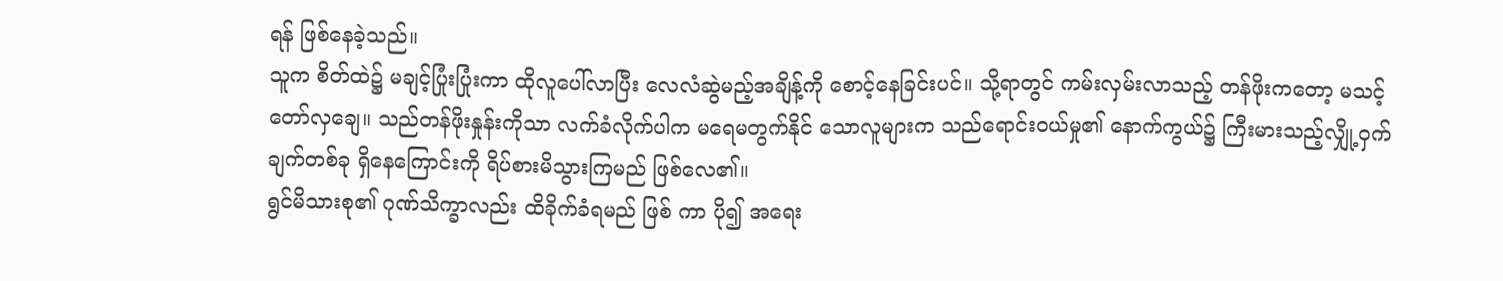ရန် ဖြစ်နေခဲ့သည်။
သူက စိတ်ထဲ၌ မချင့်ပြုံးပြုံးကာ ထိုလူပေါ်လာပြီး လေလံဆွဲမည့်အချိန့်ကို စောင့်နေခြင်းပင်။ သို့ရာတွင် ကမ်းလှမ်းလာသည့် တန်ဖိုးကတော့ မသင့်တော်လှချေ။ သည်တန်ဖိုးနှုန်းကိုသာ လက်ခံလိုက်ပါက မရေမတွက်နိုင် သောလူများက သည်ရောင်းဝယ်မှု၏ နောက်ကွယ်၌ ကြီးမားသည့်လျှို့ဝှက်ချက်တစ်ခု ရှိနေကြောင်းကို ရိပ်စားမိသွားကြမည် ဖြစ်လေ၏။
ရွင်မိသားစု၏ ဂုဏ်သိက္ခာလည်း ထိခိုက်ခံရမည် ဖြစ် ကာ ပို၍ အရေး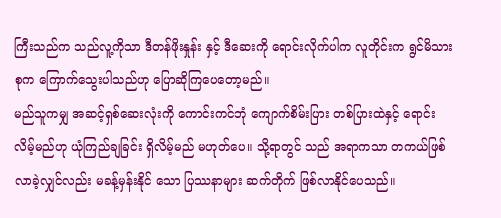ကြီးသည်က သည်လူ့ကိုသာ ဒီတန်ဖိုးနှုန်း နှင့် ဒီဆေးကို ရောင်းလိုက်ပါက လူတိုင်းက ရွင်မိသားစုက ကြောက်သွေးပါသည်ဟု ပြောဆိုကြပေတော့မည်။
မည်သူကမျှ အဆင့်ရှစ်ဆေးလုံးကို ကောင်းကင်ဘုံ ကျောက်စိမ်းပြား တစ်ပြားထဲနှင့် ရောင်းလိမ့်မည်ဟု ယုံကြည်ချခြင်း ရှိလိမ့်မည် မဟုတ်ပေ။ သို့ရာတွင် သည် အရာကသာ တကယ်ဖြစ်လာခဲ့လျှင်လည်း မခန့်မှန်းနိုင် သော ပြဿနာများ ဆက်တိုက် ဖြစ်လာနိုင်ပေသည်။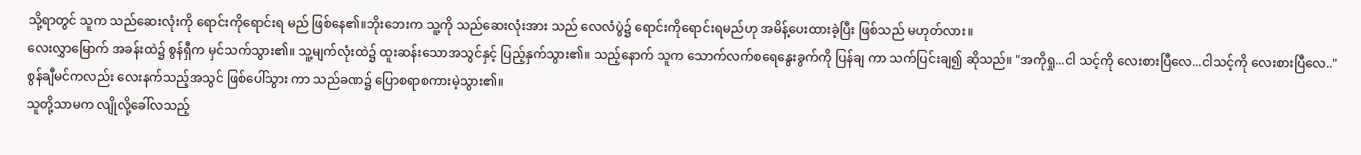သို့ရာတွင် သူက သည်ဆေးလုံးကို ရောင်းကိုရောင်းရ မည် ဖြစ်နေ၏။ဘိုးဘေးက သူ့ကို သည်ဆေးလုံးအား သည် လေလံပွဲ၌ ရောင်းကိုရောင်းရမည်ဟု အမိန့်ပေးထားခဲ့ပြီး ဖြစ်သည် မဟုတ်လား။
လေးလွှာမြောက် အခန်းထဲ၌ စွန်ရှီက မှင်သက်သွား၏။ သူ့မျက်လုံးထဲ၌ ထူးဆန်းသောအသွင်နှင့် ပြည့်နှက်သွား၏။ သည့်နောက် သူက သောက်လက်စရေနွေးခွက်ကို ပြန်ချ ကာ သက်ပြင်းချ၍ ဆိုသည်။ "အကိုရှု...ငါ သင့်ကို လေးစားပြီလေ...ငါသင့်ကို လေးစားပြီလေ.."
စွန်ချီမင်ကလည်း လေးနက်သည့်အသွင် ဖြစ်ပေါ်သွား ကာ သည်ခဏ၌ ပြောစရာစကားမဲ့သွား၏။
သူတို့သာမက လျိုလို့ခေါ်လသည့်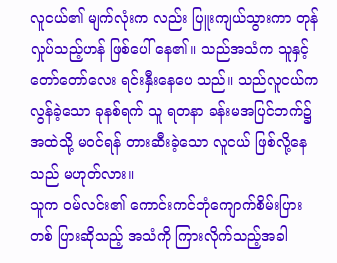လူငယ်၏ မျက်လုံးက လည်း ပြူးကျယ်သွားကာ တုန်လှုပ်သည့်ဟန် ဖြစ်ပေါ် နေ၏။ သည်အသံက သူနှင့် တော်တော်လေး ရင်းနှီးနေပေ သည်။ သည်လူငယ်က လွန်ခဲ့သော ခုနစ်ရက် သူ ရတနာ ခန်းမအပြင်ဘက်၌ အထဲသို့ မဝင်ရန် တားဆီးခဲ့သော လူငယ် ဖြစ်လို့နေသည် မဟုတ်လား။
သူက ဝမ်လင်း၏ ကောင်းကင်ဘုံကျောက်စိမ်းပြား တစ် ပြားဆိုသည့် အသံကို ကြားလိုက်သည့်အခါ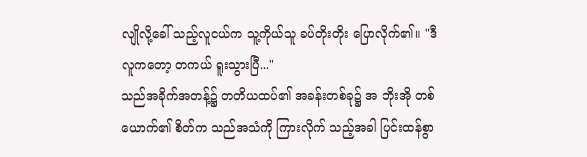လျိုလို့ခေါ် သည့်လူငယ်က သူ့ကိုယ်သူ ခပ်တိုးတိုး ပြောလိုက်၏။ "ဒီ လူကတော့ တကယ် ရူးသွားပြီ..."
သည်အခိုက်အတန့်၌ တတိယထပ်၏ အခန်းတစ်ခု၌ အ ဘိုးအို တစ်ယောက်၏ စိတ်က သည်အသံကို ကြားလိုက် သည့်အခါ ပြင်းထန်စွာ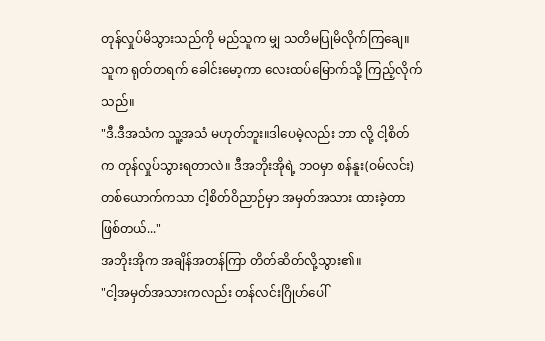တုန်လှုပ်မိသွားသည်ကို မည်သူက မျှ သတိမပြုမိလိုက်ကြချေ။
သူက ရုတ်တရက် ခေါင်းမော့ကာ လေးထပ်မြောက်သို့ ကြည့်လိုက်သည်။
"ဒီ.ဒီအသံက သူ့အသံ မဟုတ်ဘူး။ဒါပေမဲ့လည်း ဘာ လို့ ငါ့စိတ်က တုန်လှုပ်သွားရတာလဲ။ ဒီအဘိုးအိုရဲ့ ဘဝမှာ စန်နူး(ဝမ်လင်း)တစ်ယောက်ကသာ ငါ့စိတ်ဝိညာဉ်မှာ အမှတ်အသား ထားခဲ့တာ ဖြစ်တယ်..."
အဘိုးအိုက အချိန်အတန်ကြာ တိတ်ဆိတ်လို့သွား၏။
"ငါ့အမှတ်အသားကလည်း တန်လင်းဂြိုဟ်ပေါ်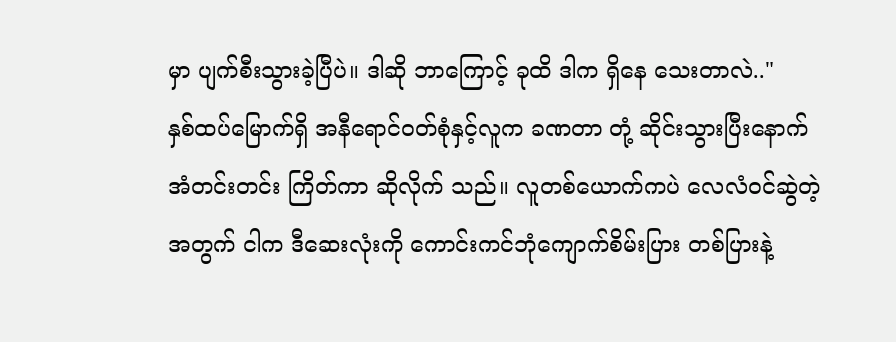မှာ ပျက်စီးသွားခဲ့ပြီပဲ။ ဒါဆို ဘာကြောင့် ခုထိ ဒါက ရှိနေ သေးတာလဲ.."
နှစ်ထပ်မြောက်ရှိ အနီရောင်ဝတ်စုံနှင့်လူက ခဏတာ တုံ့ ဆိုင်းသွားပြီးနောက် အံတင်းတင်း ကြိတ်ကာ ဆိုလိုက် သည်။ လူတစ်ယောက်ကပဲ လေလံဝင်ဆွဲတဲ့အတွက် ငါက ဒီဆေးလုံးကို ကောင်းကင်ဘုံကျောက်စိမ်းပြား တစ်ပြားနဲ့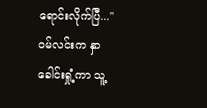ရောင်းလိုက်ပြီ..."
ဝမ်လင်းက နှာခေါင်းရှုံ့ကာ သူ့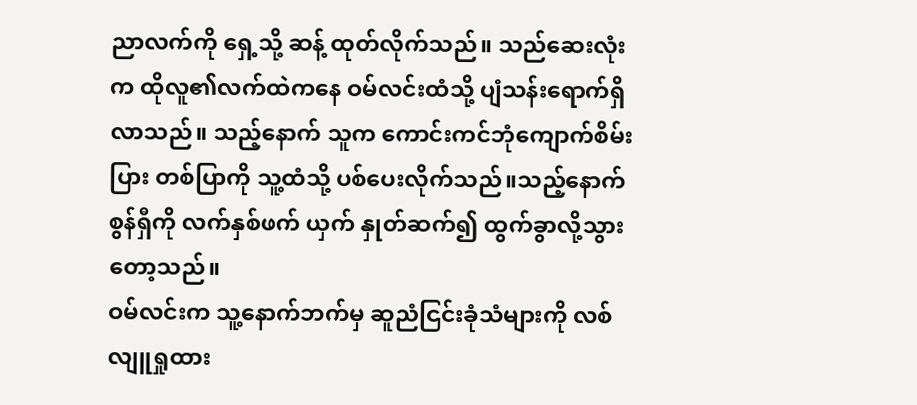ညာလက်ကို ရှေ့သို့ ဆန့် ထုတ်လိုက်သည်။ သည်ဆေးလုံးက ထိုလူ၏လက်ထဲကနေ ဝမ်လင်းထံသို့ ပျံသန်းရောက်ရှိလာသည်။ သည့်နောက် သူက ကောင်းကင်ဘုံကျောက်စိမ်းပြား တစ်ပြာကို သူ့ထံသို့ ပစ်ပေးလိုက်သည်။သည့်နောက် စွန်ရှီကို လက်နှစ်ဖက် ယှက် နှုတ်ဆက်၍ ထွက်ခွာလို့သွားတော့သည်။
ဝမ်လင်းက သူ့နောက်ဘက်မှ ဆူညံငြင်းခုံသံများကို လစ် လျူရှုထား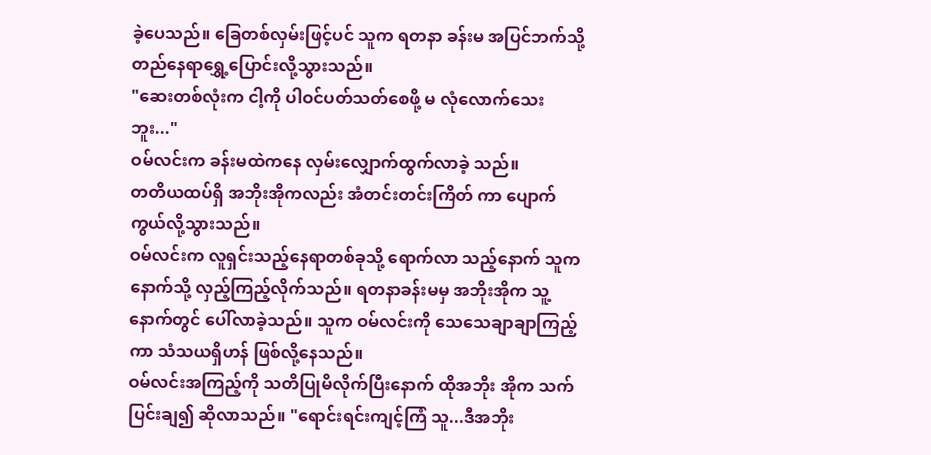ခဲ့ပေသည်။ ခြေတစ်လှမ်းဖြင့်ပင် သူက ရတနာ ခန်းမ အပြင်ဘက်သို့ တည်နေရာရွှေ့ပြောင်းလို့သွားသည်။
"ဆေးတစ်လုံးက ငါ့ကို ပါဝင်ပတ်သတ်စေဖို့ မ လုံလောက်သေးဘူး..."
ဝမ်လင်းက ခန်းမထဲကနေ လှမ်းလျှောက်ထွက်လာခဲ့ သည်။
တတိယထပ်ရှိ အဘိုးအိုကလည်း အံတင်းတင်းကြိတ် ကာ ပျောက်ကွယ်လို့သွားသည်။
ဝမ်လင်းက လူရှင်းသည့်နေရာတစ်ခုသို့ ရောက်လာ သည့်နောက် သူက နောက်သို့ လှည့်ကြည့်လိုက်သည်။ ရတနာခန်းမမှ အဘိုးအိုက သူ့နောက်တွင် ပေါ်လာခဲ့သည်။ သူက ဝမ်လင်းကို သေသေချာချာကြည့်ကာ သံသယရှိဟန် ဖြစ်လို့နေသည်။
ဝမ်လင်းအကြည့်ကို သတိပြုမိလိုက်ပြီးနောက် ထိုအဘိုး အိုက သက်ပြင်းချ၍ ဆိုလာသည်။ "ရောင်းရင်းကျင့်ကြံ သူ...ဒီအဘိုး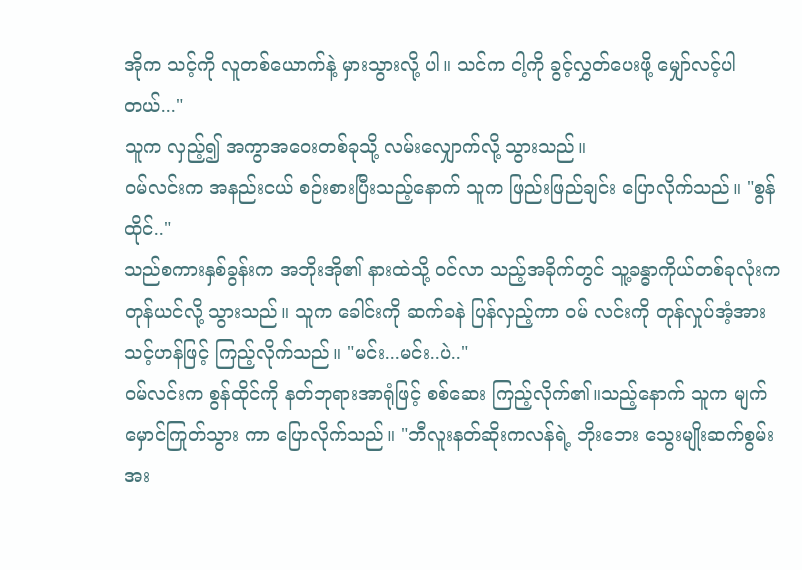အိုက သင့်ကို လူတစ်ယောက်နဲ့ မှားသွားလို့ ပါ။ သင်က ငါ့ကို ခွင့်လွှတ်ပေးဖို့ မျှော်လင့်ပါတယ်..."
သူက လှည့်၍ အကွာအဝေးတစ်ခုသို့ လမ်းလျှောက်လို့ သွားသည်။
ဝမ်လင်းက အနည်းငယ် စဉ်းစားပြီးသည့်နောက် သူက ဖြည်းဖြည်ချင်း ပြောလိုက်သည်။ "စွန်ထိုင်.."
သည်စကားနှစ်ခွန်းက အဘိုးအို၏ နားထဲသို့ ဝင်လာ သည့်အခိုက်တွင် သူ့ခန္ဓာကိုယ်တစ်ခုလုံးက တုန်ယင်လို့ သွားသည်။ သူက ခေါင်းကို ဆက်ခနဲ ပြန်လှည့်ကာ ဝမ် လင်းကို တုန်လှုပ်အံ့အားသင့်ဟန်ဖြင့် ကြည့်လိုက်သည်။ "မင်း...မင်း..ပဲ.."
ဝမ်လင်းက စွန်ထိုင်ကို နတ်ဘုရားအာရုံဖြင့် စစ်ဆေး ကြည့်လိုက်၏။သည့်နောက် သူက မျက်မှောင်ကြုတ်သွား ကာ ပြောလိုက်သည်။ "ဘီလူးနတ်ဆိုးကလန်ရဲ့ ဘိုးဘေး သွေးမျိုးဆက်စွမ်းအး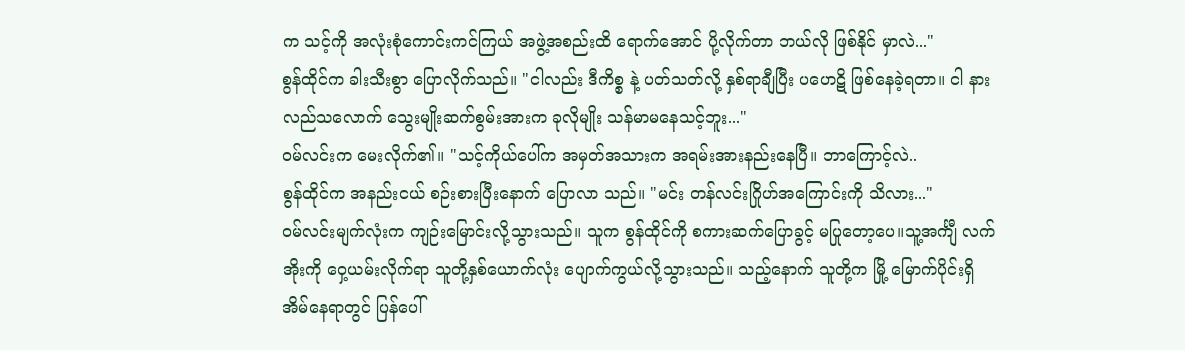က သင့်ကို အလုံးစုံကောင်းကင်ကြယ် အဖွဲ့အစည်းထိ ရောက်အောင် ပို့လိုက်တာ ဘယ်လို ဖြစ်နိုင် မှာလဲ..."
စွန်ထိုင်က ခါးသီးစွာ ပြောလိုက်သည်။ "ငါလည်း ဒီကိစ္စ နဲ့ ပတ်သတ်လို့ နှစ်ရာချီပြီး ပဟေဋိ ဖြစ်နေခဲ့ရတာ။ ငါ နားလည်သလောက် သွေးမျိုးဆက်စွမ်းအားက ခုလိုမျိုး သန်မာမနေသင့်ဘူး..."
ဝမ်လင်းက မေးလိုက်၏။ "သင့်ကိုယ်ပေါ်က အမှတ်အသားက အရမ်းအားနည်းနေပြီ။ ဘာကြောင့်လဲ..
စွန်ထိုင်က အနည်းငယ် စဉ်းစားပြီးနောက် ပြောလာ သည်။ "မင်း တန်လင်းဂြိုဟ်အကြောင်းကို သိလား..."
ဝမ်လင်းမျက်လုံးက ကျဉ်းမြောင်းလို့သွားသည်။ သူက စွန်ထိုင်ကို စကားဆက်ပြောခွင့် မပြုတော့ပေ။သူ့အင်္ကျီ လက်အိုးကို ဝှေ့ယမ်းလိုက်ရာ သူတို့နှစ်ယောက်လုံး ပျောက်ကွယ်လို့သွားသည်။ သည့်နောက် သူတို့က မြို့ မြောက်ပိုင်းရှိ အိမ်နေရာတွင် ပြန်ပေါ်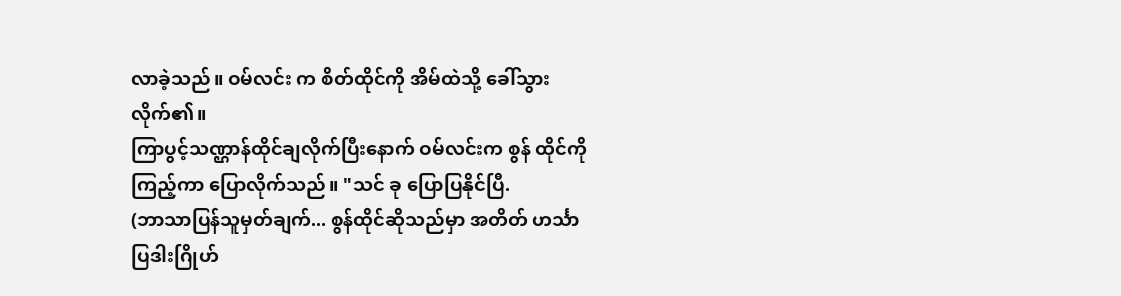လာခဲ့သည်။ ဝမ်လင်း က စိတ်ထိုင်ကို အိမ်ထဲသို့ ခေါ်သွားလိုက်၏။
ကြာပွင့်သဏ္ဌာန်ထိုင်ချလိုက်ပြီးနောက် ဝမ်လင်းက စွန် ထိုင်ကို ကြည့်ကာ ပြောလိုက်သည်။ "သင် ခု ပြောပြနိုင်ပြီ.
(ဘာသာပြန်သူမှတ်ချက်... စွန်ထိုင်ဆိုသည်မှာ အတိတ် ဟင်္သာပြဒါးဂြိုဟ်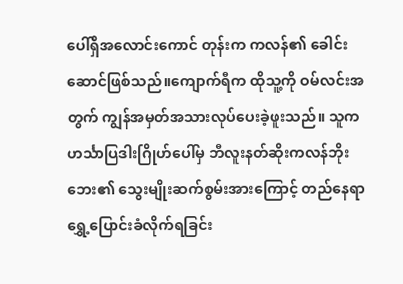ပေါ်ရှိအလောင်းကောင် တုန်းက ကလန်၏ ခေါင်းဆောင်ဖြစ်သည်။ကျောက်ရီက ထိုသူ့ကို ဝမ်လင်းအတွက် ကျွန်အမှတ်အသားလုပ်ပေးခဲ့ဖူးသည်။ သူက ဟင်္သာပြဒါးဂြိုဟ်ပေါ်မှ ဘီလူးနတ်ဆိုးကလန်ဘိုး ဘေး၏ သွေးမျိုးဆက်စွမ်းအားကြောင့် တည်နေရာ ရွှေ့ပြောင်းခံလိုက်ရခြင်း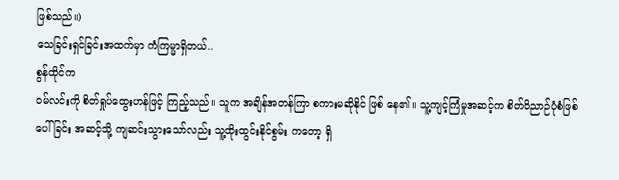ဖြစ်သည်။)
သေခြင်းရှင်ခြင်းအထက်မှာ ကံကြမ္မာရှိတယ်..
စွန်ထိုင်က
ဝမ်လင်းကို စိတ်ရှုပ်ထွေးဟန်ဖြင့် ကြည့်သည်။ သူက အချိန်အတန်ကြာ စကားမဆိုနိုင် ဖြစ် နေ၏။ သူ့ကျင့်ကြံမှုအဆင့်က စိတ်ဝိညာဉ်ပုံစံဖြစ်ပေါ်ခြင်း အဆင့်သို့ ကျဆင်းသွားသော်လည်း သူ့ထိုးထွင်းနိုင်စွမ်း ကတော့ ရှိ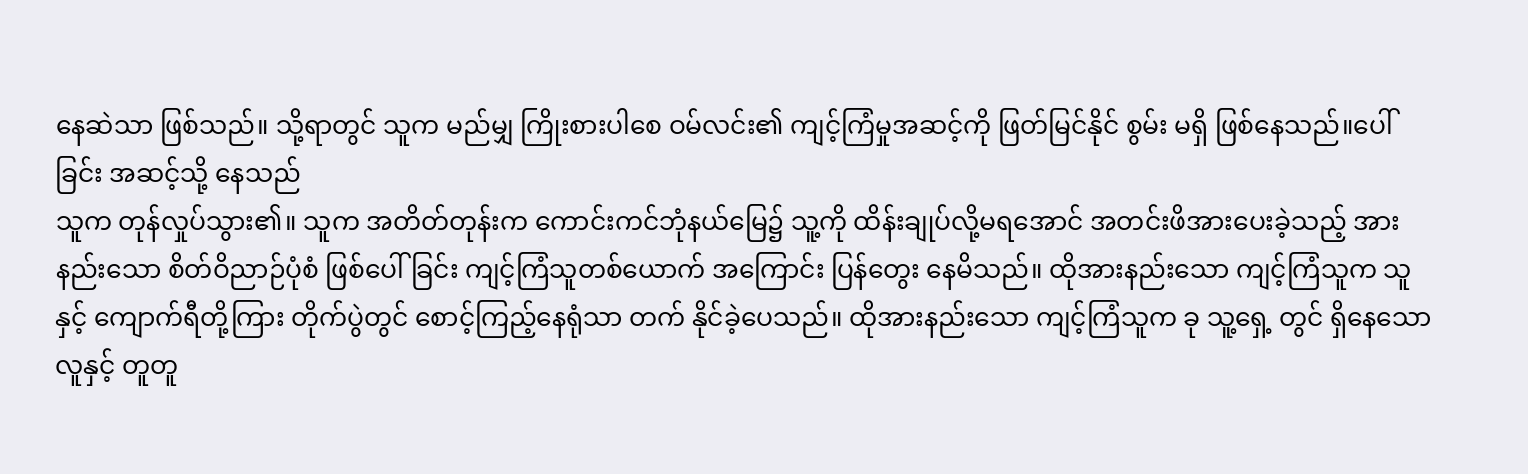နေဆဲသာ ဖြစ်သည်။ သို့ရာတွင် သူက မည်မျှ ကြိုးစားပါစေ ဝမ်လင်း၏ ကျင့်ကြံမှုအဆင့်ကို ဖြတ်မြင်နိုင် စွမ်း မရှိ ဖြစ်နေသည်။ပေါ်ခြင်း အဆင့်သို့ နေသည်
သူက တုန်လှုပ်သွား၏။ သူက အတိတ်တုန်းက ကောင်းကင်ဘုံနယ်မြေ၌ သူ့ကို ထိန်းချုပ်လို့မရအောင် အတင်းဖိအားပေးခဲ့သည့် အားနည်းသော စိတ်ဝိညာဉ်ပုံစံ ဖြစ်ပေါ်ခြင်း ကျင့်ကြံသူတစ်ယောက် အကြောင်း ပြန်တွေး နေမိသည်။ ထိုအားနည်းသော ကျင့်ကြံသူက သူနှင့် ကျောက်ရီတို့ကြား တိုက်ပွဲတွင် စောင့်ကြည့်နေရုံသာ တက် နိုင်ခဲ့ပေသည်။ ထိုအားနည်းသော ကျင့်ကြံသူက ခု သူ့ရှေ့ တွင် ရှိနေသောလူနှင့် တူတူ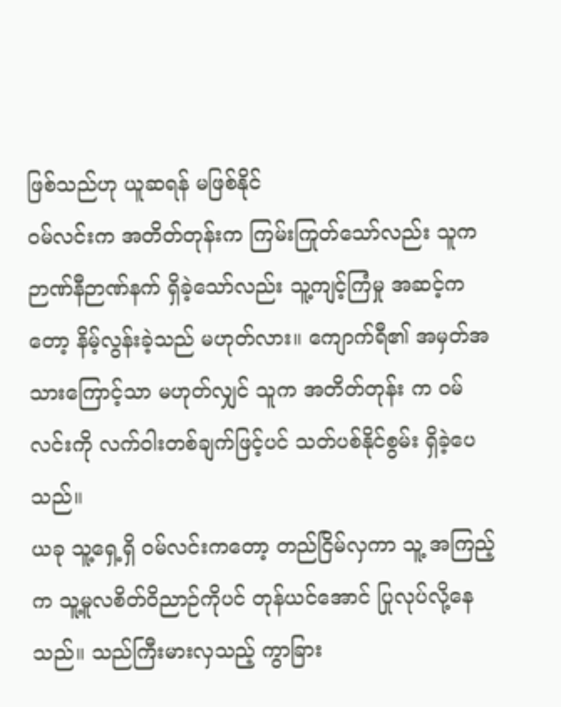ဖြစ်သည်ဟု ယူဆရန် မဖြစ်နိုင်
ဝမ်လင်းက အတိတ်တုန်းက ကြမ်းကြုတ်သော်လည်း သူက ဉာဏ်နီဉာဏ်နက် ရှိခဲ့သော်လည်း သူ့ကျင့်ကြံမှု အဆင့်ကတော့ နိမ့်လွန်းခဲ့သည် မဟုတ်လား။ ကျောက်ရီ၏ အမှတ်အသားကြောင့်သာ မဟုတ်လျှင် သူက အတိတ်တုန်း က ဝမ်လင်းကို လက်ဝါးတစ်ချက်ဖြင့်ပင် သတ်ပစ်နိုင်စွမ်း ရှိခဲ့ပေသည်။
ယခု သူ့ရှေ့ရှိ ဝမ်လင်းကတော့ တည်ငြိမ်လှကာ သူ့ အကြည့်က သူ့မူလစိတ်ဝိညာဉ်ကိုပင် တုန်ယင်အောင် ပြုလုပ်လို့နေသည်။ သည်ကြီးမားလှသည့် ကွာခြား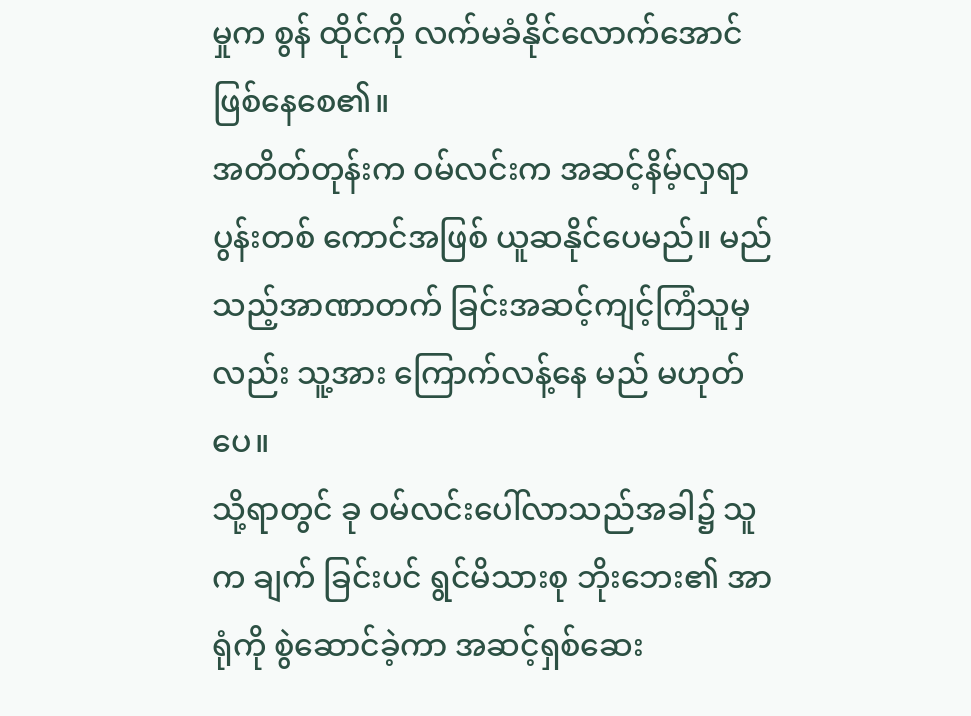မှုက စွန် ထိုင်ကို လက်မခံနိုင်လောက်အောင် ဖြစ်နေစေ၏။
အတိတ်တုန်းက ဝမ်လင်းက အဆင့်နိမ့်လှရာ ပွန်းတစ် ကောင်အဖြစ် ယူဆနိုင်ပေမည်။ မည်သည့်အာဏာတက် ခြင်းအဆင့်ကျင့်ကြံသူမှလည်း သူ့အား ကြောက်လန့်နေ မည် မဟုတ်ပေ။
သို့ရာတွင် ခု ဝမ်လင်းပေါ်လာသည်အခါ၌ သူက ချက် ခြင်းပင် ရွင်မိသားစု ဘိုးဘေး၏ အာရုံကို စွဲဆောင်ခဲ့ကာ အဆင့်ရှစ်ဆေး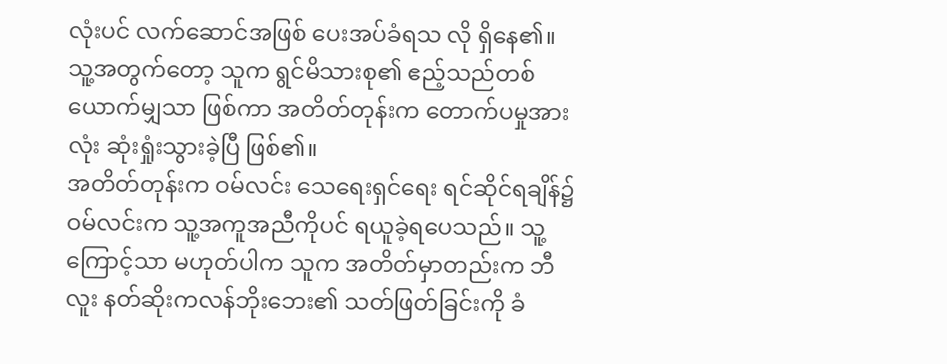လုံးပင် လက်ဆောင်အဖြစ် ပေးအပ်ခံရသ လို ရှိနေ၏။ သူ့အတွက်တော့ သူက ရွင်မိသားစု၏ ဧည့်သည်တစ်ယောက်မျှသာ ဖြစ်ကာ အတိတ်တုန်းက တောက်ပမှုအားလုံး ဆုံးရှုံးသွားခဲ့ပြီ ဖြစ်၏။
အတိတ်တုန်းက ဝမ်လင်း သေရေးရှင်ရေး ရင်ဆိုင်ရချိန်၌ ဝမ်လင်းက သူ့အကူအညီကိုပင် ရယူခဲ့ရပေသည်။ သူ့ ကြောင့်သာ မဟုတ်ပါက သူက အတိတ်မှာတည်းက ဘီလူး နတ်ဆိုးကလန်ဘိုးဘေး၏ သတ်ဖြတ်ခြင်းကို ခံ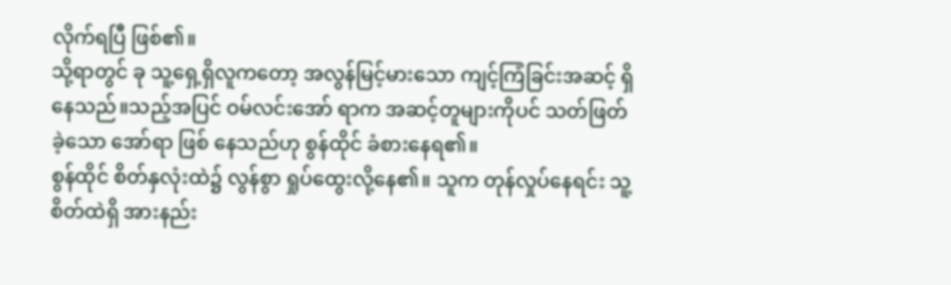လိုက်ရပြီ ဖြစ်၏။
သို့ရာတွင် ခု သူ့ရှေ့ရှိလူကတော့ အလွန်မြင့်မားသော ကျင့်ကြံခြင်းအဆင့် ရှိနေသည်။သည့်အပြင် ဝမ်လင်းအော် ရာက အဆင့်တူများကိုပင် သတ်ဖြတ်ခဲ့သော အော်ရာ ဖြစ် နေသည်ဟု စွန်ထိုင် ခံစားနေရ၏။
စွန်ထိုင် စိတ်နှလုံးထဲ၌ လွန်စွာ ရှုပ်ထွေးလို့နေ၏။ သူက တုန်လှုပ်နေရင်း သူ့စိတ်ထဲရှိ အားနည်း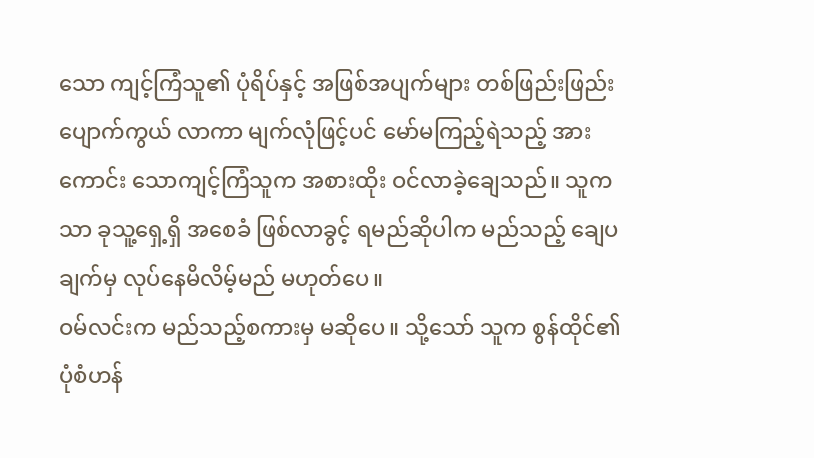သော ကျင့်ကြံသူ၏ ပုံရိပ်နှင့် အဖြစ်အပျက်များ တစ်ဖြည်းဖြည်း ပျောက်ကွယ် လာကာ မျက်လုံဖြင့်ပင် မော်မကြည့်ရဲသည့် အားကောင်း သောကျင့်ကြံသူက အစားထိုး ဝင်လာခဲ့ချေသည်။ သူကသာ ခုသူ့ရှေ့ရှိ အစေခံ ဖြစ်လာခွင့် ရမည်ဆိုပါက မည်သည့် ချေပချက်မှ လုပ်နေမိလိမ့်မည် မဟုတ်ပေ။
ဝမ်လင်းက မည်သည့်စကားမှ မဆိုပေ။ သို့သော် သူက စွန်ထိုင်၏ ပုံစံဟန်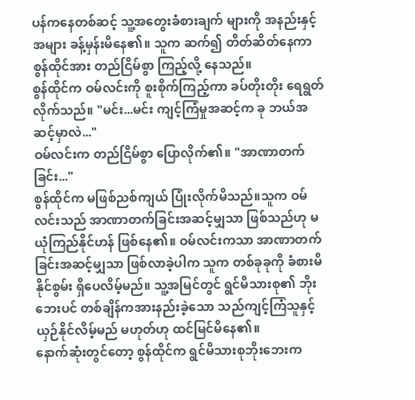ပန်ကနေတစ်ဆင့် သူ့အတွေးခံစားချက် များကို အနည်းနှင့်အများ ခန့်မှန်းမိနေ၏။ သူက ဆက်၍ တိတ်ဆိတ်နေကာ စွန်ထိုင်အား တည်ငြိမ်စွာ ကြည့်လို့ နေသည်။
စွန်ထိုင်က ဝမ်လင်းကို စူးစိုက်ကြည့်ကာ ခပ်တိုးတိုး ရေရွတ်လိုက်သည်။ "မင်း...မင်း ကျင့်ကြံမှုအဆင့်က ခု ဘယ်အဆင့်မှာလဲ..."
ဝမ်လင်းက တည်ငြိမ်စွာ ပြောလိုက်၏။ "အာဏာတက် ခြင်း..."
စွန်ထိုင်က မဖြစ်ညစ်ကျယ် ပြုံးလိုက်မိသည်။သူက ဝမ် လင်းသည် အာဏာတက်ခြင်းအဆင့်မျှသာ ဖြစ်သည်ဟု မ ယုံကြည်နိုင်ဟန် ဖြစ်နေ၏။ ဝမ်လင်းကသာ အာဏာတက် ခြင်းအဆင့်မျှသာ ဖြစ်လာခဲ့ပါက သူက တစ်ခုခုကို ခံစားမိနိုင်စွမ်း ရှိပေလိမ့်မည်။ သူ့အမြင်တွင် ရွင်မိသားစု၏ ဘိုး ဘေးပင် တစ်ချိန်ကအားနည်းခဲ့သော သည်ကျင့်ကြံသူနှင့် ယှဉ်နိုင်လိမ့်မည် မဟုတ်ဟု ထင်မြင်မိနေ၏။
နောက်ဆုံးတွင်တော့ စွန်ထိုင်က ရွင်မိသားစုဘိုးဘေးက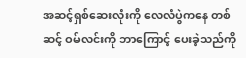အဆင့်ရှစ်ဆေးလုံးကို လေလံပွဲကနေ တစ်ဆင့် ဝမ်လင်းကို ဘာကြောင့် ပေးခဲ့သည်ကို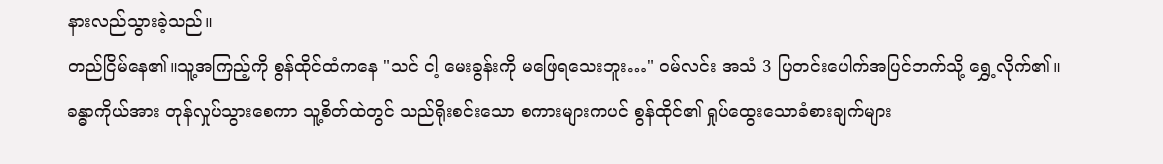နားလည်သွားခဲ့သည်။
တည်ငြိမ်နေ၏။သူ့အကြည့်ကို စွန်ထိုင်ထံကနေ "သင် ငါ့ မေးခွန်းကို မဖြေရသေးဘူး…" ဝမ်လင်း အသံ 3 ပြတင်းပေါက်အပြင်ဘက်သို့ ရွှေ့လိုက်၏။
ခန္ဓာကိုယ်အား တုန်လှုပ်သွားစေကာ သူ့စိတ်ထဲတွင် သည်ရိုးစင်းသော စကားများကပင် စွန်ထိုင်၏ ရှုပ်ထွေးသောခံစားချက်များ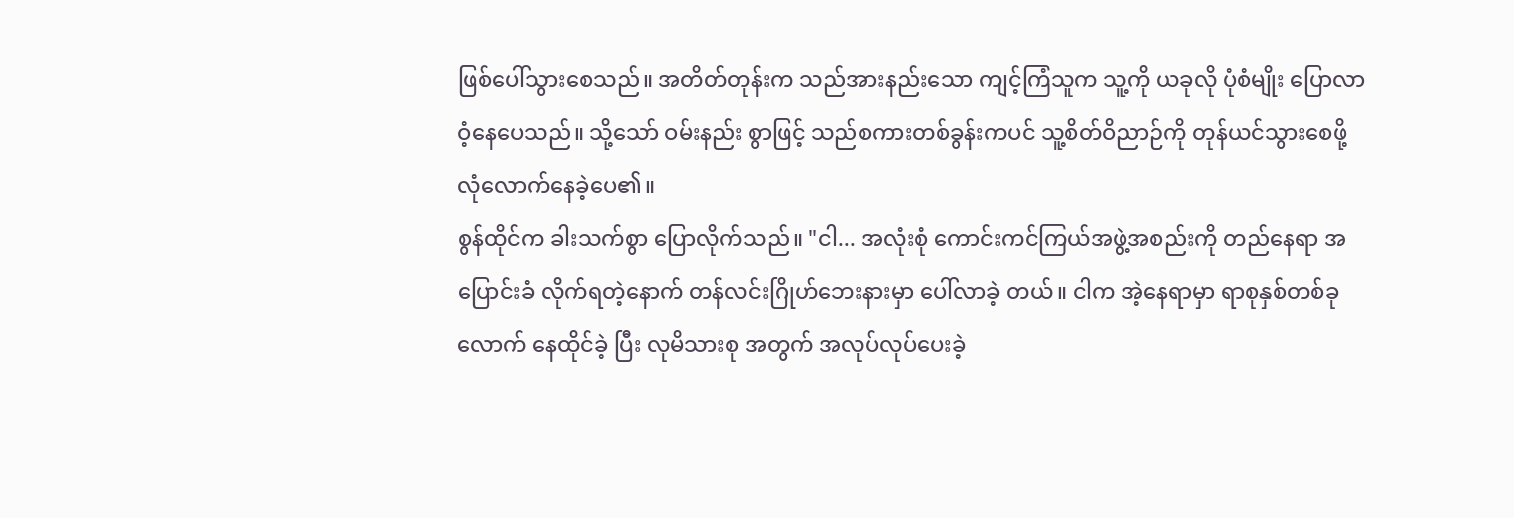ဖြစ်ပေါ်သွားစေသည်။ အတိတ်တုန်းက သည်အားနည်းသော ကျင့်ကြံသူက သူ့ကို ယခုလို ပုံစံမျိုး ပြောလာဝံ့နေပေသည်။ သို့သော် ဝမ်းနည်း စွာဖြင့် သည်စကားတစ်ခွန်းကပင် သူ့စိတ်ဝိညာဉ်ကို တုန်ယင်သွားစေဖို့ လုံလောက်နေခဲ့ပေ၏။
စွန်ထိုင်က ခါးသက်စွာ ပြောလိုက်သည်။ "ငါ... အလုံးစုံ ကောင်းကင်ကြယ်အဖွဲ့အစည်းကို တည်နေရာ အပြောင်းခံ လိုက်ရတဲ့နောက် တန်လင်းဂြိုဟ်ဘေးနားမှာ ပေါ်လာခဲ့ တယ်။ ငါက အဲ့နေရာမှာ ရာစုနှစ်တစ်ခုလောက် နေထိုင်ခဲ့ ပြီး လုမိသားစု အတွက် အလုပ်လုပ်ပေးခဲ့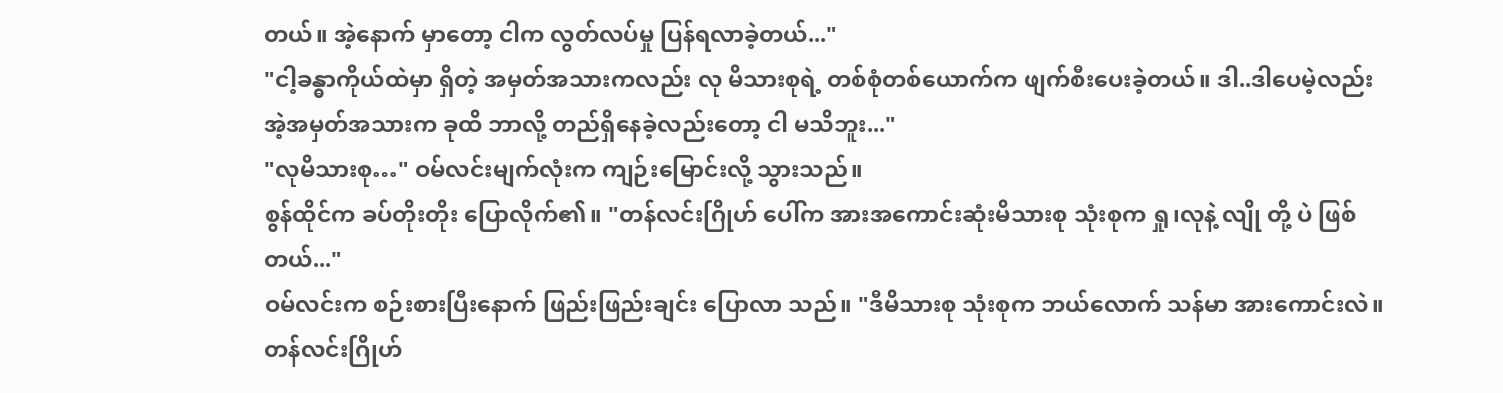တယ်။ အဲ့နောက် မှာတော့ ငါက လွတ်လပ်မှု ပြန်ရလာခဲ့တယ်..."
"ငါ့ခန္ဓာကိုယ်ထဲမှာ ရှိတဲ့ အမှတ်အသားကလည်း လု မိသားစုရဲ့ တစ်စုံတစ်ယောက်က ဖျက်စီးပေးခဲ့တယ်။ ဒါ..ဒါပေမဲ့လည်း အဲ့အမှတ်အသားက ခုထိ ဘာလို့ တည်ရှိနေခဲ့လည်းတော့ ငါ မသိဘူး..."
"လုမိသားစု…" ဝမ်လင်းမျက်လုံးက ကျဉ်းမြောင်းလို့ သွားသည်။
စွန်ထိုင်က ခပ်တိုးတိုး ပြောလိုက်၏။ "တန်လင်းဂြိုဟ် ပေါ်က အားအကောင်းဆုံးမိသားစု သုံးစုက ရှု၊လုနဲ့ လျို တို့ ပဲ ဖြစ်တယ်..."
ဝမ်လင်းက စဉ်းစားပြီးနောက် ဖြည်းဖြည်းချင်း ပြောလာ သည်။ "ဒီမိသားစု သုံးစုက ဘယ်လောက် သန်မာ အားကောင်းလဲ။ တန်လင်းဂြိုဟ်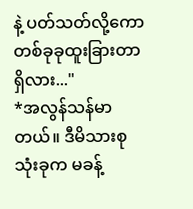နဲ့ ပတ်သတ်လို့ကော တစ်ခုခုထူးခြားတာ ရှိလား..."
*အလွန်သန်မာတယ်။ ဒီမိသားစုသုံးခုက မခန့်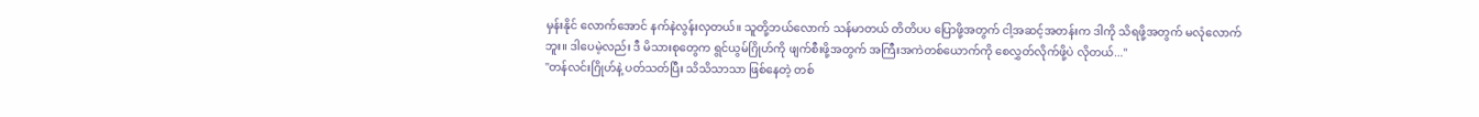မှန်းနိုင် လောက်အောင် နက်နဲလွန်းလှတယ်။ သူတို့ဘယ်လောက် သန်မာတယ် တိတိပပ ပြောဖို့အတွက် ငါ့အဆင့်အတန်းက ဒါကို သိရဖို့အတွက် မလုံလောက်ဘူး။ ဒါပေမဲ့လည်း ဒီ မိသားစုတွေက ရွင်ယွမ်ဂြိုဟ်ကို ဖျက်စီးဖို့အတွက် အကြီးအကဲတစ်ယောက်ကို စေလွှတ်လိုက်ဖို့ပဲ လိုတယ်..."
"တန်လင်းဂြိုဟ်နဲ့ ပတ်သတ်ပြီး သိသိသာသာ ဖြစ်နေတဲ့ တစ်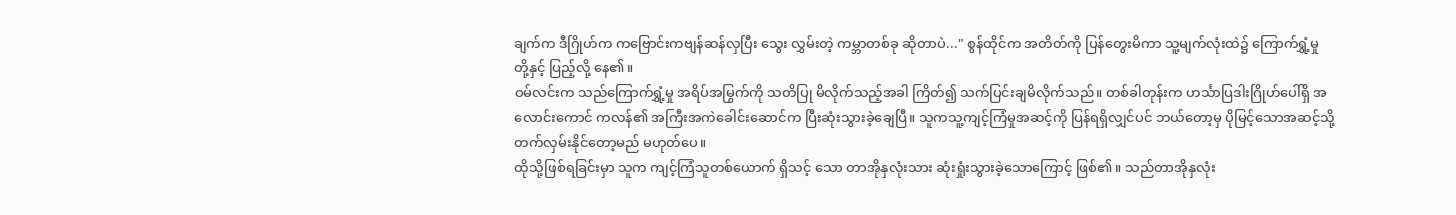ချက်က ဒီဂြိုဟ်က ကဗြောင်းကဗျန်ဆန်လှပြီး သွေး လွှမ်းတဲ့ ကမ္ဘာတစ်ခု ဆိုတာပဲ..." စွန်ထိုင်က အတိတ်ကို ပြန်တွေးမိကာ သူ့မျက်လုံးထဲ၌ ကြောက်ရွှံ့မှုတို့နှင့် ပြည့်လို့ နေ၏။
ဝမ်လင်းက သည်ကြောက်ရွှံ့မှု အရိပ်အမြွက်ကို သတိပြု မိလိုက်သည့်အခါ ကြိတ်၍ သက်ပြင်းချမိလိုက်သည်။ တစ်ခါတုန်းက ဟင်္သာပြဒါးဂြိုဟ်ပေါ်ရှိ အလောင်းကောင် ကလန်၏ အကြီးအကဲခေါင်းဆောင်က ပြီးဆုံးသွားခဲ့ချေပြီ။ သူကသူ့ကျင့်ကြံမှုအဆင့်ကို ပြန်ရရှိလျှင်ပင် ဘယ်တော့မှ ပိုမြင့်သောအဆင့်သို့ တက်လှမ်းနိုင်တော့မည် မဟုတ်ပေ။
ထိုသို့ဖြစ်ရခြင်းမှာ သူက ကျင့်ကြံသူတစ်ယောက် ရှိသင့် သော တာအိုနှလုံးသား ဆုံးရှုံးသွားခဲ့သောကြောင့် ဖြစ်၏။ သည်တာအိုနှလုံး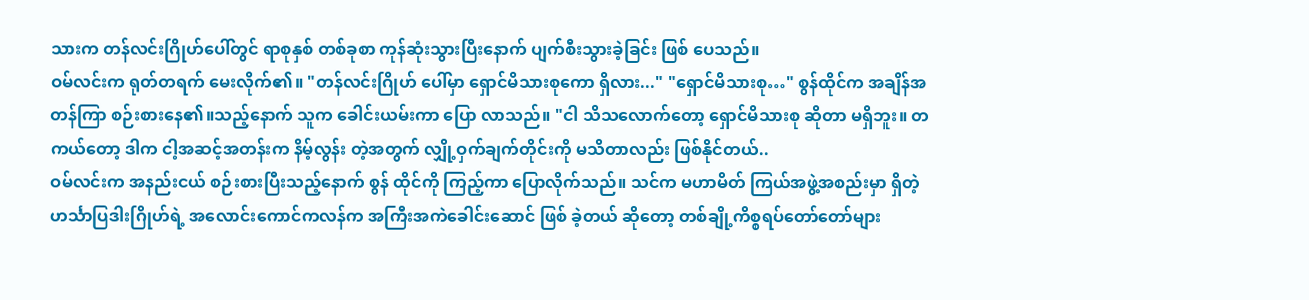သားက တန်လင်းဂြိုဟ်ပေါ်တွင် ရာစုနှစ် တစ်ခုစာ ကုန်ဆုံးသွားပြီးနောက် ပျက်စီးသွားခဲ့ခြင်း ဖြစ် ပေသည်။
ဝမ်လင်းက ရုတ်တရက် မေးလိုက်၏။ "တန်လင်းဂြိုဟ် ပေါ်မှာ ရှောင်မိသားစုကော ရှိလား..." "ရှောင်မိသားစု…" စွန်ထိုင်က အချိန်အတန်ကြာ စဉ်းစားနေ၏။သည့်နောက် သူက ခေါင်းယမ်းကာ ပြော လာသည်။ "ငါ သိသလောက်တော့ ရှောင်မိသားစု ဆိုတာ မရှိဘူး။ တကယ်တော့ ဒါက ငါ့အဆင့်အတန်းက နိမ့်လွန်း တဲ့အတွက် လျှို့ဝှက်ချက်တိုင်းကို မသိတာလည်း ဖြစ်နိုင်တယ်..
ဝမ်လင်းက အနည်းငယ် စဉ်းစားပြီးသည့်နောက် စွန် ထိုင်ကို ကြည့်ကာ ပြောလိုက်သည်။ သင်က မဟာမိတ် ကြယ်အဖွဲ့အစည်းမှာ ရှိတဲ့ ဟင်္သာပြဒါးဂြိုဟ်ရဲ့ အလောင်းကောင်ကလန်က အကြီးအကဲခေါင်းဆောင် ဖြစ် ခဲ့တယ် ဆိုတော့ တစ်ချို့ကိစ္စရပ်တော်တော်များ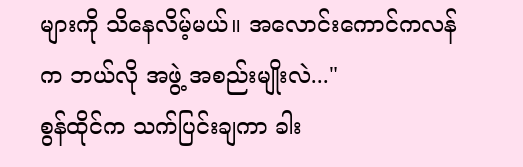များကို သိနေလိမ့်မယ်။ အလောင်းကောင်ကလန်က ဘယ်လို အဖွဲ့ အစည်းမျိုးလဲ..."
စွန်ထိုင်က သက်ပြင်းချကာ ခါး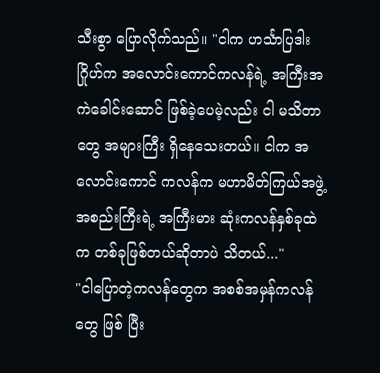သီးစွာ ပြောလိုက်သည်။ "ငါက ဟင်္သာပြဒါးဂြိုဟ်က အလောင်းကောင်ကလန်ရဲ့ အကြီးအကဲခေါင်းဆောင် ဖြစ်ခဲ့ပေမဲ့လည်း ငါ မသိတာ တွေ အများကြီး ရှိနေသေးတယ်။ ငါက အလောင်းကောင် ကလန်က မဟာမိတ်ကြယ်အဖွဲ့အစည်းကြီးရဲ့ အကြီးမား ဆုံးကလန်နှစ်ခုထဲက တစ်ခုဖြစ်တယ်ဆိုတာပဲ သိတယ်..."
"ငါပြောတဲ့ကလန်တွေက အစစ်အမှန်ကလန်တွေ ဖြစ် ပြီး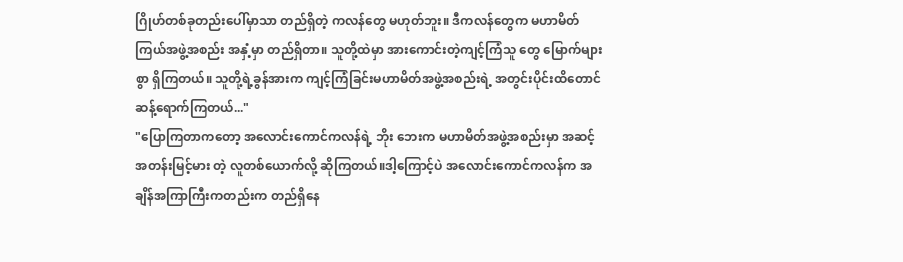ဂြိုဟ်တစ်ခုတည်းပေါ်မှာသာ တည်ရှိတဲ့ ကလန်တွေ မဟုတ်ဘူး။ ဒီကလန်တွေက မဟာမိတ်ကြယ်အဖွဲ့အစည်း အနှံ့မှာ တည်ရှိတာ။ သူတို့ထဲမှာ အားကောင်းတဲ့ကျင့်ကြံသူ တွေ မြောက်များစွာ ရှိကြတယ်။ သူတို့ရဲ့ခွန်အားက ကျင့်ကြံခြင်းမဟာမိတ်အဖွဲ့အစည်းရဲ့ အတွင်းပိုင်းထိတောင် ဆန့်ရောက်ကြတယ်..."
"ပြောကြတာကတော့ အလောင်းကောင်ကလန်ရဲ့ ဘိုး ဘေးက မဟာမိတ်အဖွဲ့အစည်းမှာ အဆင့်အတန်းမြင့်မား တဲ့ လူတစ်ယောက်လို့ ဆိုကြတယ်။ဒါ့ကြောင့်ပဲ အလောင်းကောင်ကလန်က အချိန်အကြာကြီးကတည်းက တည်ရှိနေ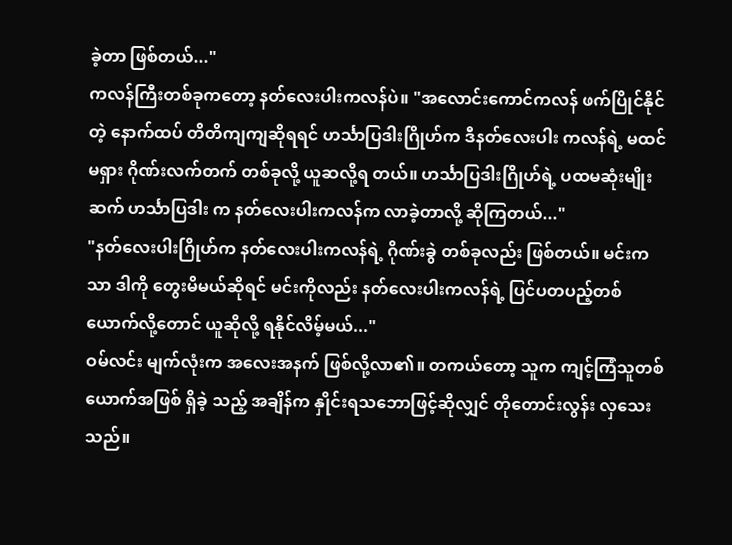ခဲ့တာ ဖြစ်တယ်..."
ကလန်ကြီးတစ်ခုကတော့ နတ်လေးပါးကလန်ပဲ။ "အလောင်းကောင်ကလန် ဖက်ပြိုင်နိုင်တဲ့ နောက်ထပ် တိတိကျကျဆိုရရင် ဟင်္သာပြဒါးဂြိုဟ်က ဒီနတ်လေးပါး ကလန်ရဲ့ မထင်မရှား ဂိုဏ်းလက်တက် တစ်ခုလို့ ယူဆလို့ရ တယ်။ ဟင်္သာပြဒါးဂြိုဟ်ရဲ့ ပထမဆုံးမျိုးဆက် ဟင်္သာပြဒါး က နတ်လေးပါးကလန်က လာခဲ့တာလို့ ဆိုကြတယ်..."
"နတ်လေးပါးဂြိုဟ်က နတ်လေးပါးကလန်ရဲ့ ဂိုဏ်းခွဲ တစ်ခုလည်း ဖြစ်တယ်။ မင်းကသာ ဒါကို တွေးမိမယ်ဆိုရင် မင်းကိုလည်း နတ်လေးပါးကလန်ရဲ့ ပြင်ပတပည့်တစ် ယောက်လို့တောင် ယူဆိုလို့ ရနိုင်လိမ့်မယ်..."
ဝမ်လင်း မျက်လုံးက အလေးအနက် ဖြစ်လို့လာ၏။ တကယ်တော့ သူက ကျင့်ကြံသူတစ်ယောက်အဖြစ် ရှိခဲ့ သည့် အချိန်က နှိုင်းရသဘောဖြင့်ဆိုလျှင် တိုတောင်းလွန်း လှသေးသည်။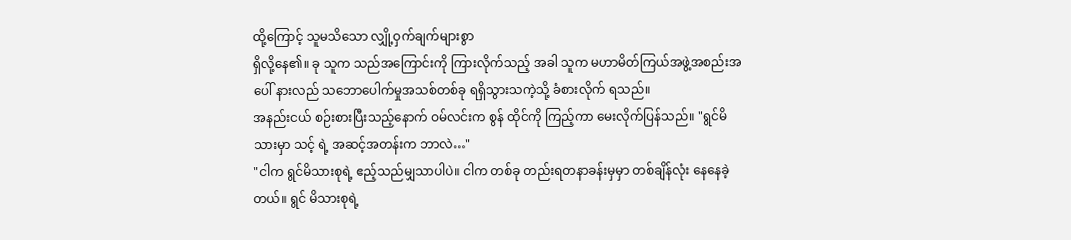ထို့ကြောင့် သူမသိသော လျှို့ဝှက်ချက်များစွာ
ရှိလို့နေ၏။ ခု သူက သည်အကြောင်းကို ကြားလိုက်သည့် အခါ သူက မဟာမိတ်ကြယ်အဖွဲ့အစည်းအပေါ် နားလည် သဘောပေါက်မှုအသစ်တစ်ခု ရရှိသွားသကဲ့သို့ ခံစားလိုက် ရသည်။
အနည်းငယ် စဉ်းစားပြီးသည့်နောက် ဝမ်လင်းက စွန် ထိုင်ကို ကြည့်ကာ မေးလိုက်ပြန်သည်။ "ရွင်မိသားမှာ သင့် ရဲ့ အဆင့်အတန်းက ဘာလဲ…"
"ငါက ရွင်မိသားစုရဲ့ ဧည့်သည်မျှသာပါပဲ။ ငါက တစ်ခု တည်းရတနာခန်းမှမှာ တစ်ချိန်လုံး နေနေခဲ့တယ်။ ရွင် မိသားစုရဲ့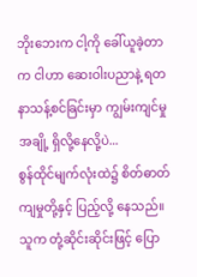ဘိုးဘေးက ငါ့ကို ခေါ်ယူခဲ့တာက ငါဟာ ဆေးဝါးပညာနဲ့ ရတနာသန့်စင်ခြင်းမှာ ကျွမ်းကျင်မှုအချို့ ရှိလို့နေလို့ပဲ...
စွန်ထိုင်မျက်လုံးထဲ၌ စိတ်ဓာတ်ကျမှုတို့နှင့် ပြည့်လို့ နေသည်။ သူက တုံ့ဆိုင်းဆိုင်းဖြင့် ပြော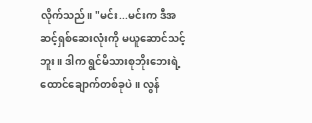လိုက်သည်။ "မင်း...မင်းက ဒီအဆင့်ရှစ်ဆေးလုံးကို မယူဆောင်သင့် ဘူး။ ဒါက ရွင်မိသားစုဘိုးဘေးရဲ့ ထောင်ချောက်တစ်ခုပဲ။ လွန်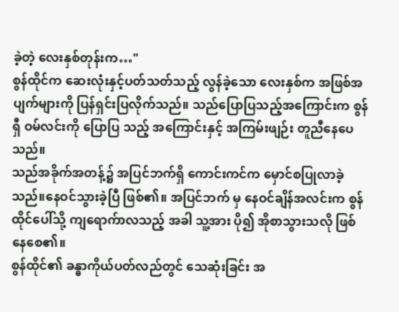ခဲ့တဲ့ လေးနှစ်တုန်းက…"
စွန်ထိုင်က ဆေးလုံးနှင့်ပတ်သတ်သည့် လွန်ခဲ့သော လေးနှစ်က အဖြစ်အပျက်များကို ပြန်ရှင်းပြလိုက်သည်။ သည်ပြောပြသည့်အကြောင်းက စွန်ရှီ ဝမ်လင်းကို ပြောပြ သည့် အကြောင်းနှင့် အကြမ်းဖျဉ်း တူညီနေပေသည်။
သည်အခိုက်အတန့်၌ အပြင်ဘက်ရှိ ကောင်းကင်က မှောင်စပြုလာခဲ့သည်။နေဝင်သွားခဲ့ပြီ ဖြစ်၏။ အပြင်ဘက် မှ နေဝင်ချိန်အလင်းက စွန်ထိုင်ပေါ်သို့ ကျရောက်ာလသည့် အခါ သူ့အား ပို၍ အိုစာသွားသလို ဖြစ်နေစေ၏။
စွန်ထိုင်၏ ခန္ဓာကိုယ်ပတ်လည်တွင် သေဆုံးခြင်း အ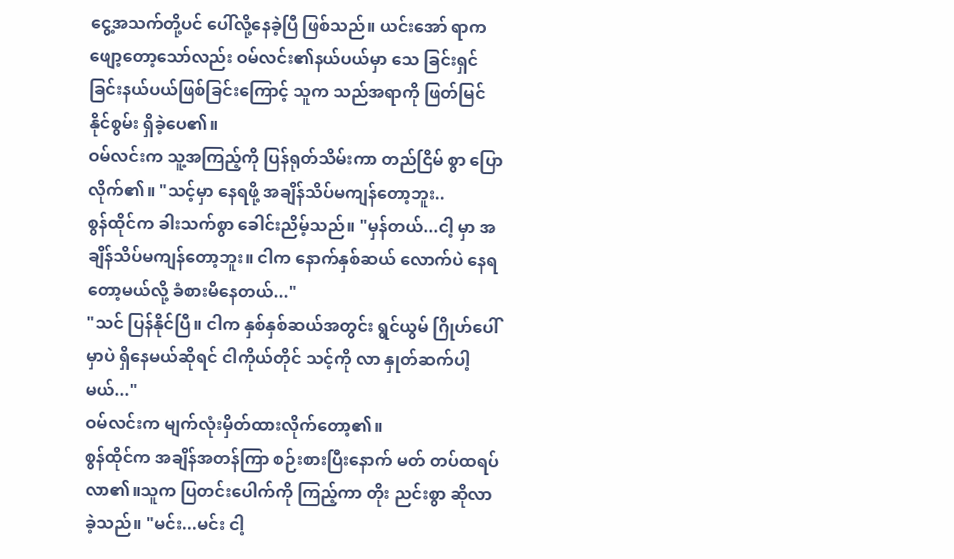ငွေ့အသက်တို့ပင် ပေါ်လို့နေခဲ့ပြီ ဖြစ်သည်။ ယင်းအော် ရာက ဖျော့တော့သော်လည်း ဝမ်လင်း၏နယ်ပယ်မှာ သေ ခြင်းရှင်ခြင်းနယ်ပယ်ဖြစ်ခြင်းကြောင့် သူက သည်အရာကို ဖြတ်မြင်နိုင်စွမ်း ရှိခဲ့ပေ၏။
ဝမ်လင်းက သူ့အကြည့်ကို ပြန်ရုတ်သိမ်းကာ တည်ငြိမ် စွာ ပြောလိုက်၏။ "သင့်မှာ နေရဖို့ အချိန်သိပ်မကျန်တော့ဘူး..
စွန်ထိုင်က ခါးသက်စွာ ခေါင်းညိမ့်သည်။ "မှန်တယ်...ငါ့ မှာ အချိန်သိပ်မကျန်တော့ဘူး။ ငါက နောက်နှစ်ဆယ် လောက်ပဲ နေရတော့မယ်လို့ ခံစားမိနေတယ်..."
"သင် ပြန်နိုင်ပြီ။ ငါက နှစ်နှစ်ဆယ်အတွင်း ရွင်ယွမ် ဂြိုဟ်ပေါ်မှာပဲ ရှိနေမယ်ဆိုရင် ငါကိုယ်တိုင် သင့်ကို လာ နှုတ်ဆက်ပါ့မယ်..."
ဝမ်လင်းက မျက်လုံးမှိတ်ထားလိုက်တော့၏။
စွန်ထိုင်က အချိန်အတန်ကြာ စဉ်းစားပြီးနောက် မတ် တပ်ထရပ်လာ၏။သူက ပြတင်းပေါက်ကို ကြည့်ကာ တိုး ညင်းစွာ ဆိုလာခဲ့သည်။ "မင်း...မင်း ငါ့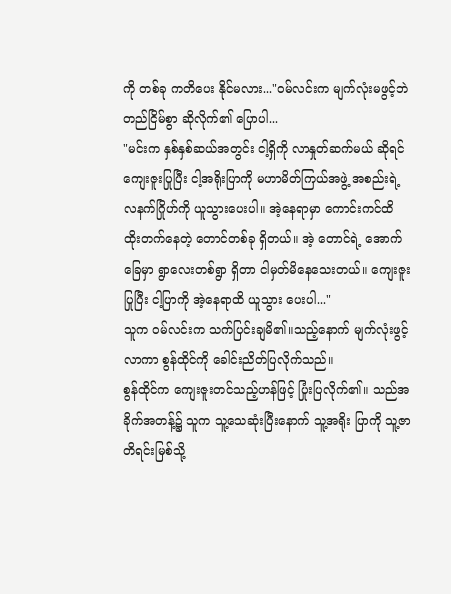ကို တစ်ခု ကတိပေး နိုင်မလား..."ဝမ်လင်းက မျက်လုံးမဖွင့်ဘဲ တည်ငြိမ်စွာ ဆိုလိုက်၏ ပြောပါ...
"မင်းက နှစ်နှစ်ဆယ်အတွင်း ငါ့ရှိကို လာနှုတ်ဆက်မယ် ဆိုရင် ကျေးဇူးပြုပြီး ငါ့အရိုးပြာကို မဟာမိတ်ကြယ်အဖွဲ့ အစည်းရဲ့ လနက်ဂြိုဟ်ကို ယူသွားပေးပါ။ အဲ့နေရာမှာ ကောင်းကင်ထိ ထိုးတက်နေတဲ့ တောင်တစ်ခု ရှိတယ်။ အဲ့ တောင်ရဲ့ အောက်ခြေမှာ ရွာလေးတစ်ရွာ ရှိတာ ငါမှတ်မိနေသေးတယ်။ ကျေးဇူးပြုပြီး ငါ့ပြာကို အဲ့နေရာထိ ယူသွား ပေးပါ..."
သူက ဝမ်လင်းက သက်ပြင်းချမိ၏။သည့်နောက် မျက်လုံးဖွင့်လာကာ စွန်ထိုင်ကို ခေါင်းညိတ်ပြလိုက်သည်။
စွန်ထိုင်က ကျေးဇူးတင်သည့်ဟန်ဖြင့် ပြုံးပြလိုက်၏။ သည်အခိုက်အတန့်၌ သူက သူ့သေဆုံးပြီးနောက် သူ့အရိုး ပြာကို သူ့ဇာတိရင်းမြစ်သို့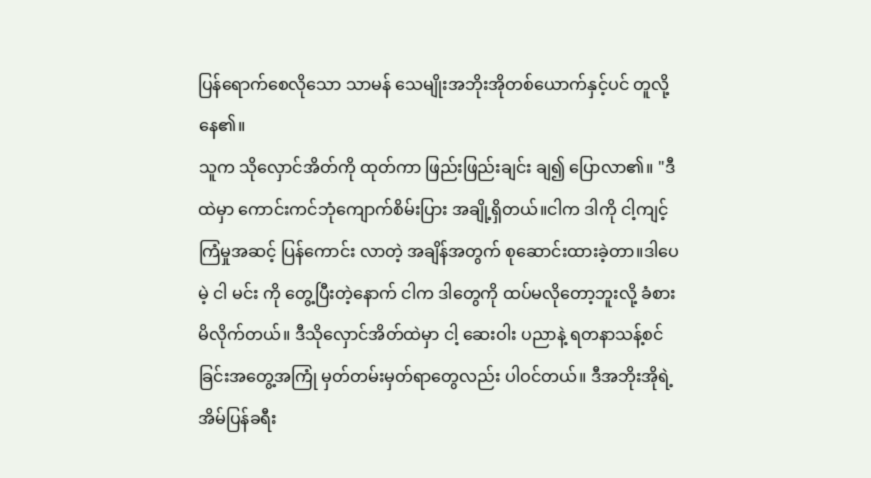ပြန်ရောက်စေလိုသော သာမန် သေမျိုးအဘိုးအိုတစ်ယောက်နှင့်ပင် တူလို့နေ၏။
သူက သိုလှောင်အိတ်ကို ထုတ်ကာ ဖြည်းဖြည်းချင်း ချ၍ ပြောလာ၏။ "ဒီထဲမှာ ကောင်းကင်ဘုံကျောက်စိမ်းပြား အချို့ရှိတယ်။ငါက ဒါကို ငါ့ကျင့်ကြံမှုအဆင့် ပြန်ကောင်း လာတဲ့ အချိန်အတွက် စုဆောင်းထားခဲ့တာ။ဒါပေမဲ့ ငါ မင်း ကို တွေ့ပြီးတဲ့နောက် ငါက ဒါတွေကို ထပ်မလိုတော့ဘူးလို့ ခံစားမိလိုက်တယ်။ ဒီသိုလှောင်အိတ်ထဲမှာ ငါ့ ဆေးဝါး ပညာနဲ့ ရတနာသန့်စင်ခြင်းအတွေ့အကြုံ မှတ်တမ်းမှတ်ရာတွေလည်း ပါဝင်တယ်။ ဒီအဘိုးအိုရဲ့ အိမ်ပြန်ခရီး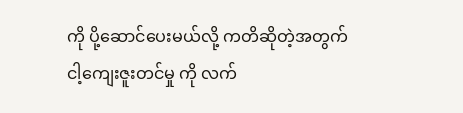ကို ပို့ဆောင်ပေးမယ်လို့ ကတိဆိုတဲ့အတွက် ငါ့ကျေးဇူးတင်မှု ကို လက်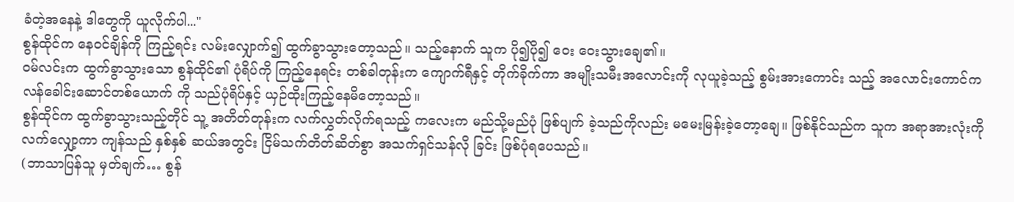ခံတဲ့အနေနဲ့ ဒါတွေကို ယူလိုက်ပါ..."
စွန်ထိုင်က နေဝင်ချိန်ကို ကြည့်ရင်း လမ်းလျှောက်၍ ထွက်ခွာသွားတော့သည်။ သည့်နောက် သူက ပို၍ပို၍ ဝေး ဝေးသွားချေ၏။
ဝမ်လင်းက ထွက်ခွာသွားသော စွန်ထိုင်၏ ပုံရိပ်ကို ကြည့်နေရင်း တစ်ခါတုန်းက ကျောက်ရီနှင့် တိုက်ခိုက်ကာ အမျိုးသမီးအလောင်းကို လုယူခဲ့သည့် စွမ်းအားကောင်း သည့် အလောင်းကောင်ကလန်ခေါင်းဆောင်တစ်ယောက် ကို သည်ပုံရိပ်နှင့် ယှဉ်ထိုးကြည့်နေမိတော့သည်။
စွန်ထိုင်က ထွက်ခွာသွားသည့်တိုင် သူ့ အတိတ်တုန်းက လက်လွှတ်လိုက်ရသည့် ကလေးက မည်သို့မည်ပုံ ဖြစ်ပျက် ခဲ့သည်ကိုလည်း မမေးမြန်းခဲ့တော့ချေ။ ဖြစ်နိုင်သည်က သူက အရာအားလုံးကို လက်လျှော့ကာ ကျန်သည် နှစ်နှစ် ဆယ်အတွင်း ငြိမ်သက်တိတ်ဆိတ်စွာ အသက်ရှင်သန်လို ခြင်း ဖြစ်ပုံရပေသည်။
(ဘာသာပြန်သူ မှတ်ချက်… စွန်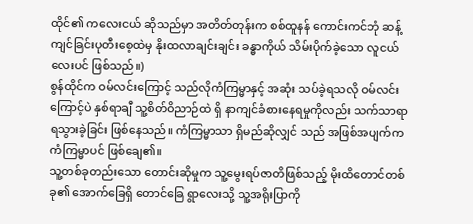ထိုင်၏ ကလေးငယ် ဆိုသည်မှာ အတိတ်တုန်းက စစ်ထူနန် ကောင်းကင်ဘုံ ဆန့်ကျင်ခြင်းပုတီးစေ့ထဲမှ နိုးထလာချင်းချင်း ခန္ဓာကိုယ် သိမ်းပိုက်ခဲ့သော လူငယ်လေးပင် ဖြစ်သည်။)
စွန်ထိုင်က ဝမ်လင်းကြောင့် သည်လိုကံကြမ္မာနှင့် အဆုံး သပ်ခဲ့ရသလို ဝမ်လင်းကြောင့်ပဲ နှစ်ရာချီ သူ့စိတ်ဝိညာဉ်ထဲ ရှိ နာကျင်ခံစားနေရမှုကိုလည်း သက်သာရာ ရသွားခဲ့ခြင်း ဖြစ်နေသည်။ ကံကြမ္မာသာ ရှိမည်ဆိုလျှင် သည် အဖြစ်အပျက်က ကံကြမ္မာပင် ဖြစ်ချေ၏။
သူ့တစ်ခုတည်းသော တောင်းဆိုမှုက သူ့မွေးရပ်ဇာတိဖြစ်သည့် မိုးထိတောင်တစ်ခု၏ အောက်ခြေရှိ တောင်ခြေ ရွာလေးသို့ သူ့အရိုးပြာကို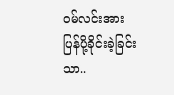ဝမ်လင်းအား ပြန်ပို့ခိုင်းခဲ့ခြင်းသာ..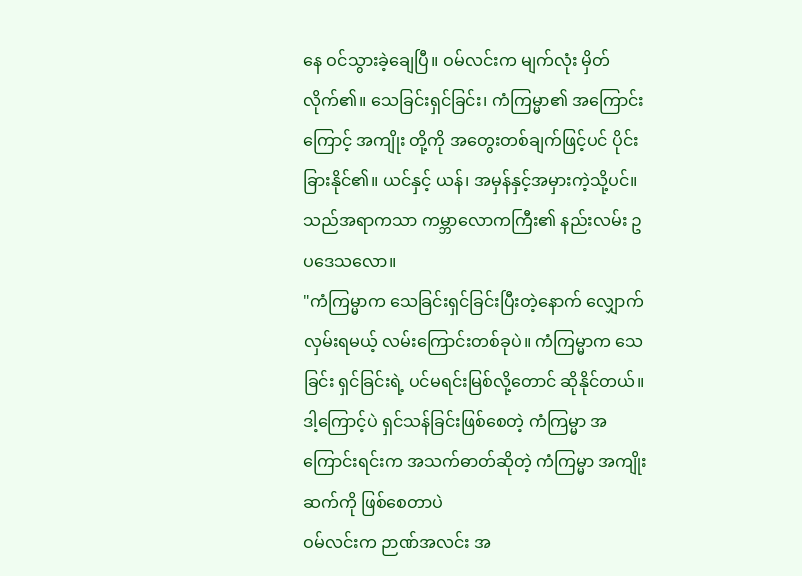နေ ဝင်သွားခဲ့ချေပြီ။ ဝမ်လင်းက မျက်လုံး မှိတ်လိုက်၏။ သေခြင်းရှင်ခြင်း၊ ကံကြမ္မာ၏ အကြောင်းကြောင့် အကျိုး တို့ကို အတွေးတစ်ချက်ဖြင့်ပင် ပိုင်းခြားနိုင်၏။ ယင်နှင့် ယန်၊ အမှန်နှင့်အမှားကဲ့သို့ပင်။
သည်အရာကသာ ကမ္ဘာလောကကြီး၏ နည်းလမ်း ဥပဒေသလော။
"ကံကြမ္မာက သေခြင်းရှင်ခြင်းပြီးတဲ့နောက် လျှောက် လှမ်းရမယ့် လမ်းကြောင်းတစ်ခုပဲ။ ကံကြမ္မာက သေခြင်း ရှင်ခြင်းရဲ့ ပင်မရင်းမြစ်လို့တောင် ဆိုနိုင်တယ်။ ဒါ့ကြောင့်ပဲ ရှင်သန်ခြင်းဖြစ်စေတဲ့ ကံကြမ္မာ အကြောင်းရင်းက အသက်ဓာတ်ဆိုတဲ့ ကံကြမ္မာ အကျိုးဆက်ကို ဖြစ်စေတာပဲ
ဝမ်လင်းက ဉာဏ်အလင်း အ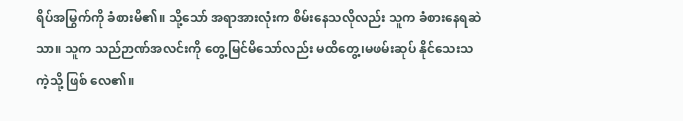ရိပ်အမြွက်ကို ခံစားမိ၏။ သို့သော် အရာအားလုံးက စိမ်းနေသလိုလည်း သူက ခံစားနေရဆဲသာ။ သူက သည်ဉာဏ်အလင်းကို တွေ့မြင်မိသော်လည်း မထိတွေ့၊မဖမ်းဆုပ် နိုင်သေးသကဲ့သို့ ဖြစ် လေ၏။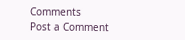Comments
Post a Comment